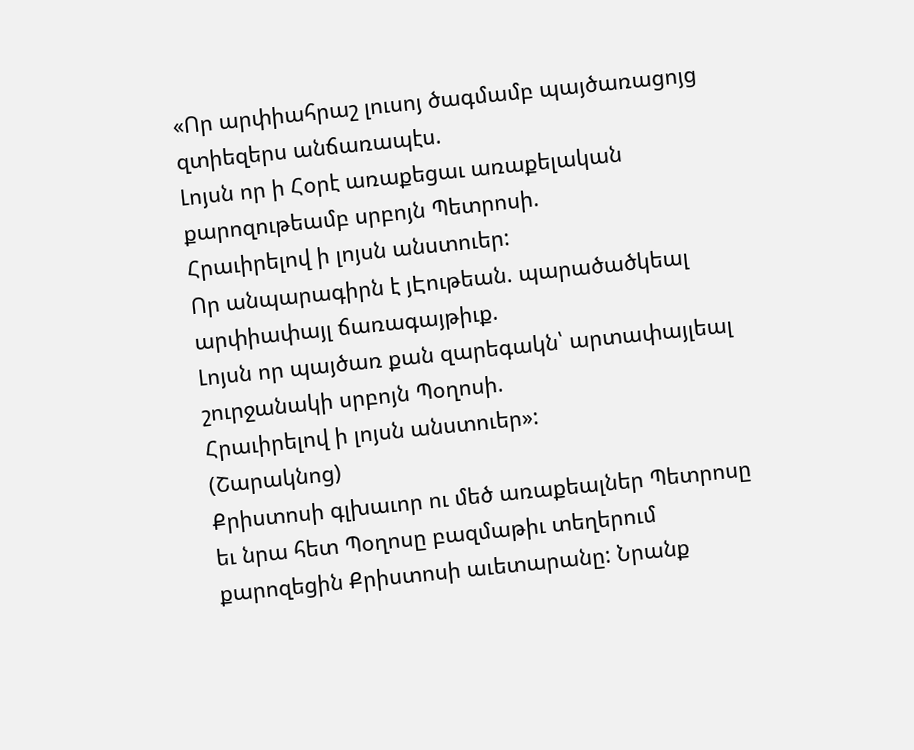«Որ արփիահրաշ լուսոյ ծագմամբ պայծառացոյց զտիեզերս անճառապէս.
Լոյսն որ ի Հօրէ առաքեցաւ առաքելական քարոզութեամբ սրբոյն Պետրոսի.
Հրաւիրելով ի լոյսն անստուեր:
Որ անպարագիրն է յԷութեան. պարածածկեալ արփիափայլ ճառագայթիւք.
Լոյսն որ պայծառ քան զարեգակն՝ արտափայլեալ շուրջանակի սրբոյն Պօղոսի.
Հրաւիրելով ի լոյսն անստուեր»:
(Շարակնոց)
Քրիստոսի գլխաւոր ու մեծ առաքեալներ Պետրոսը եւ նրա հետ Պօղոսը բազմաթիւ տեղերում քարոզեցին Քրիստոսի աւետարանը: Նրանք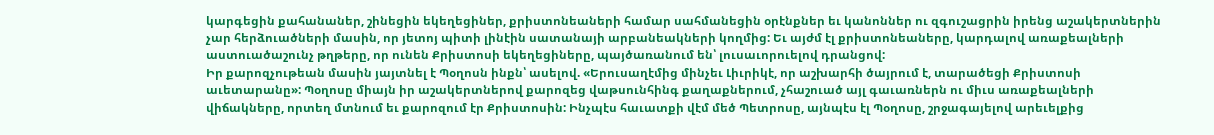կարգեցին քահանաներ, շինեցին եկեղեցիներ, քրիստոնեաների համար սահմանեցին օրէնքներ եւ կանոններ ու զգուշացրին իրենց աշակերտներին չար հերձուածների մասին, որ յետոյ պիտի լինէին սատանայի արբանեակների կողմից: Եւ այժմ էլ քրիստոնեաները, կարդալով առաքեալների աստուածաշունչ թղթերը, որ ունեն Քրիստոսի եկեղեցիները, պայծառանում են՝ լուսաւորուելով դրանցով:
Իր քարոզչութեան մասին յայտնել է Պօղոսն ինքն՝ ասելով. «Երուսաղէմից մինչեւ Լիւրիկէ, որ աշխարհի ծայրում է, տարածեցի Քրիստոսի աւետարանը»: Պօղոսը միայն իր աշակերտներով քարոզեց վաթսունհինգ քաղաքներում, չհաշուած այլ գաւառներն ու միւս առաքեալների վիճակները, որտեղ մտնում եւ քարոզում էր Քրիստոսին: Ինչպէս հաւատքի վէմ մեծ Պետրոսը, այնպէս էլ Պօղոսը, շրջագայելով արեւելքից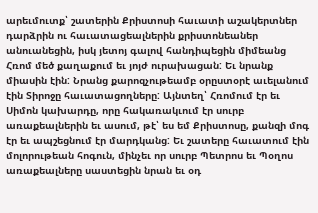արեւմուտք՝ շատերին Քրիստոսի հաւատի աշակերտներ դարձրին ու հաւատացեալներին քրիստոնեաներ անուանեցին, իսկ յետոյ գալով հանդիպեցին միմեանց Հռոմ մեծ քաղաքում եւ յոյժ ուրախացան: Եւ նրանք միասին էին: Նրանց քարոզչութեամբ օրըստօրէ աւելանում էին Տիրոջը հաւատացողները: Այնտեղ՝ Հռոմում էր եւ Սիմոն կախարդը, որը հակառակւում էր սուրբ առաքեալներին եւ ասում, թէ՝ ես եմ Քրիստոսը, քանզի մոգ էր եւ ապշեցնում էր մարդկանց: Եւ շատերը հաւատում էին մոլորութեան հոգուն, մինչեւ որ սուրբ Պետրոս եւ Պօղոս առաքեալները սաստեցին նրան եւ օդ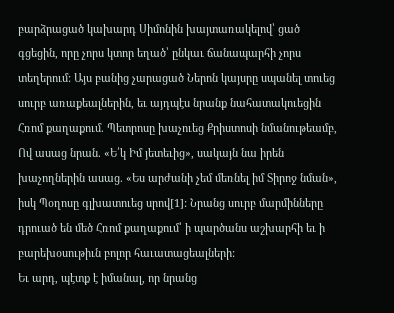բարձրացած կախարդ Սիմոնին խայտառակելով՝ ցած գցեցին, որը չորս կտոր եղած՝ ընկաւ ճանապարհի չորս տեղերում: Այս բանից չարացած Ներոն կայսրը սպանել տուեց սուրբ առաքեալներին, եւ այդպէս նրանք նահատակուեցին Հռոմ քաղաքում. Պետրոսը խաչուեց Քրիստոսի նմանութեամբ, Ով ասաց նրան. «Ե՛կ Իմ յետեւից», սակայն նա իրեն խաչողներին ասաց. «Ես արժանի չեմ մեռնել իմ Տիրոջ նման», իսկ Պօղոսը գլխատուեց սրով[1]: Նրանց սուրբ մարմինները դրուած են մեծ Հռոմ քաղաքում՝ ի պարծանս աշխարհի եւ ի բարեխօսութիւն բոլոր հաւատացեալների:
Եւ արդ, պէտք է իմանալ, որ նրանց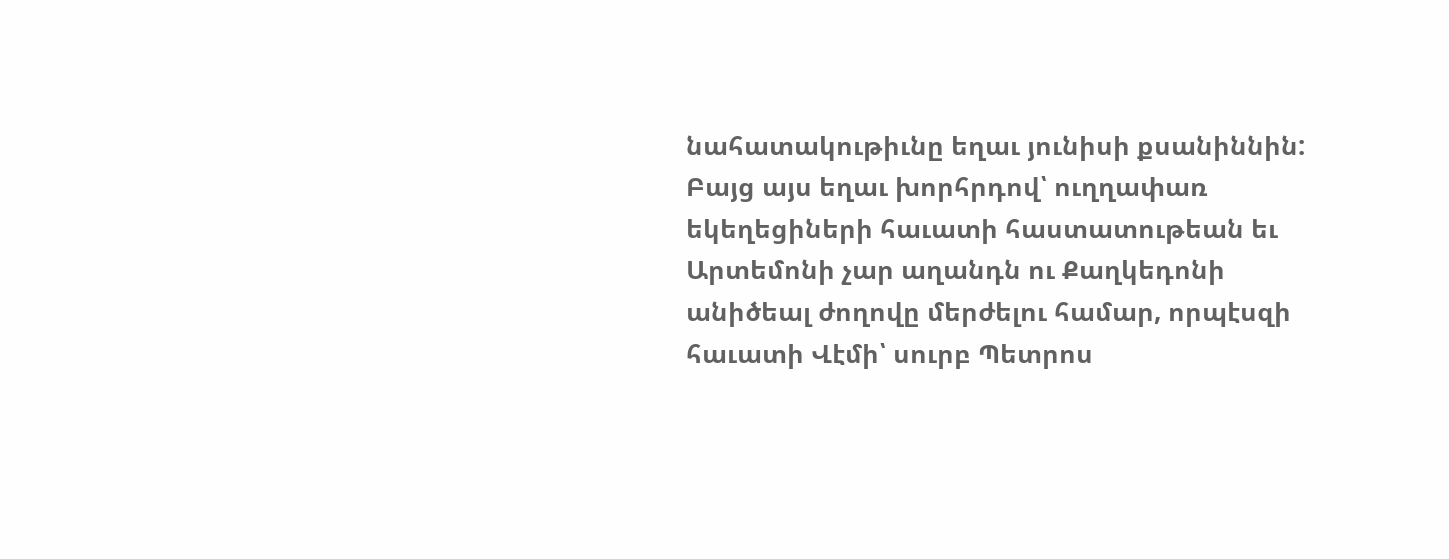նահատակութիւնը եղաւ յունիսի քսանիննին: Բայց այս եղաւ խորհրդով՝ ուղղափառ եկեղեցիների հաւատի հաստատութեան եւ Արտեմոնի չար աղանդն ու Քաղկեդոնի անիծեալ ժողովը մերժելու համար, որպէսզի հաւատի Վէմի՝ սուրբ Պետրոս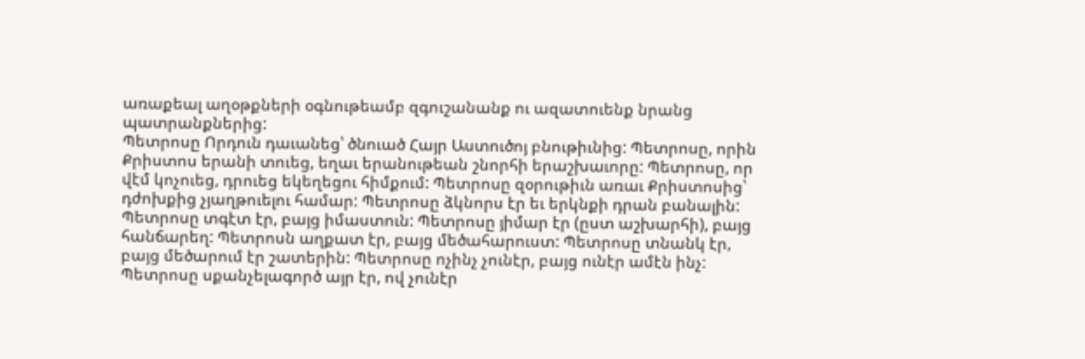առաքեալ աղօթքների օգնութեամբ զգուշանանք ու ազատուենք նրանց պատրանքներից:
Պետրոսը Որդուն դաւանեց՝ ծնուած Հայր Աստուծոյ բնութիւնից: Պետրոսը, որին Քրիստոս երանի տուեց, եղաւ երանութեան շնորհի երաշխաւորը: Պետրոսը, որ վէմ կոչուեց, դրուեց եկեղեցու հիմքում: Պետրոսը զօրութիւն առաւ Քրիստոսից՝ դժոխքից չյաղթուելու համար: Պետրոսը ձկնորս էր եւ երկնքի դրան բանալին: Պետրոսը տգէտ էր, բայց իմաստուն: Պետրոսը յիմար էր (ըստ աշխարհի), բայց հանճարեղ: Պետրոսն աղքատ էր, բայց մեծահարուստ: Պետրոսը տնանկ էր, բայց մեծարում էր շատերին: Պետրոսը ոչինչ չունէր, բայց ունէր ամէն ինչ: Պետրոսը սքանչելագործ այր էր, ով չունէր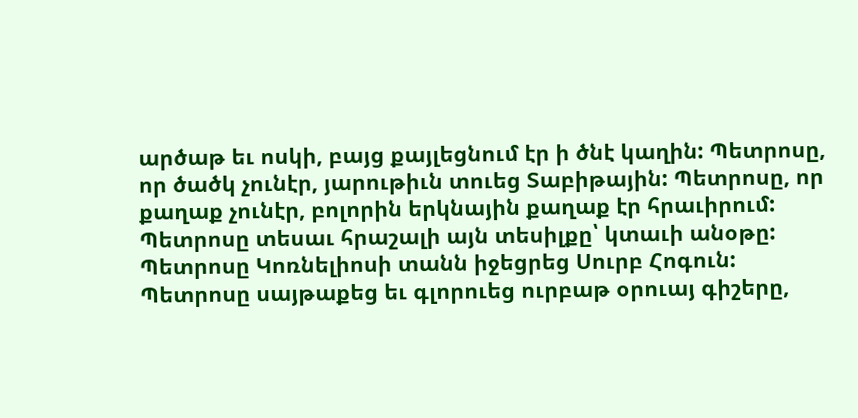արծաթ եւ ոսկի, բայց քայլեցնում էր ի ծնէ կաղին: Պետրոսը, որ ծածկ չունէր, յարութիւն տուեց Տաբիթային: Պետրոսը, որ քաղաք չունէր, բոլորին երկնային քաղաք էր հրաւիրում: Պետրոսը տեսաւ հրաշալի այն տեսիլքը՝ կտաւի անօթը: Պետրոսը Կոռնելիոսի տանն իջեցրեց Սուրբ Հոգուն: Պետրոսը սայթաքեց եւ գլորուեց ուրբաթ օրուայ գիշերը,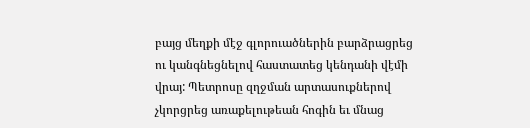բայց մեղքի մէջ գլորուածներին բարձրացրեց ու կանգնեցնելով հաստատեց կենդանի վէմի վրայ: Պետրոսը զղջման արտասուքներով չկորցրեց առաքելութեան հոգին եւ մնաց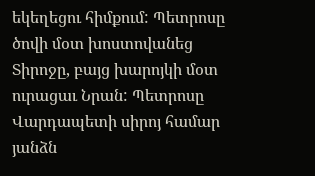եկեղեցու հիմքում: Պետրոսը ծովի մօտ խոստովանեց Տիրոջը, բայց խարոյկի մօտ ուրացաւ Նրան: Պետրոսը Վարդապետի սիրոյ համար յանձն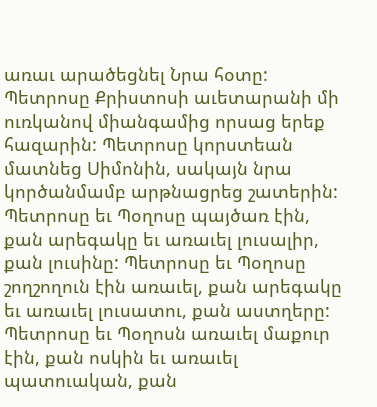առաւ արածեցնել Նրա հօտը: Պետրոսը Քրիստոսի աւետարանի մի ուռկանով միանգամից որսաց երեք հազարին: Պետրոսը կորստեան մատնեց Սիմոնին, սակայն նրա կործանմամբ արթնացրեց շատերին: Պետրոսը եւ Պօղոսը պայծառ էին, քան արեգակը եւ առաւել լուսալիր, քան լուսինը: Պետրոսը եւ Պօղոսը շողշողուն էին առաւել, քան արեգակը եւ առաւել լուսատու, քան աստղերը: Պետրոսը եւ Պօղոսն առաւել մաքուր էին, քան ոսկին եւ առաւել պատուական, քան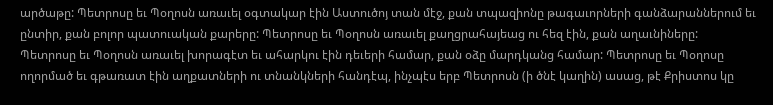արծաթը: Պետրոսը եւ Պօղոսն առաւել օգտակար էին Աստուծոյ տան մէջ, քան տպազիոնը թագաւորների գանձարաններում եւ ընտիր, քան բոլոր պատուական քարերը: Պետրոսը եւ Պօղոսն առաւել քաղցրահայեաց ու հեզ էին, քան աղաւնիները: Պետրոսը եւ Պօղոսն առաւել խորագէտ եւ ահարկու էին դեւերի համար, քան օձը մարդկանց համար: Պետրոսը եւ Պօղոսը ողորմած եւ գթառատ էին աղքատների ու տնանկների հանդէպ, ինչպէս երբ Պետրոսն (ի ծնէ կաղին) ասաց, թէ Քրիստոս կը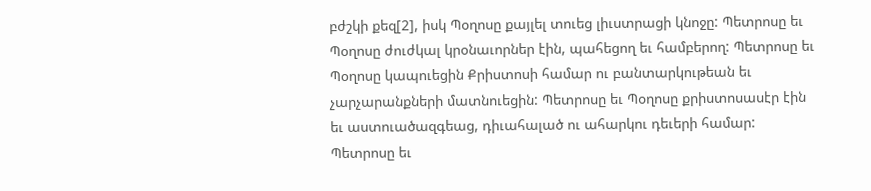բժշկի քեզ[2], իսկ Պօղոսը քայլել տուեց լիւստրացի կնոջը: Պետրոսը եւ Պօղոսը ժուժկալ կրօնաւորներ էին, պահեցող եւ համբերող: Պետրոսը եւ Պօղոսը կապուեցին Քրիստոսի համար ու բանտարկութեան եւ չարչարանքների մատնուեցին: Պետրոսը եւ Պօղոսը քրիստոսասէր էին եւ աստուածազգեաց, դիւահալած ու ահարկու դեւերի համար: Պետրոսը եւ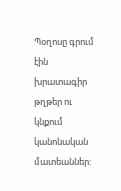Պօղոսը գրում էին խրատագիր թղթեր ու կնքում կանոնական մատեաններ: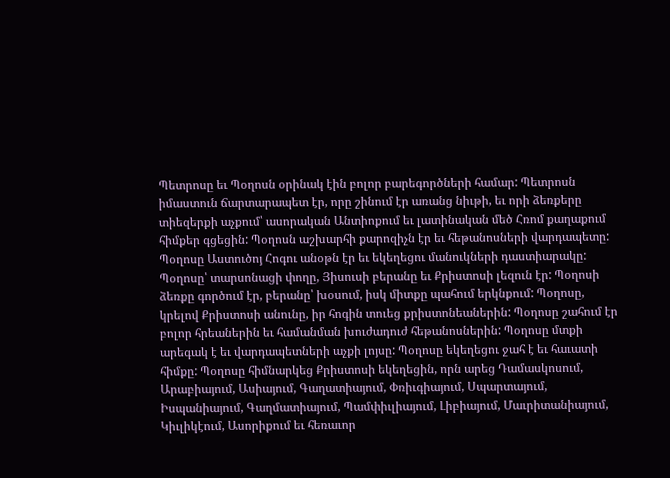Պետրոսը եւ Պօղոսն օրինակ էին բոլոր բարեգործների համար: Պետրոսն իմաստուն ճարտարապետ էր, որը շինում էր առանց նիւթի, եւ որի ձեռքերը տիեզերքի աչքում՝ ասորական Անտիոքում եւ լատինական մեծ Հռոմ քաղաքում հիմքեր գցեցին: Պօղոսն աշխարհի քարոզիչն էր եւ հեթանոսների վարդապետը: Պօղոսը Աստուծոյ Հոգու անօթն էր եւ եկեղեցու մանուկների դաստիարակը: Պօղոսը՝ տարսոնացի փողը, Յիսուսի բերանը եւ Քրիստոսի լեզուն էր: Պօղոսի ձեռքը գործում էր, բերանը՝ խօսում, իսկ միտքը պահում երկնքում: Պօղոսը, կրելով Քրիստոսի անունը, իր հոգին տուեց քրիստոնեաներին: Պօղոսը շահում էր բոլոր հրեաներին եւ համանման խուժադուժ հեթանոսներին: Պօղոսը մտքի արեգակ է եւ վարդապետների աչքի լոյսը: Պօղոսը եկեղեցու ջահ է եւ հաւատի հիմքը: Պօղոսը հիմնարկեց Քրիստոսի եկեղեցին, որն արեց Դամասկոսում, Արաբիայում, Ասիայում, Գաղատիայում, Փռիւգիայում, Սպարտայում, Իսպանիայում, Գաղմատիայում, Պամփիւլիայում, Լիբիայում, Մաւրիտանիայում, Կիւլիկէում, Ասորիքում եւ հեռաւոր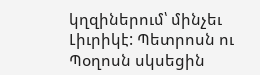կղզիներում՝ մինչեւ Լիւրիկէ: Պետրոսն ու Պօղոսն սկսեցին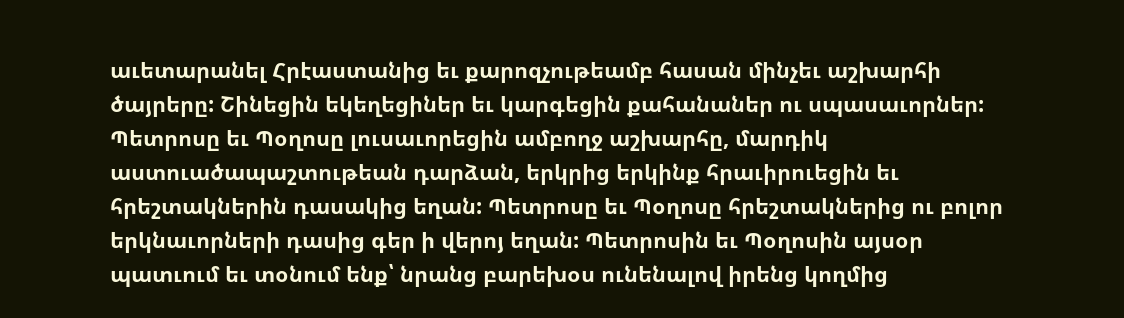աւետարանել Հրէաստանից եւ քարոզչութեամբ հասան մինչեւ աշխարհի ծայրերը: Շինեցին եկեղեցիներ եւ կարգեցին քահանաներ ու սպասաւորներ: Պետրոսը եւ Պօղոսը լուսաւորեցին ամբողջ աշխարհը, մարդիկ աստուածապաշտութեան դարձան, երկրից երկինք հրաւիրուեցին եւ հրեշտակներին դասակից եղան: Պետրոսը եւ Պօղոսը հրեշտակներից ու բոլոր երկնաւորների դասից գեր ի վերոյ եղան: Պետրոսին եւ Պօղոսին այսօր պատւում եւ տօնում ենք՝ նրանց բարեխօս ունենալով իրենց կողմից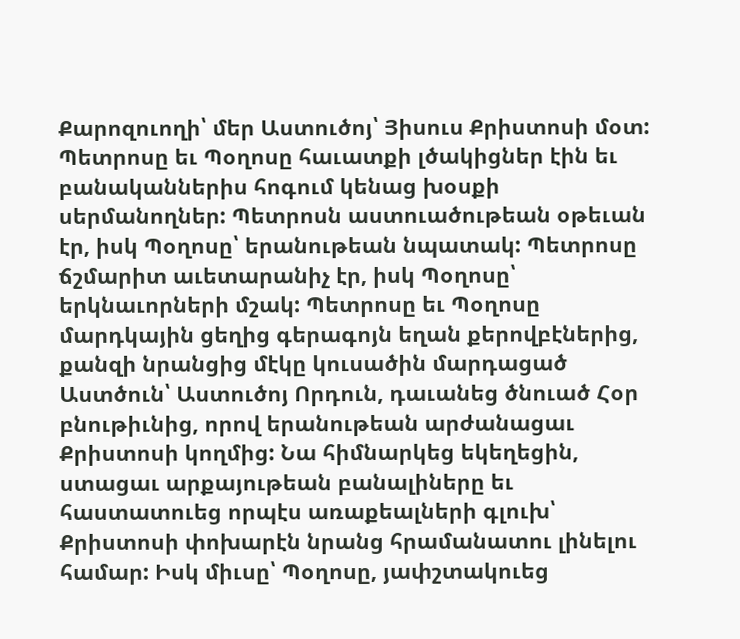Քարոզուողի՝ մեր Աստուծոյ՝ Յիսուս Քրիստոսի մօտ: Պետրոսը եւ Պօղոսը հաւատքի լծակիցներ էին եւ բանականներիս հոգում կենաց խօսքի սերմանողներ: Պետրոսն աստուածութեան օթեւան էր, իսկ Պօղոսը՝ երանութեան նպատակ: Պետրոսը ճշմարիտ աւետարանիչ էր, իսկ Պօղոսը՝ երկնաւորների մշակ: Պետրոսը եւ Պօղոսը մարդկային ցեղից գերագոյն եղան քերովբէներից, քանզի նրանցից մէկը կուսածին մարդացած Աստծուն՝ Աստուծոյ Որդուն, դաւանեց ծնուած Հօր բնութիւնից, որով երանութեան արժանացաւ Քրիստոսի կողմից: Նա հիմնարկեց եկեղեցին, ստացաւ արքայութեան բանալիները եւ հաստատուեց որպէս առաքեալների գլուխ՝ Քրիստոսի փոխարէն նրանց հրամանատու լինելու համար: Իսկ միւսը՝ Պօղոսը, յափշտակուեց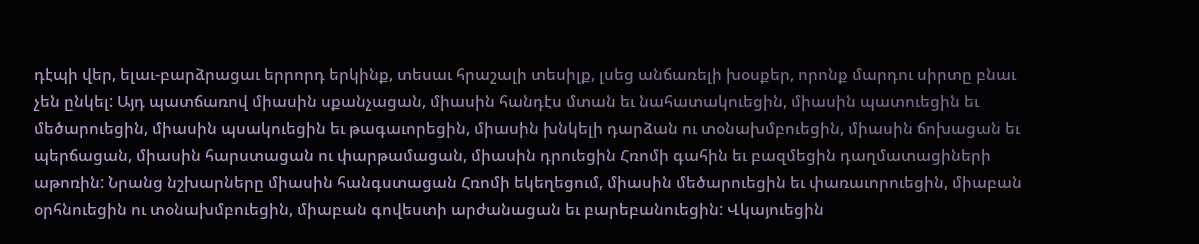դէպի վեր, ելաւ-բարձրացաւ երրորդ երկինք, տեսաւ հրաշալի տեսիլք, լսեց անճառելի խօսքեր, որոնք մարդու սիրտը բնաւ չեն ընկել: Այդ պատճառով միասին սքանչացան, միասին հանդէս մտան եւ նահատակուեցին, միասին պատուեցին եւ մեծարուեցին, միասին պսակուեցին եւ թագաւորեցին, միասին խնկելի դարձան ու տօնախմբուեցին, միասին ճոխացան եւ պերճացան, միասին հարստացան ու փարթամացան, միասին դրուեցին Հռոմի գահին եւ բազմեցին դաղմատացիների աթոռին: Նրանց նշխարները միասին հանգստացան Հռոմի եկեղեցում, միասին մեծարուեցին եւ փառաւորուեցին, միաբան օրհնուեցին ու տօնախմբուեցին, միաբան գովեստի արժանացան եւ բարեբանուեցին: Վկայուեցին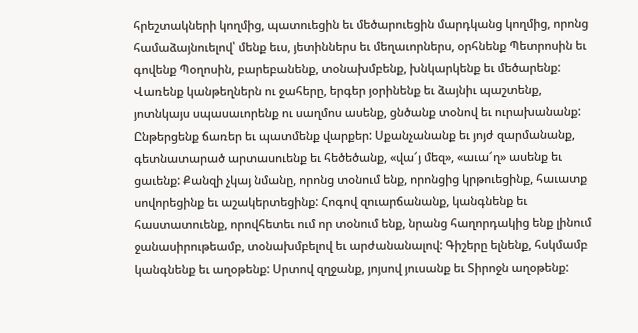հրեշտակների կողմից, պատուեցին եւ մեծարուեցին մարդկանց կողմից, որոնց համաձայնուելով՝ մենք եւս, յետիններս եւ մեղաւորներս, օրհնենք Պետրոսին եւ գովենք Պօղոսին, բարեբանենք, տօնախմբենք, խնկարկենք եւ մեծարենք: Վառենք կանթեղներն ու ջահերը, երգեր յօրինենք եւ ձայնիւ պաշտենք, յոտնկայս սպասաւորենք ու սաղմոս ասենք, ցնծանք տօնով եւ ուրախանանք: Ընթերցենք ճառեր եւ պատմենք վարքեր: Սքանչանանք եւ յոյժ զարմանանք, գետնատարած արտասուենք եւ հեծեծանք, «վա՜յ մեզ», «աւա՜ղ» ասենք եւ ցաւենք: Քանզի չկայ նմանը, որոնց տօնում ենք, որոնցից կրթուեցինք, հաւատք սովորեցինք եւ աշակերտեցինք: Հոգով զուարճանանք, կանգնենք եւ հաստատուենք, որովհետեւ ում որ տօնում ենք, նրանց հաղորդակից ենք լինում ջանասիրութեամբ, տօնախմբելով եւ արժանանալով: Գիշերը ելնենք, հսկմամբ կանգնենք եւ աղօթենք: Սրտով զղջանք, յոյսով յուսանք եւ Տիրոջն աղօթենք: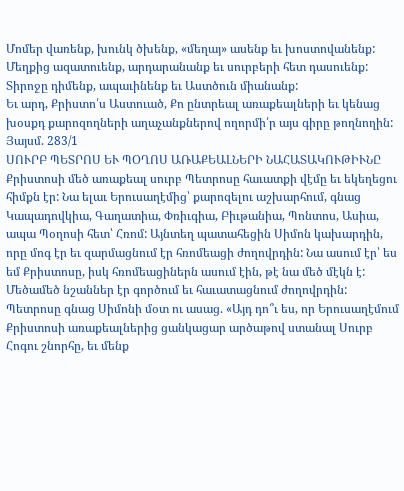Մոմեր վառենք, խունկ ծխենք, «մեղայ» ասենք եւ խոստովանենք: Մեղքից ազատուենք, արդարանանք եւ սուրբերի հետ դասուենք: Տիրոջը դիմենք, ապաւինենք եւ Աստծուն միանանք:
Եւ արդ, Քրիստո՛ս Աստուած, Քո ընտրեալ առաքեալների եւ կենաց խօսքդ քարոզողների աղաչանքներով ողորմի՛ր այս գիրը թողնողին:
Յայսմ. 283/1
ՍՈՒՐԲ ՊԵՏՐՈՍ ԵՒ ՊՕՂՈՍ ԱՌԱՔԵԱԼՆԵՐԻ ՆԱՀԱՏԱԿՈՒԹԻՒՆԸ
Քրիստոսի մեծ առաքեալ սուրբ Պետրոսը հաւատքի վէմը եւ եկեղեցու հիմքն էր: Նա ելաւ Երուսաղէմից՝ քարոզելու աշխարհում, գնաց Կապադովկիա, Գաղատիա, Փռիւգիա, Բիւթանիա, Պոնտոս, Ասիա, ապա Պօղոսի հետ՝ Հռոմ: Այնտեղ պատահեցին Սիմոն կախարդին, որը մոգ էր եւ զարմացնում էր հռոմեացի ժողովրդին: Նա ասում էր՝ ես եմ Քրիստոսը, իսկ հռոմեացիներն ասում էին, թէ նա մեծ մէկն է: Մեծամեծ նշաններ էր գործում եւ հաւատացնում ժողովրդին: Պետրոսը գնաց Սիմոնի մօտ ու ասաց. «Այդ դո՞ւ ես, որ Երուսաղէմում Քրիստոսի առաքեալներից ցանկացար արծաթով ստանալ Սուրբ Հոգու շնորհը, եւ մենք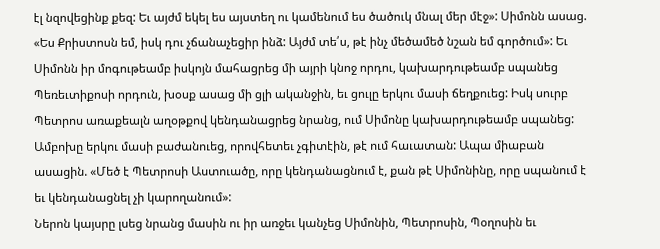էլ նզովեցինք քեզ: Եւ այժմ եկել ես այստեղ ու կամենում ես ծածուկ մնալ մեր մէջ»: Սիմոնն ասաց. «Ես Քրիստոսն եմ, իսկ դու չճանաչեցիր ինձ: Այժմ տե՛ս, թէ ինչ մեծամեծ նշան եմ գործում»: Եւ Սիմոնն իր մոգութեամբ իսկոյն մահացրեց մի այրի կնոջ որդու, կախարդութեամբ սպանեց Պեռեւտիքոսի որդուն, խօսք ասաց մի ցլի ականջին, եւ ցուլը երկու մասի ճեղքուեց: Իսկ սուրբ Պետրոս առաքեալն աղօթքով կենդանացրեց նրանց, ում Սիմոնը կախարդութեամբ սպանեց: Ամբոխը երկու մասի բաժանուեց, որովհետեւ չգիտէին, թէ ում հաւատան: Ապա միաբան ասացին. «Մեծ է Պետրոսի Աստուածը, որը կենդանացնում է, քան թէ Սիմոնինը, որը սպանում է եւ կենդանացնել չի կարողանում»:
Ներոն կայսրը լսեց նրանց մասին ու իր առջեւ կանչեց Սիմոնին, Պետրոսին, Պօղոսին եւ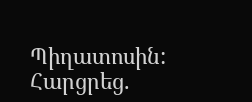Պիղատոսին: Հարցրեց.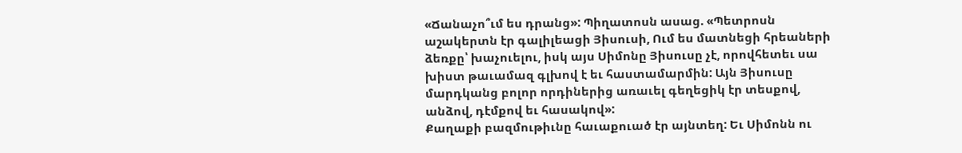«Ճանաչո՞ւմ ես դրանց»: Պիղատոսն ասաց. «Պետրոսն աշակերտն էր գալիլեացի Յիսուսի, Ում ես մատնեցի հրեաների ձեռքը՝ խաչուելու, իսկ այս Սիմոնը Յիսուսը չէ, որովհետեւ սա խիստ թաւամազ գլխով է եւ հաստամարմին: Այն Յիսուսը մարդկանց բոլոր որդիներից առաւել գեղեցիկ էր տեսքով, անձով, դէմքով եւ հասակով»:
Քաղաքի բազմութիւնը հաւաքուած էր այնտեղ: Եւ Սիմոնն ու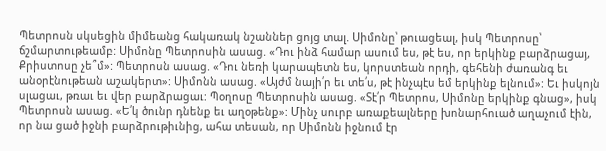Պետրոսն սկսեցին միմեանց հակառակ նշաններ ցոյց տալ. Սիմոնը՝ թուացեալ, իսկ Պետրոսը՝ ճշմարտութեամբ: Սիմոնը Պետրոսին ասաց. «Դու ինձ համար ասում ես, թէ ես, որ երկինք բարձրացայ, Քրիստոսը չե՞մ»: Պետրոսն ասաց. «Դու նեռի կարապետն ես, կորստեան որդի, գեհենի ժառանգ եւ անօրէնութեան աշակերտ»: Սիմոնն ասաց. «Այժմ նայի՛ր եւ տե՛ս, թէ ինչպէս եմ երկինք ելնում»: Եւ իսկոյն սլացաւ, թռաւ եւ վեր բարձրացաւ: Պօղոսը Պետրոսին ասաց. «Տէ՛ր Պետրոս, Սիմոնը երկինք գնաց», իսկ Պետրոսն ասաց. «Ե՛կ ծունր դնենք եւ աղօթենք»: Մինչ սուրբ առաքեալները խոնարհուած աղաչում էին, որ նա ցած իջնի բարձրութիւնից, ահա տեսան, որ Սիմոնն իջնում էր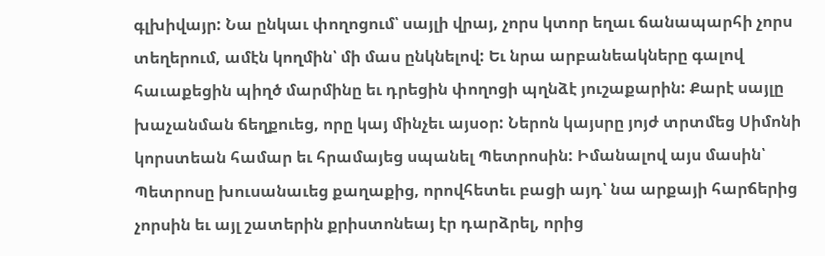գլխիվայր: Նա ընկաւ փողոցում՝ սայլի վրայ, չորս կտոր եղաւ ճանապարհի չորս տեղերում, ամէն կողմին՝ մի մաս ընկնելով: Եւ նրա արբանեակները գալով հաւաքեցին պիղծ մարմինը եւ դրեցին փողոցի պղնձէ յուշաքարին: Քարէ սայլը խաչանման ճեղքուեց, որը կայ մինչեւ այսօր: Ներոն կայսրը յոյժ տրտմեց Սիմոնի կորստեան համար եւ հրամայեց սպանել Պետրոսին: Իմանալով այս մասին՝ Պետրոսը խուսանաւեց քաղաքից, որովհետեւ բացի այդ՝ նա արքայի հարճերից չորսին եւ այլ շատերին քրիստոնեայ էր դարձրել, որից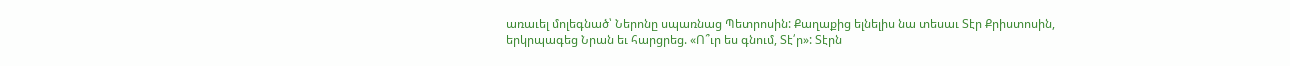առաւել մոլեգնած՝ Ներոնը սպառնաց Պետրոսին: Քաղաքից ելնելիս նա տեսաւ Տէր Քրիստոսին, երկրպագեց Նրան եւ հարցրեց. «Ո՞ւր ես գնում, Տէ՛ր»: Տէրն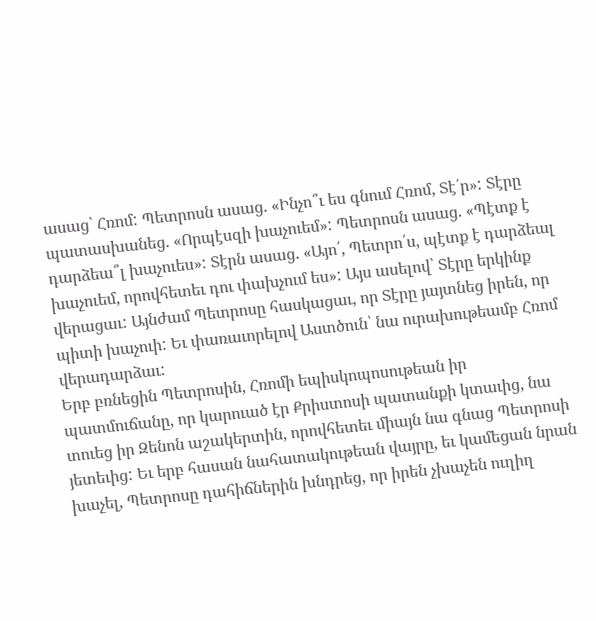ասաց՝ Հռոմ: Պետրոսն ասաց. «Ինչո՞ւ ես գնում Հռոմ, Տէ՛ր»: Տէրը պատասխանեց. «Որպէսզի խաչուեմ»: Պետրոսն ասաց. «Պէտք է դարձեա՞լ խաչուես»: Տէրն ասաց. «Այո՛, Պետրո՛ս, պէտք է դարձեալ խաչուեմ, որովհետեւ դու փախչում ես»: Այս ասելով՝ Տէրը երկինք վերացաւ: Այնժամ Պետրոսը հասկացաւ, որ Տէրը յայտնեց իրեն, որ պիտի խաչուի: Եւ փառաւորելով Աստծուն՝ նա ուրախութեամբ Հռոմ վերադարձաւ:
Երբ բռնեցին Պետրոսին, Հռոմի եպիսկոպոսութեան իր պատմուճանը, որ կարուած էր Քրիստոսի պատանքի կտաւից, նա տուեց իր Զենոն աշակերտին, որովհետեւ միայն նա գնաց Պետրոսի յետեւից: Եւ երբ հասան նահատակութեան վայրը, եւ կամեցան նրան խաչել, Պետրոսը դահիճներին խնդրեց, որ իրեն չխաչեն ուղիղ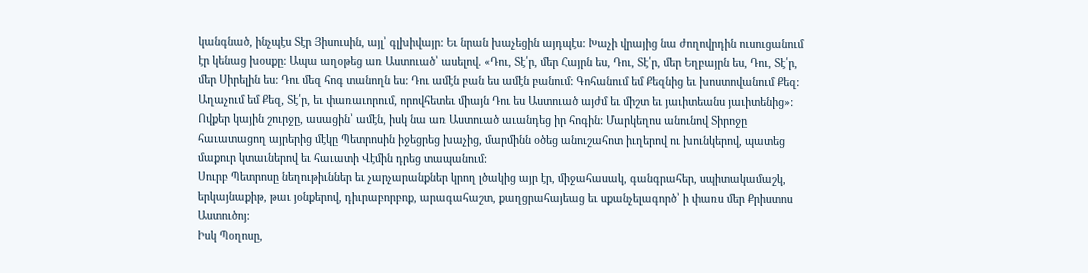կանգնած, ինչպէս Տէր Յիսուսին, այլ՝ գլխիվայր: Եւ նրան խաչեցին այդպէս: Խաչի վրայից նա ժողովրդին ուսուցանում էր կենաց խօսքը: Ապա աղօթեց առ Աստուած՝ ասելով. «Դու, Տէ՛ր, մեր Հայրն ես, Դու, Տէ՛ր, մեր Եղբայրն ես, Դու, Տէ՛ր, մեր Սիրելին ես: Դու մեզ հոգ տանողն ես: Դու ամէն բան ես ամէն բանում: Գոհանում եմ Քեզնից եւ խոստովանում Քեզ: Աղաչում եմ Քեզ, Տէ՛ր, եւ փառաւորում, որովհետեւ միայն Դու ես Աստուած այժմ եւ միշտ եւ յաւիտեանս յաւիտենից»: Ովքեր կային շուրջը, ասացին՝ ամէն, իսկ նա առ Աստուած աւանդեց իր հոգին: Մարկեղոս անունով Տիրոջը հաւատացող այրերից մէկը Պետրոսին իջեցրեց խաչից, մարմինն օծեց անուշահոտ իւղերով ու խունկերով, պատեց մաքուր կտաւներով եւ հաւատի Վէմին դրեց տապանում:
Սուրբ Պետրոսը նեղութիւններ եւ չարչարանքներ կրող լծակից այր էր, միջահասակ, գանգրահեր, սպիտակամաշկ, երկայնաքիթ, թաւ յօնքերով, դիւրաբորբոք, արագահաշտ, քաղցրահայեաց եւ սքանչելագործ՝ ի փառս մեր Քրիստոս Աստուծոյ:
Իսկ Պօղոսը,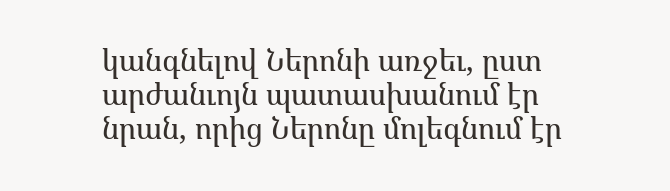կանգնելով Ներոնի առջեւ, ըստ արժանւոյն պատասխանում էր նրան, որից Ներոնը մոլեգնում էր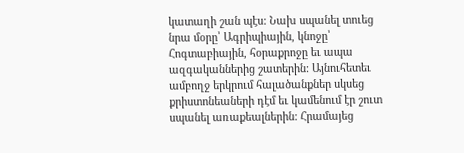կատաղի շան պէս: Նախ սպանել տուեց նրա մօրը՝ Ագրիպիային, կնոջը՝ Հոգտաբիային, հօրաքրոջը եւ ապա ազգականներից շատերին: Այնուհետեւ ամբողջ երկրում հալածանքներ սկսեց քրիստոնեաների դէմ եւ կամենում էր շուտ սպանել առաքեալներին: Հրամայեց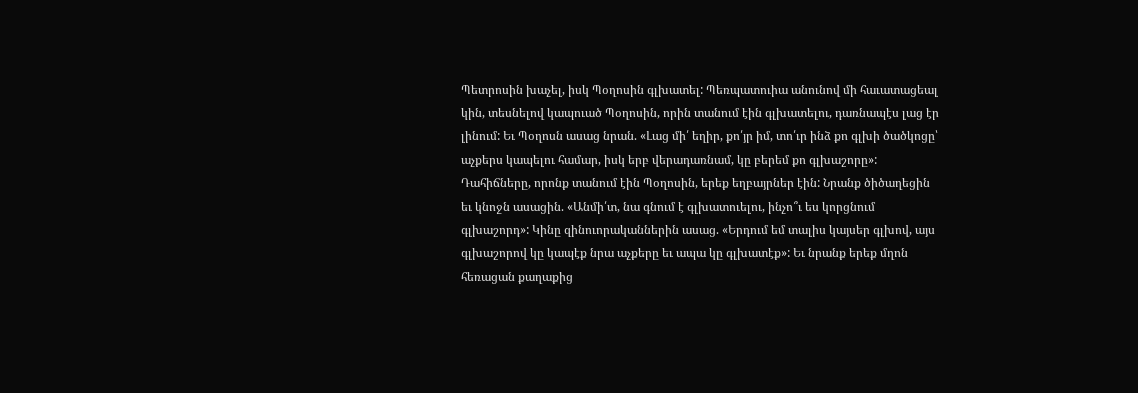Պետրոսին խաչել, իսկ Պօղոսին գլխատել: Պեռպատուիա անունով մի հաւատացեալ կին, տեսնելով կապուած Պօղոսին, որին տանում էին գլխատելու, դառնապէս լաց էր լինում: Եւ Պօղոսն ասաց նրան. «Լաց մի՛ եղիր, քո՛յր իմ, տո՛ւր ինձ քո գլխի ծածկոցը՝ աչքերս կապելու համար, իսկ երբ վերադառնամ, կը բերեմ քո գլխաշորը»: Դահիճները, որոնք տանում էին Պօղոսին, երեք եղբայրներ էին: Նրանք ծիծաղեցին եւ կնոջն ասացին. «Անմի՛տ, նա գնում է գլխատուելու, ինչո՞ւ ես կորցնում գլխաշորդ»: Կինը զինուորականներին ասաց. «Երդում եմ տալիս կայսեր գլխով, այս գլխաշորով կը կապէք նրա աչքերը եւ ապա կը գլխատէք»: Եւ նրանք երեք մղոն հեռացան քաղաքից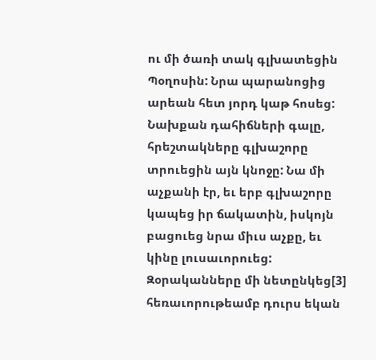ու մի ծառի տակ գլխատեցին Պօղոսին: Նրա պարանոցից արեան հետ յորդ կաթ հոսեց:
Նախքան դահիճների գալը, հրեշտակները գլխաշորը տրուեցին այն կնոջը: Նա մի աչքանի էր, եւ երբ գլխաշորը կապեց իր ճակատին, իսկոյն բացուեց նրա միւս աչքը, եւ կինը լուսաւորուեց: Զօրականները մի նետընկեց[3] հեռաւորութեամբ դուրս եկան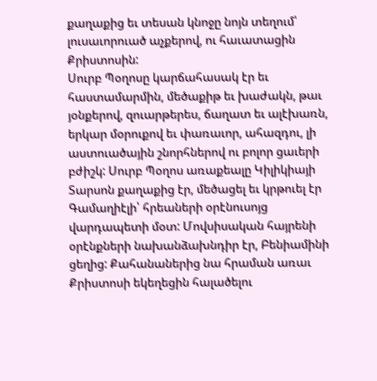քաղաքից եւ տեսան կնոջը նոյն տեղում՝ լուսաւորուած աչքերով, ու հաւատացին Քրիստոսին:
Սուրբ Պօղոսը կարճահասակ էր եւ հաստամարմին, մեծաքիթ եւ խաժակն, թաւ յօնքերով, զուարթերես, ճաղատ եւ ալէխառն, երկար մօրուքով եւ փառաւոր, ահազդու, լի աստուածային շնորհներով ու բոլոր ցաւերի բժիշկ: Սուրբ Պօղոս առաքեալը Կիլիկիայի Տարսոն քաղաքից էր, մեծացել եւ կրթուել էր Գամաղիէլի՝ հրեաների օրէնուսոյց վարդապետի մօտ: Մովսիսական հայրենի օրէնքների նախանձախնդիր էր, Բենիամինի ցեղից: Քահանաներից նա հրաման առաւ Քրիստոսի եկեղեցին հալածելու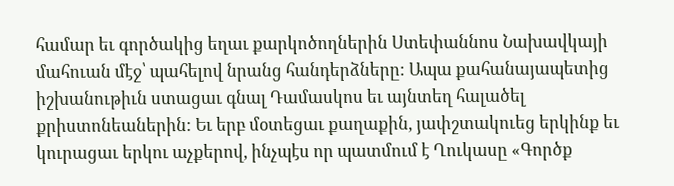համար եւ գործակից եղաւ քարկոծողներին Ստեփաննոս Նախավկայի մահուան մէջ՝ պահելով նրանց հանդերձները: Ապա քահանայապետից իշխանութիւն ստացաւ գնալ Դամասկոս եւ այնտեղ հալածել քրիստոնեաներին: Եւ երբ մօտեցաւ քաղաքին, յափշտակուեց երկինք եւ կուրացաւ երկու աչքերով, ինչպէս որ պատմում է Ղուկասը «Գործք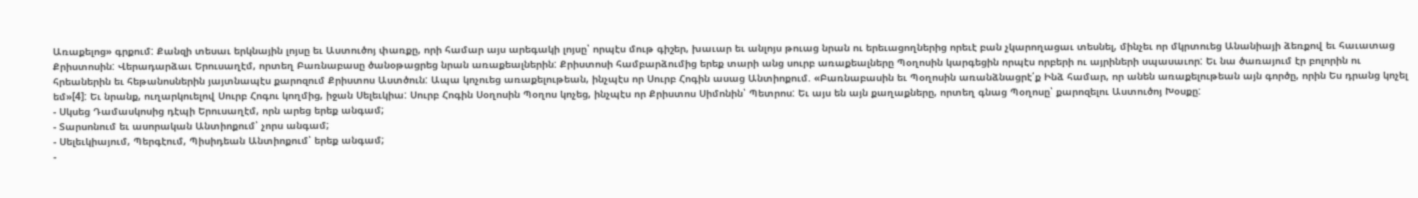Առաքելոց» գրքում: Քանզի տեսաւ երկնային լոյսը եւ Աստուծոյ փառքը, որի համար այս արեգակի լոյսը՝ որպէս մութ գիշեր, խաւար եւ անլոյս թուաց նրան ու երեւացողներից որեւէ բան չկարողացաւ տեսնել, մինչեւ որ մկրտուեց Անանիայի ձեռքով եւ հաւատաց Քրիստոսին: Վերադարձաւ Երուսաղէմ, որտեղ Բառնաբասը ծանօթացրեց նրան առաքեալներին: Քրիստոսի համբարձումից երեք տարի անց սուրբ առաքեալները Պօղոսին կարգեցին որպէս որբերի ու այրիների սպասաւոր: Եւ նա ծառայում էր բոլորին ու հրեաներին եւ հեթանոսներին յայտնապէս քարոզում Քրիստոս Աստծուն: Ապա կոչուեց առաքելութեան, ինչպէս որ Սուրբ Հոգին ասաց Անտիոքում. «Բառնաբասին եւ Պօղոսին առանձնացրէ՛ք Ինձ համար, որ անեն առաքելութեան այն գործը, որին Ես դրանց կոչել եմ»[4]: Եւ նրանք, ուղարկուելով Սուրբ Հոգու կողմից, իջան Սելեւկիա: Սուրբ Հոգին Սօղոսին Պօղոս կոչեց, ինչպէս որ Քրիստոս Սիմոնին՝ Պետրոս: Եւ այս են այն քաղաքները, որտեղ գնաց Պօղոսը՝ քարոզելու Աստուծոյ Խօսքը:
- Սկսեց Դամասկոսից դէպի Երուսաղէմ, որն արեց երեք անգամ;
- Տարսոնում եւ ասորական Անտիոքում՝ չորս անգամ;
- Սելեւկիայում, Պերգէում, Պիսիդեան Անտիոքում՝ երեք անգամ;
-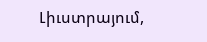Լիւստրայում,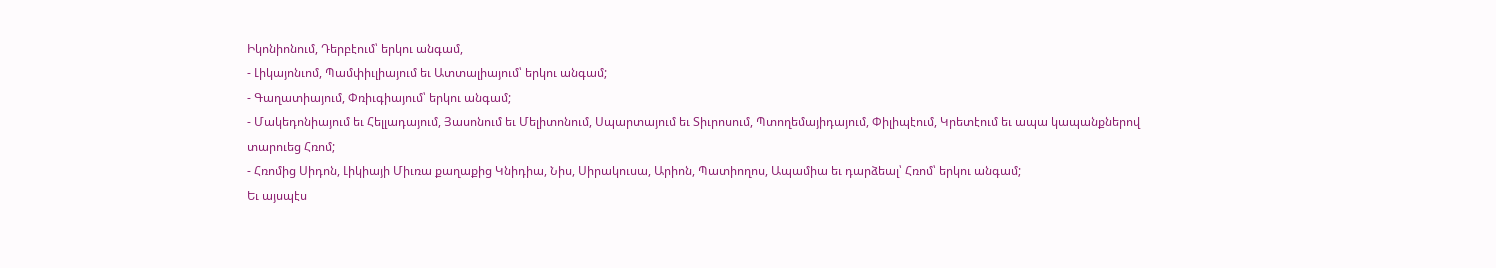Իկոնիոնում, Դերբէում՝ երկու անգամ,
- Լիկայոնւոմ, Պամփիւլիայում եւ Ատտալիայում՝ երկու անգամ;
- Գաղատիայում, Փռիւգիայում՝ երկու անգամ;
- Մակեդոնիայում եւ Հելլադայում, Յասոնում եւ Մելիտոնում, Սպարտայում եւ Տիւրոսում, Պտողեմայիդայում, Փիլիպէում, Կրետէում եւ ապա կապանքներով տարուեց Հռոմ;
- Հռոմից Սիդոն, Լիկիայի Միւռա քաղաքից Կնիդիա, Նիս, Սիրակուսա, Արիոն, Պատիողոս, Ապամիա եւ դարձեալ՝ Հռոմ՝ երկու անգամ;
Եւ այսպէս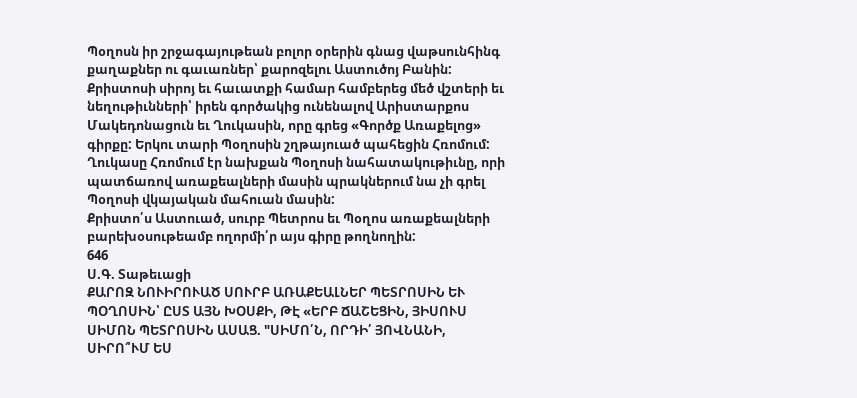Պօղոսն իր շրջագայութեան բոլոր օրերին գնաց վաթսունհինգ քաղաքներ ու գաւառներ՝ քարոզելու Աստուծոյ Բանին: Քրիստոսի սիրոյ եւ հաւատքի համար համբերեց մեծ վշտերի եւ նեղութիւնների՝ իրեն գործակից ունենալով Արիստարքոս Մակեդոնացուն եւ Ղուկասին, որը գրեց «Գործք Առաքելոց» գիրքը: Երկու տարի Պօղոսին շղթայուած պահեցին Հռոմում: Ղուկասը Հռոմում էր նախքան Պօղոսի նահատակութիւնը, որի պատճառով առաքեալների մասին պրակներում նա չի գրել Պօղոսի վկայական մահուան մասին:
Քրիստո՛ս Աստուած, սուրբ Պետրոս եւ Պօղոս առաքեալների բարեխօսութեամբ ողորմի՛ր այս գիրը թողնողին:
646
Ս.Գ. Տաթեւացի
ՔԱՐՈԶ ՆՈՒԻՐՈՒԱԾ ՍՈՒՐԲ ԱՌԱՔԵԱԼՆԵՐ ՊԵՏՐՈՍԻՆ ԵՒ ՊՕՂՈՍԻՆ՝ ԸՍՏ ԱՅՆ ԽՕՍՔԻ, ԹԷ «ԵՐԲ ՃԱՇԵՑԻՆ, ՅԻՍՈՒՍ ՍԻՄՈՆ ՊԵՏՐՈՍԻՆ ԱՍԱՑ. "ՍԻՄՈ՛Ն, ՈՐԴԻ՛ ՅՈՎՆԱՆԻ, ՍԻՐՈ՞ՒՄ ԵՍ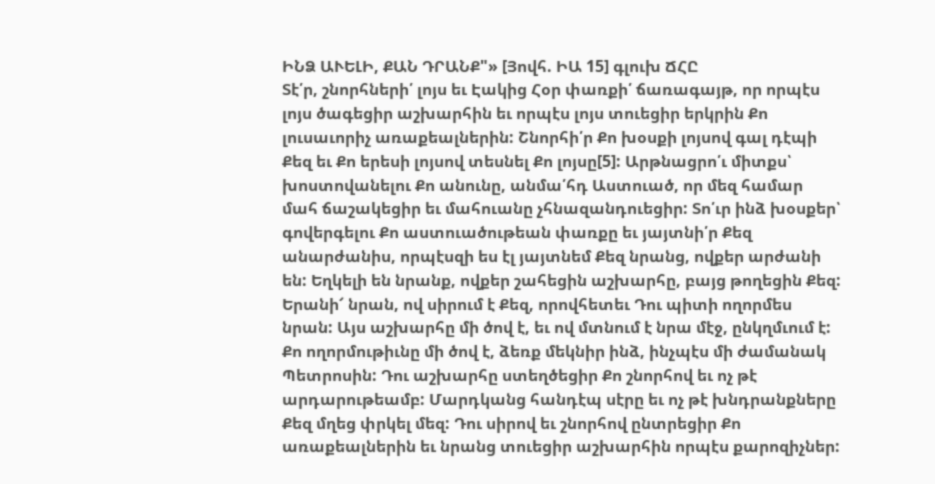ԻՆՁ ԱՒԵԼԻ, ՔԱՆ ԴՐԱՆՔ"» [Յովհ. ԻԱ 15] գլուխ ՃՀԸ
Տէ՛ր, շնորհների՛ լոյս եւ Էակից Հօր փառքի՛ ճառագայթ, որ որպէս լոյս ծագեցիր աշխարհին եւ որպէս լոյս տուեցիր երկրին Քո լուսաւորիչ առաքեալներին: Շնորհի՛ր Քո խօսքի լոյսով գալ դէպի Քեզ եւ Քո երեսի լոյսով տեսնել Քո լոյսը[5]: Արթնացրո՛ւ միտքս՝ խոստովանելու Քո անունը, անմա՛հդ Աստուած, որ մեզ համար մահ ճաշակեցիր եւ մահուանը չհնազանդուեցիր: Տո՛ւր ինձ խօսքեր՝ գովերգելու Քո աստուածութեան փառքը եւ յայտնի՛ր Քեզ անարժանիս, որպէսզի ես էլ յայտնեմ Քեզ նրանց, ովքեր արժանի են: Եղկելի են նրանք, ովքեր շահեցին աշխարհը, բայց թողեցին Քեզ: Երանի՜ նրան, ով սիրում է Քեզ, որովհետեւ Դու պիտի ողորմես նրան: Այս աշխարհը մի ծով է, եւ ով մտնում է նրա մէջ, ընկղմւում է: Քո ողորմութիւնը մի ծով է, ձեռք մեկնիր ինձ, ինչպէս մի ժամանակ Պետրոսին: Դու աշխարհը ստեղծեցիր Քո շնորհով եւ ոչ թէ արդարութեամբ: Մարդկանց հանդէպ սէրը եւ ոչ թէ խնդրանքները Քեզ մղեց փրկել մեզ: Դու սիրով եւ շնորհով ընտրեցիր Քո առաքեալներին եւ նրանց տուեցիր աշխարհին որպէս քարոզիչներ: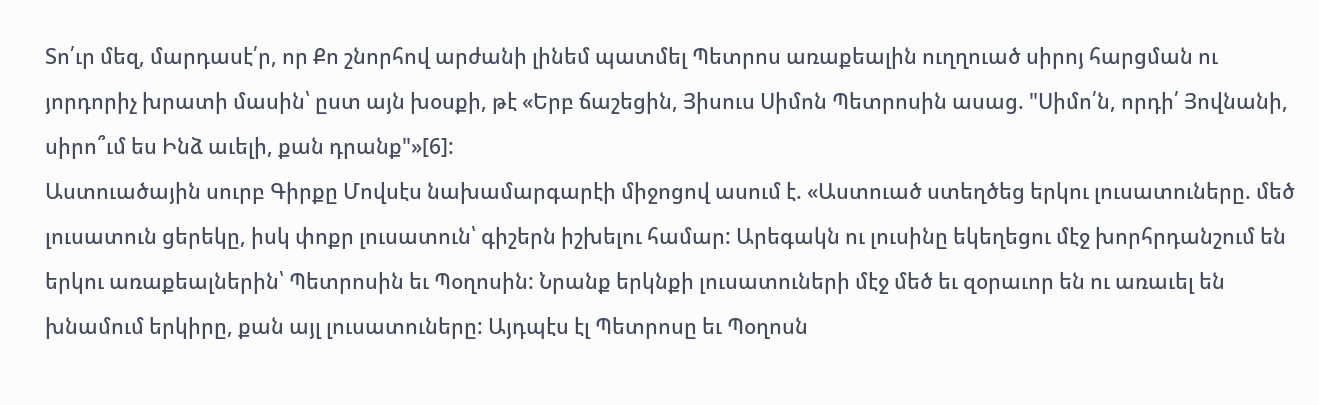Տո՛ւր մեզ, մարդասէ՛ր, որ Քո շնորհով արժանի լինեմ պատմել Պետրոս առաքեալին ուղղուած սիրոյ հարցման ու յորդորիչ խրատի մասին՝ ըստ այն խօսքի, թէ «Երբ ճաշեցին, Յիսուս Սիմոն Պետրոսին ասաց. "Սիմո՛ն, որդի՛ Յովնանի, սիրո՞ւմ ես Ինձ աւելի, քան դրանք"»[6]:
Աստուածային սուրբ Գիրքը Մովսէս նախամարգարէի միջոցով ասում է. «Աստուած ստեղծեց երկու լուսատուները. մեծ լուսատուն ցերեկը, իսկ փոքր լուսատուն՝ գիշերն իշխելու համար: Արեգակն ու լուսինը եկեղեցու մէջ խորհրդանշում են երկու առաքեալներին՝ Պետրոսին եւ Պօղոսին: Նրանք երկնքի լուսատուների մէջ մեծ եւ զօրաւոր են ու առաւել են խնամում երկիրը, քան այլ լուսատուները: Այդպէս էլ Պետրոսը եւ Պօղոսն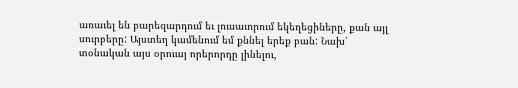առաւել են բարեզարդում եւ լուսաւորում եկեղեցիները, քան այլ սուրբերը: Այստեղ կամենում եմ քննել երեք բան: Նախ՝ տօնական այս օրուայ որերորդը լինելու,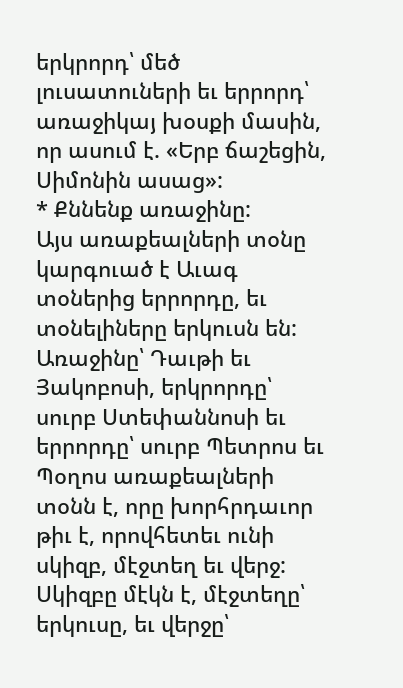երկրորդ՝ մեծ լուսատուների եւ երրորդ՝ առաջիկայ խօսքի մասին, որ ասում է. «Երբ ճաշեցին, Սիմոնին ասաց»:
* Քննենք առաջինը:
Այս առաքեալների տօնը կարգուած է Աւագ տօներից երրորդը, եւ տօնելիները երկուսն են: Առաջինը՝ Դաւթի եւ Յակոբոսի, երկրորդը՝ սուրբ Ստեփաննոսի եւ երրորդը՝ սուրբ Պետրոս եւ Պօղոս առաքեալների տօնն է, որը խորհրդաւոր թիւ է, որովհետեւ ունի սկիզբ, մէջտեղ եւ վերջ: Սկիզբը մէկն է, մէջտեղը՝ երկուսը, եւ վերջը՝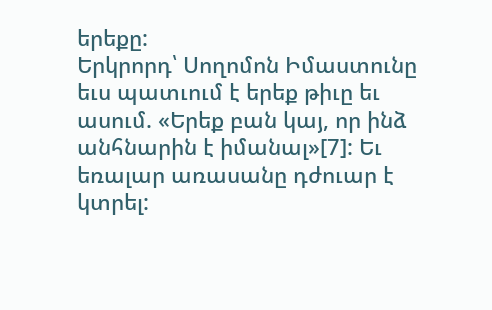երեքը:
Երկրորդ՝ Սողոմոն Իմաստունը եւս պատւում է երեք թիւը եւ ասում. «Երեք բան կայ, որ ինձ անհնարին է իմանալ»[7]: Եւ եռալար առասանը դժուար է կտրել: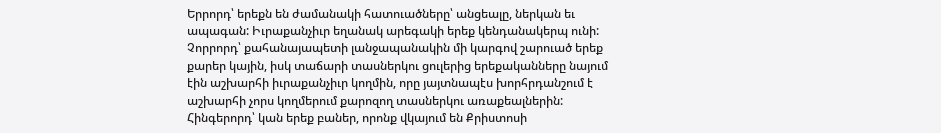Երրորդ՝ երեքն են ժամանակի հատուածները՝ անցեալը, ներկան եւ ապագան: Իւրաքանչիւր եղանակ արեգակի երեք կենդանակերպ ունի:
Չորրորդ՝ քահանայապետի լանջապանակին մի կարգով շարուած երեք քարեր կային, իսկ տաճարի տասներկու ցուլերից երեքականները նայում էին աշխարհի իւրաքանչիւր կողմին, որը յայտնապէս խորհրդանշում է աշխարհի չորս կողմերում քարոզող տասներկու առաքեալներին:
Հինգերորդ՝ կան երեք բաներ, որոնք վկայում են Քրիստոսի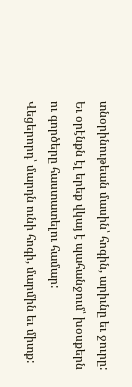տնօրինութեան մասին՝ հոգին, արիւնը եւ ջուրը: Եւ օրէնքն էլ երեք վկայ է պահանջում՝ խօսքերն ու գործերը հաստատելու համար:
Վեցերորդ՝ մարդն ունի հոգի, մարմին եւ միտք: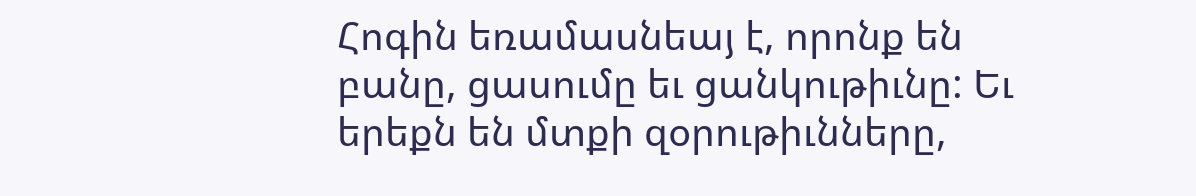Հոգին եռամասնեայ է, որոնք են բանը, ցասումը եւ ցանկութիւնը: Եւ երեքն են մտքի զօրութիւնները,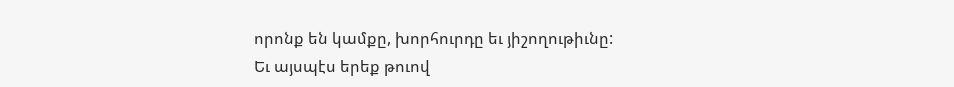որոնք են կամքը, խորհուրդը եւ յիշողութիւնը:
Եւ այսպէս երեք թուով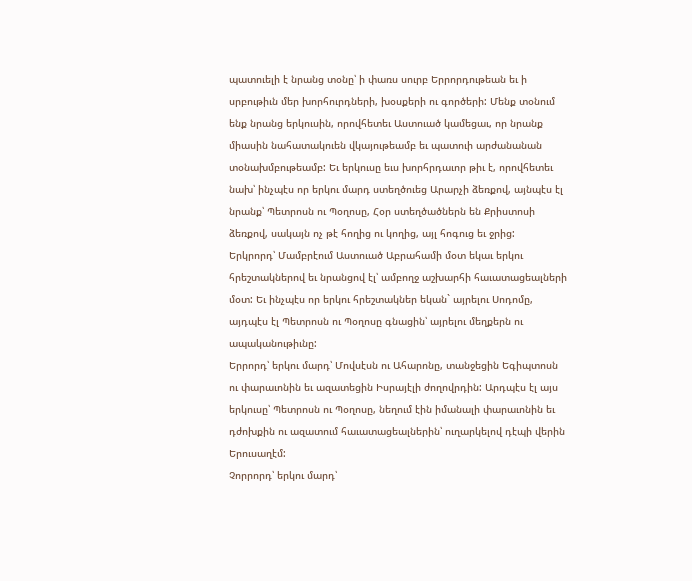պատուելի է նրանց տօնը՝ ի փառս սուրբ Երրորդութեան եւ ի սրբութիւն մեր խորհուրդների, խօսքերի ու գործերի: Մենք տօնում ենք նրանց երկուսին, որովհետեւ Աստուած կամեցաւ, որ նրանք միասին նահատակուեն վկայութեամբ եւ պատուի արժանանան տօնախմբութեամբ: Եւ երկուսը եւս խորհրդաւոր թիւ է, որովհետեւ նախ՝ ինչպէս որ երկու մարդ ստեղծուեց Արարչի ձեռքով, այնպէս էլ նրանք՝ Պետրոսն ու Պօղոսը, Հօր ստեղծածներն են Քրիստոսի ձեռքով, սակայն ոչ թէ հողից ու կողից, այլ հոգուց եւ ջրից:
Երկրորդ՝ Մամբրէում Աստուած Աբրահամի մօտ եկաւ երկու հրեշտակներով եւ նրանցով էլ՝ ամբողջ աշխարհի հաւատացեալների մօտ: Եւ ինչպէս որ երկու հրեշտակներ եկան` այրելու Սոդոմը, այդպէս էլ Պետրոսն ու Պօղոսը գնացին՝ այրելու մեղքերն ու ապականութիւնը:
Երրորդ՝ երկու մարդ՝ Մովսէսն ու Ահարոնը, տանջեցին Եգիպտոսն ու փարաւոնին եւ ազատեցին Իսրայէլի ժողովրդին: Արդպէս էլ այս երկուսը՝ Պետրոսն ու Պօղոսը, նեղում էին իմանալի փարաւոնին եւ դժոխքին ու ազատում հաւատացեալներին՝ ուղարկելով դէպի վերին Երուսաղէմ:
Չորրորդ՝ երկու մարդ՝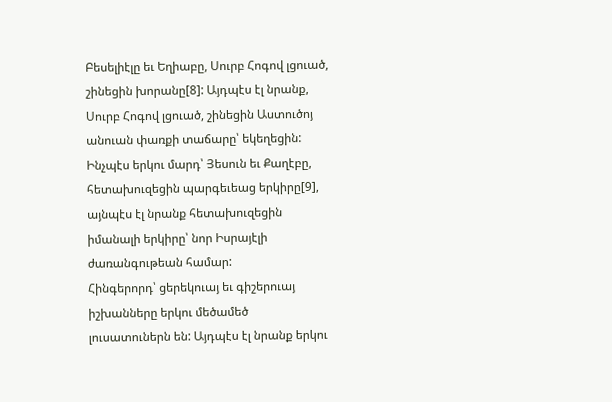Բեսելիէլը եւ Եղիաբը, Սուրբ Հոգով լցուած, շինեցին խորանը[8]: Այդպէս էլ նրանք, Սուրբ Հոգով լցուած, շինեցին Աստուծոյ անուան փառքի տաճարը՝ եկեղեցին: Ինչպէս երկու մարդ՝ Յեսուն եւ Քաղէբը, հետախուզեցին պարգեւեաց երկիրը[9], այնպէս էլ նրանք հետախուզեցին իմանալի երկիրը՝ նոր Իսրայէլի ժառանգութեան համար:
Հինգերորդ՝ ցերեկուայ եւ գիշերուայ իշխանները երկու մեծամեծ լուսատուներն են: Այդպէս էլ նրանք երկու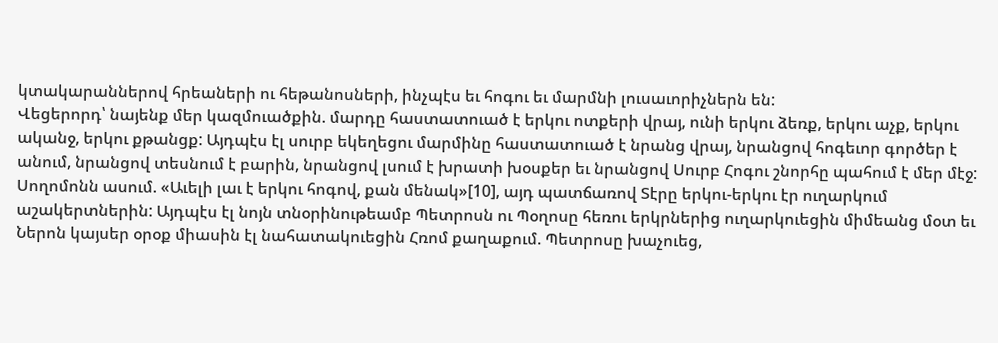կտակարաններով հրեաների ու հեթանոսների, ինչպէս եւ հոգու եւ մարմնի լուսաւորիչներն են:
Վեցերորդ՝ նայենք մեր կազմուածքին. մարդը հաստատուած է երկու ոտքերի վրայ, ունի երկու ձեռք, երկու աչք, երկու ականջ, երկու քթանցք: Այդպէս էլ սուրբ եկեղեցու մարմինը հաստատուած է նրանց վրայ, նրանցով հոգեւոր գործեր է անում, նրանցով տեսնում է բարին, նրանցով լսում է խրատի խօսքեր եւ նրանցով Սուրբ Հոգու շնորհը պահում է մեր մէջ: Սողոմոնն ասում. «Աւելի լաւ է երկու հոգով, քան մենակ»[10], այդ պատճառով Տէրը երկու-երկու էր ուղարկում աշակերտներին: Այդպէս էլ նոյն տնօրինութեամբ Պետրոսն ու Պօղոսը հեռու երկրներից ուղարկուեցին միմեանց մօտ եւ Ներոն կայսեր օրօք միասին էլ նահատակուեցին Հռոմ քաղաքում. Պետրոսը խաչուեց,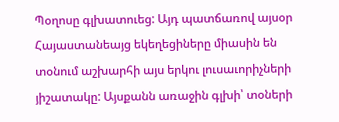Պօղոսը գլխատուեց: Այդ պատճառով այսօր Հայաստանեայց եկեղեցիները միասին են տօնում աշխարհի այս երկու լուսաւորիչների յիշատակը: Այսքանն առաջին գլխի՝ տօների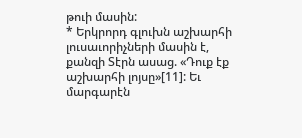թուի մասին:
* Երկրորդ գլուխն աշխարհի լուսաւորիչների մասին է, քանզի Տէրն ասաց. «Դուք էք աշխարհի լոյսը»[11]: Եւ մարգարէն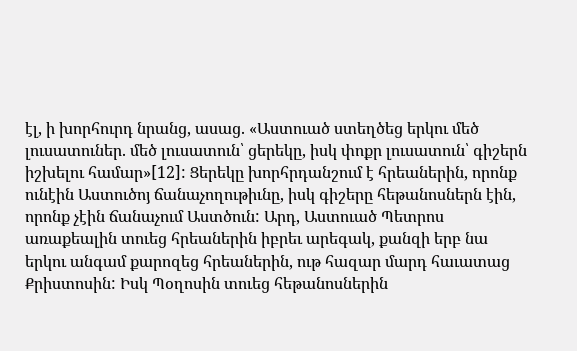էլ, ի խորհուրդ նրանց, ասաց. «Աստուած ստեղծեց երկու մեծ լուսատուներ. մեծ լուսատուն՝ ցերեկը, իսկ փոքր լուսատուն՝ գիշերն իշխելու համար»[12]: Ցերեկը խորհրդանշում է հրեաներին, որոնք ունէին Աստուծոյ ճանաչողութիւնը, իսկ գիշերը հեթանոսներն էին, որոնք չէին ճանաչում Աստծուն: Արդ, Աստուած Պետրոս առաքեալին տուեց հրեաներին իբրեւ արեգակ, քանզի երբ նա երկու անգամ քարոզեց հրեաներին, ութ հազար մարդ հաւատաց Քրիստոսին: Իսկ Պօղոսին տուեց հեթանոսներին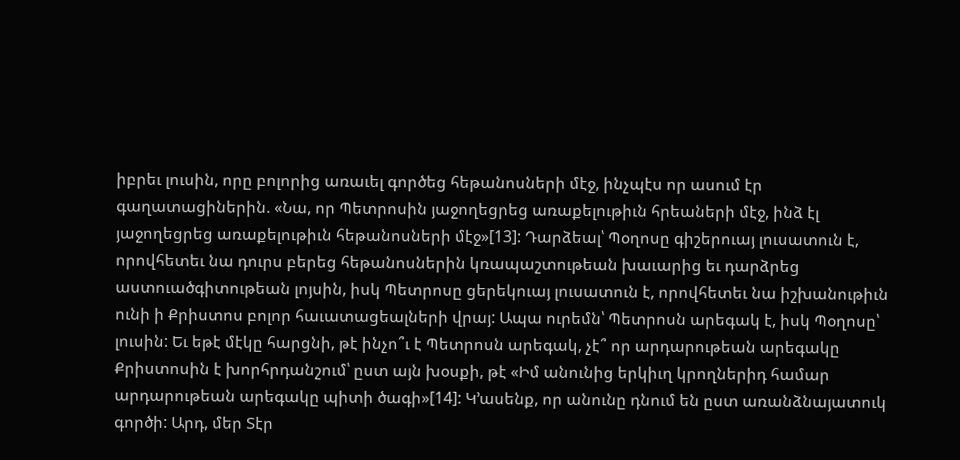իբրեւ լուսին, որը բոլորից առաւել գործեց հեթանոսների մէջ, ինչպէս որ ասում էր գաղատացիներին. «Նա, որ Պետրոսին յաջողեցրեց առաքելութիւն հրեաների մէջ, ինձ էլ յաջողեցրեց առաքելութիւն հեթանոսների մէջ»[13]: Դարձեալ՝ Պօղոսը գիշերուայ լուսատուն է, որովհետեւ նա դուրս բերեց հեթանոսներին կռապաշտութեան խաւարից եւ դարձրեց աստուածգիտութեան լոյսին, իսկ Պետրոսը ցերեկուայ լուսատուն է, որովհետեւ նա իշխանութիւն ունի ի Քրիստոս բոլոր հաւատացեալների վրայ: Ապա ուրեմն՝ Պետրոսն արեգակ է, իսկ Պօղոսը՝ լուսին: Եւ եթէ մէկը հարցնի, թէ ինչո՞ւ է Պետրոսն արեգակ, չէ՞ որ արդարութեան արեգակը Քրիստոսին է խորհրդանշում՝ ըստ այն խօսքի, թէ «Իմ անունից երկիւղ կրողներիդ համար արդարութեան արեգակը պիտի ծագի»[14]: Կ՚ասենք, որ անունը դնում են ըստ առանձնայատուկ գործի: Արդ, մեր Տէր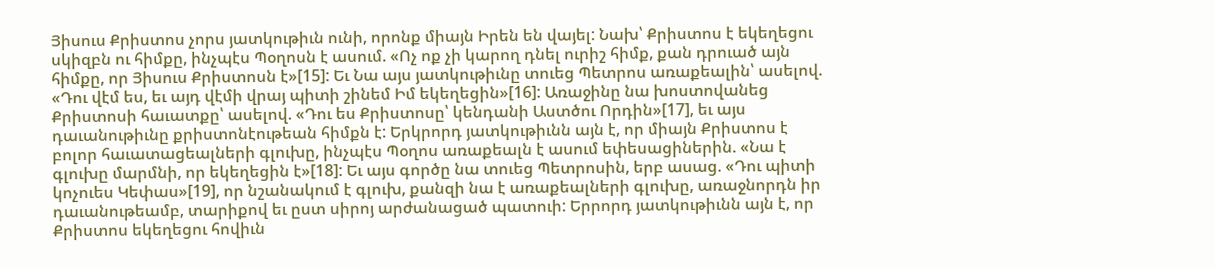Յիսուս Քրիստոս չորս յատկութիւն ունի, որոնք միայն Իրեն են վայել: Նախ՝ Քրիստոս է եկեղեցու սկիզբն ու հիմքը, ինչպէս Պօղոսն է ասում. «Ոչ ոք չի կարող դնել ուրիշ հիմք, քան դրուած այն հիմքը, որ Յիսուս Քրիստոսն է»[15]: Եւ Նա այս յատկութիւնը տուեց Պետրոս առաքեալին՝ ասելով. «Դու վէմ ես, եւ այդ վէմի վրայ պիտի շինեմ Իմ եկեղեցին»[16]: Առաջինը նա խոստովանեց Քրիստոսի հաւատքը՝ ասելով. «Դու ես Քրիստոսը՝ կենդանի Աստծու Որդին»[17], եւ այս դաւանութիւնը քրիստոնէութեան հիմքն է: Երկրորդ յատկութիւնն այն է, որ միայն Քրիստոս է բոլոր հաւատացեալների գլուխը, ինչպէս Պօղոս առաքեալն է ասում եփեսացիներին. «Նա է գլուխը մարմնի, որ եկեղեցին է»[18]: Եւ այս գործը նա տուեց Պետրոսին, երբ ասաց. «Դու պիտի կոչուես Կեփաս»[19], որ նշանակում է գլուխ, քանզի նա է առաքեալների գլուխը, առաջնորդն իր դաւանութեամբ, տարիքով եւ ըստ սիրոյ արժանացած պատուի: Երրորդ յատկութիւնն այն է, որ Քրիստոս եկեղեցու հովիւն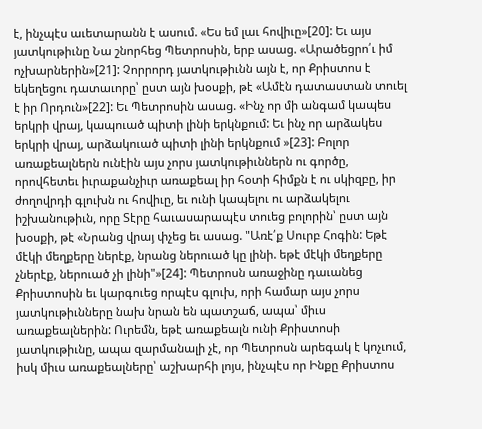է, ինչպէս աւետարանն է ասում. «Ես եմ լաւ հովիւը»[20]: Եւ այս յատկութիւնը Նա շնորհեց Պետրոսին, երբ ասաց. «Արածեցրո՛ւ իմ ոչխարներին»[21]: Չորրորդ յատկութիւնն այն է, որ Քրիստոս է եկեղեցու դատաւորը՝ ըստ այն խօսքի, թէ «Ամէն դատաստան տուել է իր Որդուն»[22]: Եւ Պետրոսին ասաց. «Ինչ որ մի անգամ կապես երկրի վրայ, կապուած պիտի լինի երկնքում: Եւ ինչ որ արձակես երկրի վրայ, արձակուած պիտի լինի երկնքում »[23]: Բոլոր առաքեալներն ունէին այս չորս յատկութիւններն ու գործը, որովհետեւ իւրաքանչիւր առաքեալ իր հօտի հիմքն է ու սկիզբը, իր ժողովրդի գլուխն ու հովիւը, եւ ունի կապելու ու արձակելու իշխանութիւն, որը Տէրը հաւասարապէս տուեց բոլորին՝ ըստ այն խօսքի, թէ «Նրանց վրայ փչեց եւ ասաց. "Առէ՛ք Սուրբ Հոգին: Եթէ մէկի մեղքերը ներէք, նրանց ներուած կը լինի. եթէ մէկի մեղքերը չներէք, ներուած չի լինի"»[24]: Պետրոսն առաջինը դաւանեց Քրիստոսին եւ կարգուեց որպէս գլուխ, որի համար այս չորս յատկութիւնները նախ նրան են պատշաճ, ապա՝ միւս առաքեալներին: Ուրեմն, եթէ առաքեալն ունի Քրիստոսի յատկութիւնը, ապա զարմանալի չէ, որ Պետրոսն արեգակ է կոչւում, իսկ միւս առաքեալները՝ աշխարհի լոյս, ինչպէս որ Ինքը Քրիստոս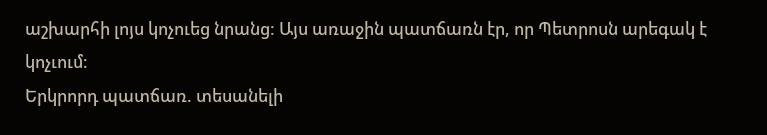աշխարհի լոյս կոչուեց նրանց: Այս առաջին պատճառն էր, որ Պետրոսն արեգակ է կոչւում:
Երկրորդ պատճառ. տեսանելի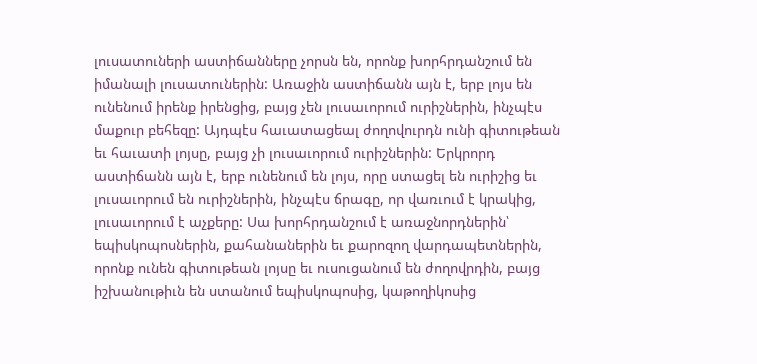լուսատուների աստիճանները չորսն են, որոնք խորհրդանշում են իմանալի լուսատուներին: Առաջին աստիճանն այն է, երբ լոյս են ունենում իրենք իրենցից, բայց չեն լուսաւորում ուրիշներին, ինչպէս մաքուր բեհեզը: Այդպէս հաւատացեալ ժողովուրդն ունի գիտութեան եւ հաւատի լոյսը, բայց չի լուսաւորում ուրիշներին: Երկրորդ աստիճանն այն է, երբ ունենում են լոյս, որը ստացել են ուրիշից եւ լուսաւորում են ուրիշներին, ինչպէս ճրագը, որ վառւում է կրակից, լուսաւորում է աչքերը: Սա խորհրդանշում է առաջնորդներին՝ եպիսկոպոսներին, քահանաներին եւ քարոզող վարդապետներին, որոնք ունեն գիտութեան լոյսը եւ ուսուցանում են ժողովրդին, բայց իշխանութիւն են ստանում եպիսկոպոսից, կաթողիկոսից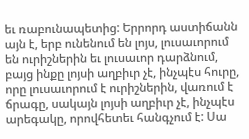եւ ռաբունապետից: Երրորդ աստիճանն այն է, երբ ունենում են լոյս, լուսաւորում են ուրիշներին եւ լուսաւոր դարձնում, բայց ինքը լոյսի աղբիւր չէ, ինչպէս հուրը, որը լուսաւորում է ուրիշներին, վառում է ճրագը, սակայն լոյսի աղբիւր չէ, ինչպէս արեգակը, որովհետեւ հանգչում է: Սա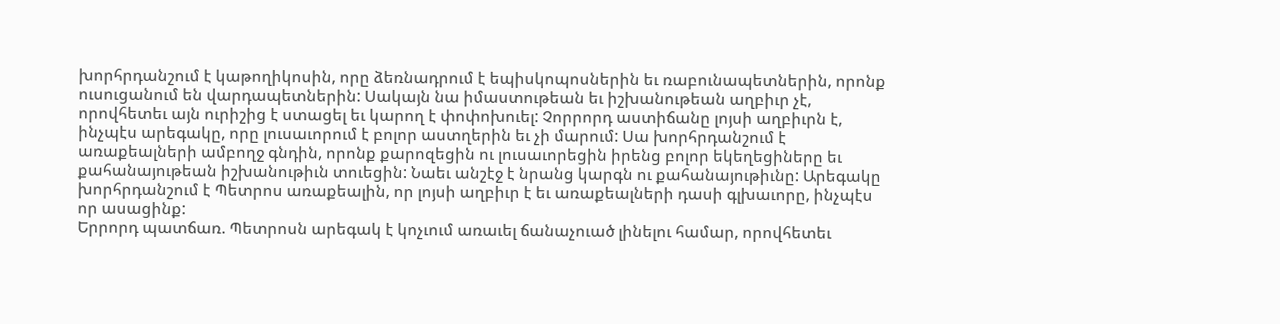խորհրդանշում է կաթողիկոսին, որը ձեռնադրում է եպիսկոպոսներին եւ ռաբունապետներին, որոնք ուսուցանում են վարդապետներին: Սակայն նա իմաստութեան եւ իշխանութեան աղբիւր չէ, որովհետեւ այն ուրիշից է ստացել եւ կարող է փոփոխուել: Չորրորդ աստիճանը լոյսի աղբիւրն է, ինչպէս արեգակը, որը լուսաւորում է բոլոր աստղերին եւ չի մարում: Սա խորհրդանշում է առաքեալների ամբողջ գնդին, որոնք քարոզեցին ու լուսաւորեցին իրենց բոլոր եկեղեցիները եւ քահանայութեան իշխանութիւն տուեցին: Նաեւ անշէջ է նրանց կարգն ու քահանայութիւնը: Արեգակը խորհրդանշում է Պետրոս առաքեալին, որ լոյսի աղբիւր է եւ առաքեալների դասի գլխաւորը, ինչպէս որ ասացինք:
Երրորդ պատճառ. Պետրոսն արեգակ է կոչւում առաւել ճանաչուած լինելու համար, որովհետեւ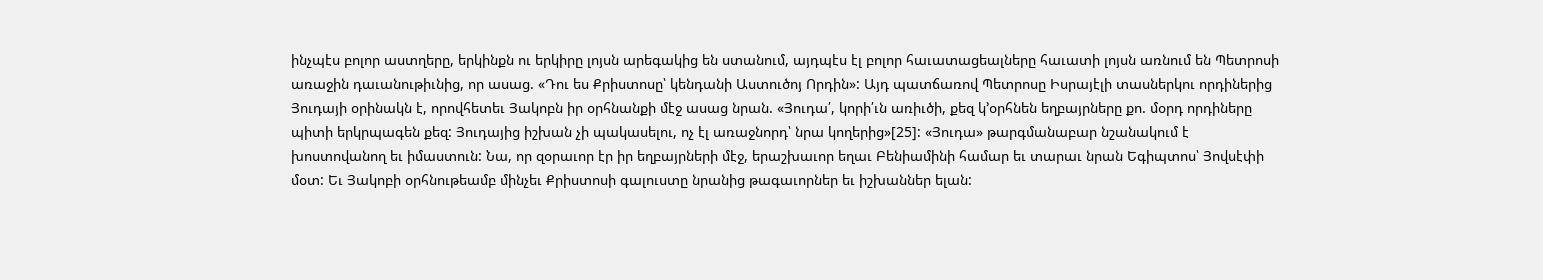ինչպէս բոլոր աստղերը, երկինքն ու երկիրը լոյսն արեգակից են ստանում, այդպէս էլ բոլոր հաւատացեալները հաւատի լոյսն առնում են Պետրոսի առաջին դաւանութիւնից, որ ասաց. «Դու ես Քրիստոսը՝ կենդանի Աստուծոյ Որդին»: Այդ պատճառով Պետրոսը Իսրայէլի տասներկու որդիներից Յուդայի օրինակն է, որովհետեւ Յակոբն իր օրհնանքի մէջ ասաց նրան. «Յուդա՛, կորի՛ւն առիւծի, քեզ կ՚օրհնեն եղբայրները քո. մօրդ որդիները պիտի երկրպագեն քեզ: Յուդայից իշխան չի պակասելու, ոչ էլ առաջնորդ՝ նրա կողերից»[25]: «Յուդա» թարգմանաբար նշանակում է խոստովանող եւ իմաստուն: Նա, որ զօրաւոր էր իր եղբայրների մէջ, երաշխաւոր եղաւ Բենիամինի համար եւ տարաւ նրան Եգիպտոս՝ Յովսէփի մօտ: Եւ Յակոբի օրհնութեամբ մինչեւ Քրիստոսի գալուստը նրանից թագաւորներ եւ իշխաններ ելան: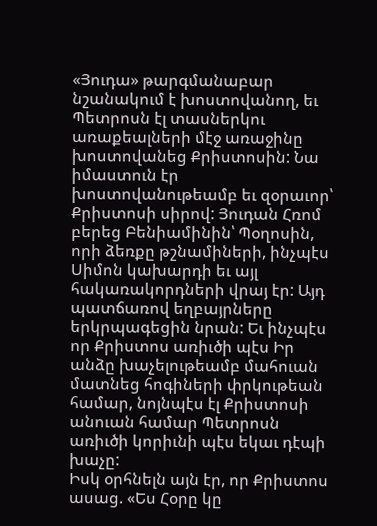«Յուդա» թարգմանաբար նշանակում է խոստովանող, եւ Պետրոսն էլ տասներկու առաքեալների մէջ առաջինը խոստովանեց Քրիստոսին: Նա իմաստուն էր խոստովանութեամբ եւ զօրաւոր՝ Քրիստոսի սիրով: Յուդան Հռոմ բերեց Բենիամինին՝ Պօղոսին, որի ձեռքը թշնամիների, ինչպէս Սիմոն կախարդի եւ այլ հակառակորդների վրայ էր: Այդ պատճառով եղբայրները երկրպագեցին նրան: Եւ ինչպէս որ Քրիստոս առիւծի պէս Իր անձը խաչելութեամբ մահուան մատնեց հոգիների փրկութեան համար, նոյնպէս էլ Քրիստոսի անուան համար Պետրոսն առիւծի կորիւնի պէս եկաւ դէպի խաչը:
Իսկ օրհնելն այն էր, որ Քրիստոս ասաց. «Ես Հօրը կը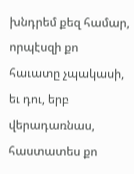խնդրեմ քեզ համար, որպէսզի քո հաւատը չպակասի, եւ դու, երբ վերադառնաս, հաստատես քո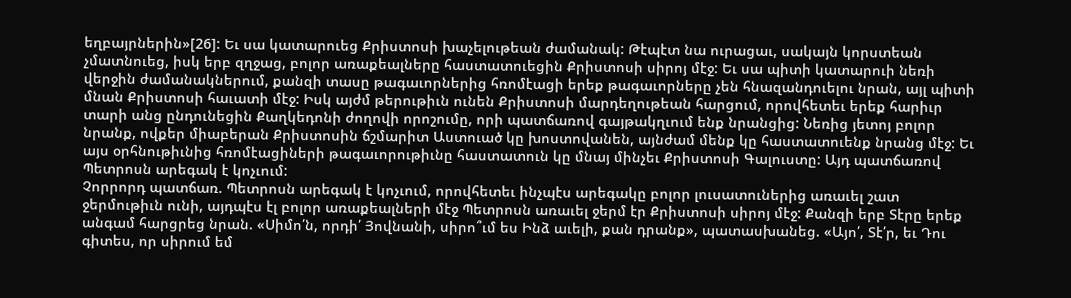եղբայրներին»[26]: Եւ սա կատարուեց Քրիստոսի խաչելութեան ժամանակ: Թէպէտ նա ուրացաւ, սակայն կորստեան չմատնուեց, իսկ երբ զղջաց, բոլոր առաքեալները հաստատուեցին Քրիստոսի սիրոյ մէջ: Եւ սա պիտի կատարուի նեռի վերջին ժամանակներում, քանզի տասը թագաւորներից հռոմէացի երեք թագաւորները չեն հնազանդուելու նրան, այլ պիտի մնան Քրիստոսի հաւատի մէջ: Իսկ այժմ թերութիւն ունեն Քրիստոսի մարդեղութեան հարցում, որովհետեւ երեք հարիւր տարի անց ընդունեցին Քաղկեդոնի ժողովի որոշումը, որի պատճառով գայթակղւում ենք նրանցից: Նեռից յետոյ բոլոր նրանք, ովքեր միաբերան Քրիստոսին ճշմարիտ Աստուած կը խոստովանեն, այնժամ մենք կը հաստատուենք նրանց մէջ: Եւ այս օրհնութիւնից հռոմէացիների թագաւորութիւնը հաստատուն կը մնայ մինչեւ Քրիստոսի Գալուստը: Այդ պատճառով Պետրոսն արեգակ է կոչւում:
Չորրորդ պատճառ. Պետրոսն արեգակ է կոչւում, որովհետեւ ինչպէս արեգակը բոլոր լուսատուներից առաւել շատ ջերմութիւն ունի, այդպէս էլ բոլոր առաքեալների մէջ Պետրոսն առաւել ջերմ էր Քրիստոսի սիրոյ մէջ: Քանզի երբ Տէրը երեք անգամ հարցրեց նրան. «Սիմո՛ն, որդի՛ Յովնանի, սիրո՞ւմ ես Ինձ աւելի, քան դրանք», պատասխանեց. «Այո՛, Տէ՛ր, եւ Դու գիտես, որ սիրում եմ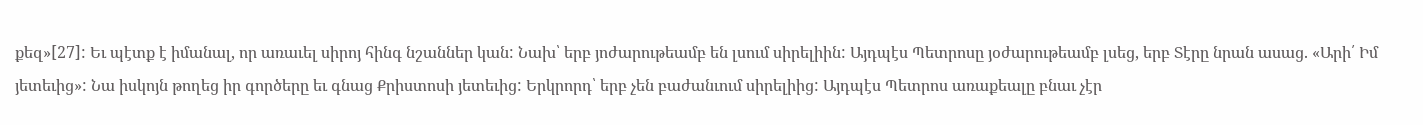քեզ»[27]: Եւ պէտք է իմանալ, որ առաւել սիրոյ հինգ նշաններ կան: Նախ՝ երբ յոժարութեամբ են լսում սիրելիին: Այդպէս Պետրոսը յօժարութեամբ լսեց, երբ Տէրը նրան ասաց. «Արի՛ Իմ յետեւից»: Նա իսկոյն թողեց իր գործերը եւ գնաց Քրիստոսի յետեւից: Երկրորդ՝ երբ չեն բաժանւում սիրելիից: Այդպէս Պետրոս առաքեալը բնաւ չէր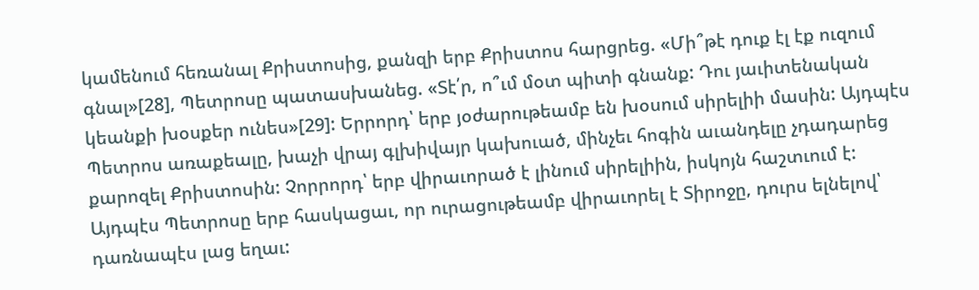կամենում հեռանալ Քրիստոսից, քանզի երբ Քրիստոս հարցրեց. «Մի՞թէ դուք էլ էք ուզում գնալ»[28], Պետրոսը պատասխանեց. «Տէ՛ր, ո՞ւմ մօտ պիտի գնանք: Դու յաւիտենական կեանքի խօսքեր ունես»[29]: Երրորդ՝ երբ յօժարութեամբ են խօսում սիրելիի մասին: Այդպէս Պետրոս առաքեալը, խաչի վրայ գլխիվայր կախուած, մինչեւ հոգին աւանդելը չդադարեց քարոզել Քրիստոսին: Չորրորդ՝ երբ վիրաւորած է լինում սիրելիին, իսկոյն հաշտւում է: Այդպէս Պետրոսը երբ հասկացաւ, որ ուրացութեամբ վիրաւորել է Տիրոջը, դուրս ելնելով՝ դառնապէս լաց եղաւ: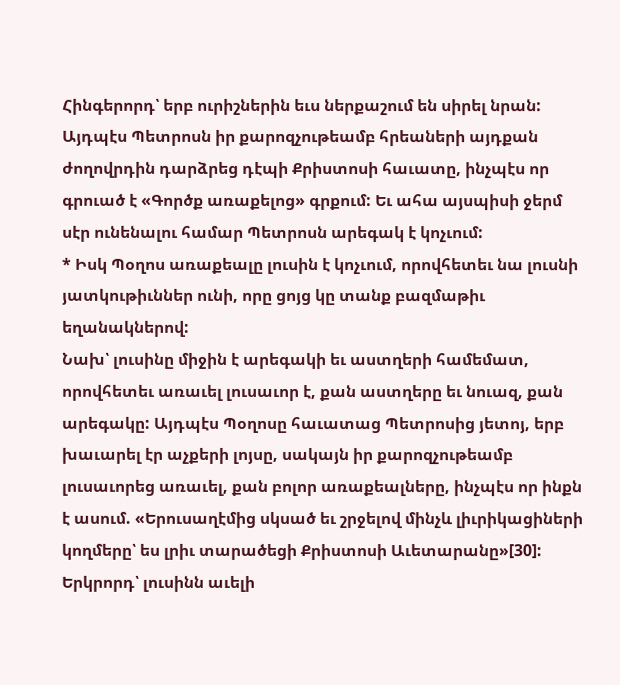Հինգերորդ՝ երբ ուրիշներին եւս ներքաշում են սիրել նրան: Այդպէս Պետրոսն իր քարոզչութեամբ հրեաների այդքան ժողովրդին դարձրեց դէպի Քրիստոսի հաւատը, ինչպէս որ գրուած է «Գործք առաքելոց» գրքում: Եւ ահա այսպիսի ջերմ սէր ունենալու համար Պետրոսն արեգակ է կոչւում:
* Իսկ Պօղոս առաքեալը լուսին է կոչւում, որովհետեւ նա լուսնի յատկութիւններ ունի, որը ցոյց կը տանք բազմաթիւ եղանակներով:
Նախ՝ լուսինը միջին է արեգակի եւ աստղերի համեմատ, որովհետեւ առաւել լուսաւոր է, քան աստղերը եւ նուազ, քան արեգակը: Այդպէս Պօղոսը հաւատաց Պետրոսից յետոյ, երբ խաւարել էր աչքերի լոյսը, սակայն իր քարոզչութեամբ լուսաւորեց առաւել, քան բոլոր առաքեալները, ինչպէս որ ինքն է ասում. «Երուսաղէմից սկսած եւ շրջելով մինչև լիւրիկացիների կողմերը՝ ես լրիւ տարածեցի Քրիստոսի Աւետարանը»[30]:
Երկրորդ՝ լուսինն աւելի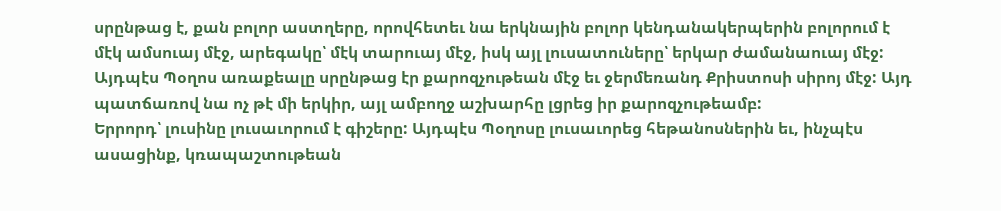սրընթաց է, քան բոլոր աստղերը, որովհետեւ նա երկնային բոլոր կենդանակերպերին բոլորում է մէկ ամսուայ մէջ, արեգակը՝ մէկ տարուայ մէջ, իսկ այլ լուսատուները՝ երկար ժամանաուայ մէջ: Այդպէս Պօղոս առաքեալը սրընթաց էր քարոզչութեան մէջ եւ ջերմեռանդ Քրիստոսի սիրոյ մէջ: Այդ պատճառով նա ոչ թէ մի երկիր, այլ ամբողջ աշխարհը լցրեց իր քարոզչութեամբ:
Երրորդ՝ լուսինը լուսաւորում է գիշերը: Այդպէս Պօղոսը լուսաւորեց հեթանոսներին եւ, ինչպէս ասացինք, կռապաշտութեան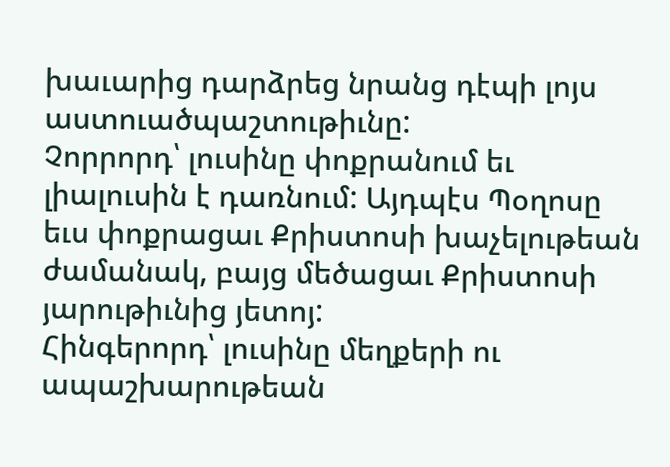խաւարից դարձրեց նրանց դէպի լոյս աստուածպաշտութիւնը:
Չորրորդ՝ լուսինը փոքրանում եւ լիալուսին է դառնում: Այդպէս Պօղոսը եւս փոքրացաւ Քրիստոսի խաչելութեան ժամանակ, բայց մեծացաւ Քրիստոսի յարութիւնից յետոյ:
Հինգերորդ՝ լուսինը մեղքերի ու ապաշխարութեան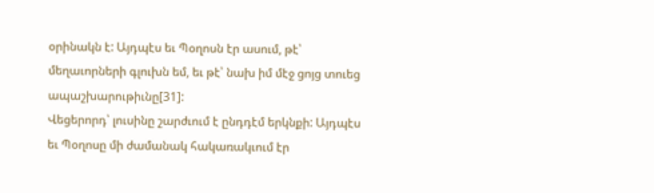օրինակն է: Այդպէս եւ Պօղոսն էր ասում, թէ՝ մեղաւորների գլուխն եմ, եւ թէ՝ նախ իմ մէջ ցոյց տուեց ապաշխարութիւնը[31]:
Վեցերորդ՝ լուսինը շարժւում է ընդդէմ երկնքի: Այդպէս եւ Պօղոսը մի ժամանակ հակառակւում էր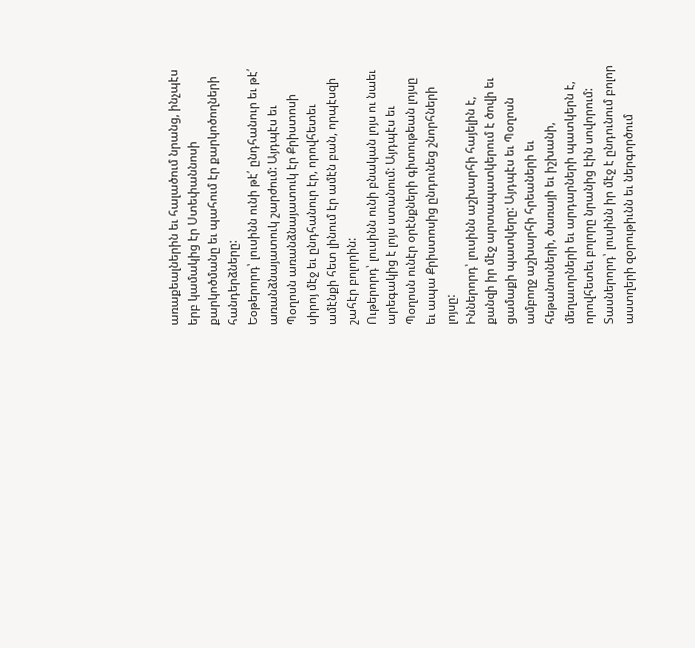առաքեալներին եւ հալածում նրանց, ինչպէս երբ կամակից էր Ստեփաննոսի քարկոծմանը եւ պահում էր քարկոծողների հանդերձները:
Եօթերորդ՝ լուսինն ունի թէ՛ ընդհանուր եւ թէ՛ առանձնայատուկ շարժում: Այդպէս եւ Պօղոսն առանձնայատուկ էր Քրիստոսի սիրոյ մէջ եւ ընդհանուր էր, որովհետեւ ամէնքի հետ լինում էր ամէն բան, որպէսզի շահէր բոլորին:
Ութերորդ՝ լուսինն ունի բնական լոյս ու նաեւ արեգակից է լոյս ստանում: Այդպէս եւ Պօղոսն ունէր օրէնքների գիտութեան լոյսը եւ ապա Քրիստոսից ընդունեց շնորհների լոյսը:
Իններորդ՝ լուսինն աշխարհի հայելին է, քանզի իր մէջ արտապատկերում է ծովի եւ ցամաքի պատկերը: Այդպէս եւ Պօղոսն ամբողջ աշխարհի հրեաների եւ հեթանոսների, ծառայի եւ իշխանի, մեղաւորների եւ արդարների պատկերն է, որովհետեւ բոլորը նրանից էին սովորում:
Տասներորդ՝ լուսինն իր մէջ է ընդունում բոլոր աստղերի զօրութիւնն եւ ներգործում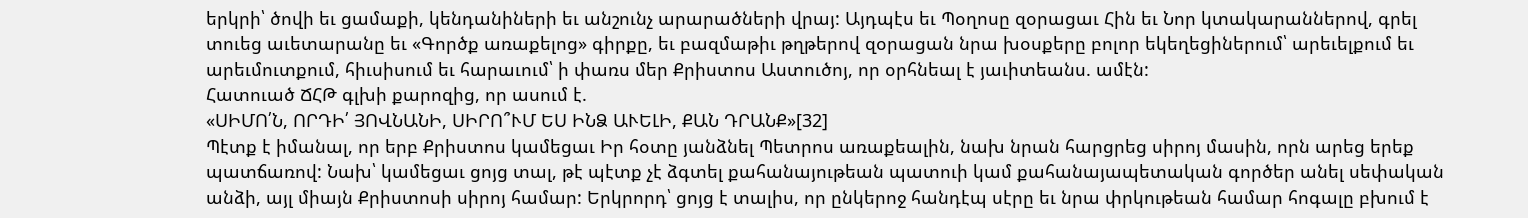երկրի՝ ծովի եւ ցամաքի, կենդանիների եւ անշունչ արարածների վրայ: Այդպէս եւ Պօղոսը զօրացաւ Հին եւ Նոր կտակարաններով, գրել տուեց աւետարանը եւ «Գործք առաքելոց» գիրքը, եւ բազմաթիւ թղթերով զօրացան նրա խօսքերը բոլոր եկեղեցիներում՝ արեւելքում եւ արեւմուտքում, հիւսիսում եւ հարաւում՝ ի փառս մեր Քրիստոս Աստուծոյ, որ օրհնեալ է յաւիտեանս. ամէն:
Հատուած ՃՀԹ գլխի քարոզից, որ ասում է.
«ՍԻՄՈ՛Ն, ՈՐԴԻ՛ ՅՈՎՆԱՆԻ, ՍԻՐՈ՞ՒՄ ԵՍ ԻՆՁ ԱՒԵԼԻ, ՔԱՆ ԴՐԱՆՔ»[32]
Պէտք է իմանալ, որ երբ Քրիստոս կամեցաւ Իր հօտը յանձնել Պետրոս առաքեալին, նախ նրան հարցրեց սիրոյ մասին, որն արեց երեք պատճառով: Նախ՝ կամեցաւ ցոյց տալ, թէ պէտք չէ ձգտել քահանայութեան պատուի կամ քահանայապետական գործեր անել սեփական անձի, այլ միայն Քրիստոսի սիրոյ համար: Երկրորդ՝ ցոյց է տալիս, որ ընկերոջ հանդէպ սէրը եւ նրա փրկութեան համար հոգալը բխում է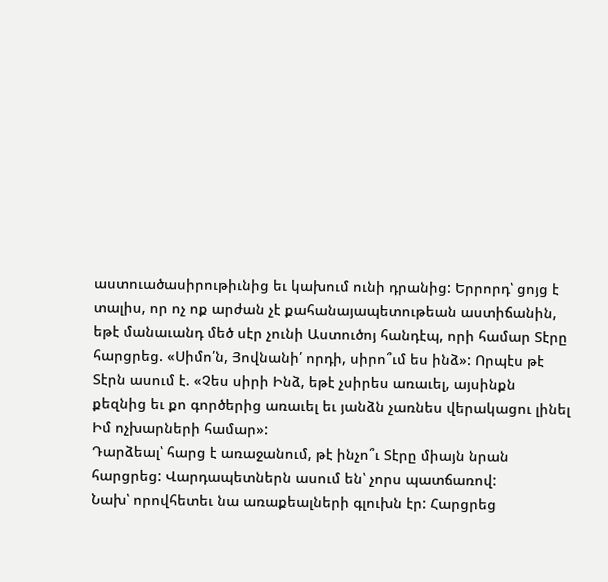աստուածասիրութիւնից եւ կախում ունի դրանից: Երրորդ՝ ցոյց է տալիս, որ ոչ ոք արժան չէ քահանայապետութեան աստիճանին, եթէ մանաւանդ մեծ սէր չունի Աստուծոյ հանդէպ, որի համար Տէրը հարցրեց. «Սիմո՛ն, Յովնանի՛ որդի, սիրո՞ւմ ես ինձ»: Որպէս թէ Տէրն ասում է. «Չես սիրի Ինձ, եթէ չսիրես առաւել, այսինքն քեզնից եւ քո գործերից առաւել եւ յանձն չառնես վերակացու լինել Իմ ոչխարների համար»:
Դարձեալ՝ հարց է առաջանում, թէ ինչո՞ւ Տէրը միայն նրան հարցրեց: Վարդապետներն ասում են՝ չորս պատճառով:
Նախ՝ որովհետեւ նա առաքեալների գլուխն էր: Հարցրեց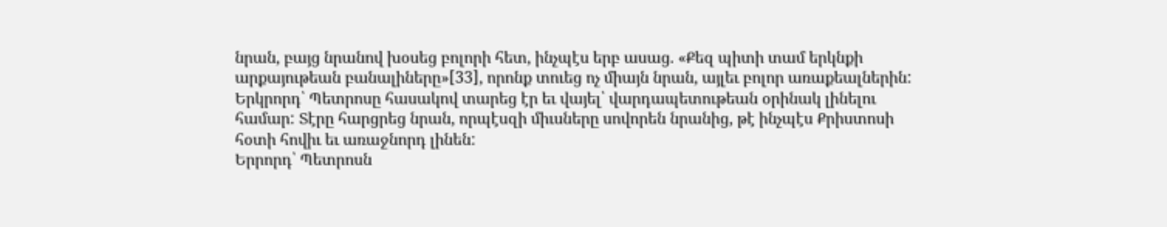նրան, բայց նրանով խօսեց բոլորի հետ, ինչպէս երբ ասաց. «Քեզ պիտի տամ երկնքի արքայութեան բանալիները»[33], որոնք տուեց ոչ միայն նրան, այլեւ բոլոր առաքեալներին:
Երկրորդ՝ Պետրոսը հասակով տարեց էր եւ վայել՝ վարդապետութեան օրինակ լինելու համար: Տէրը հարցրեց նրան, որպէսզի միւսները սովորեն նրանից, թէ ինչպէս Քրիստոսի հօտի հովիւ եւ առաջնորդ լինեն:
Երրորդ՝ Պետրոսն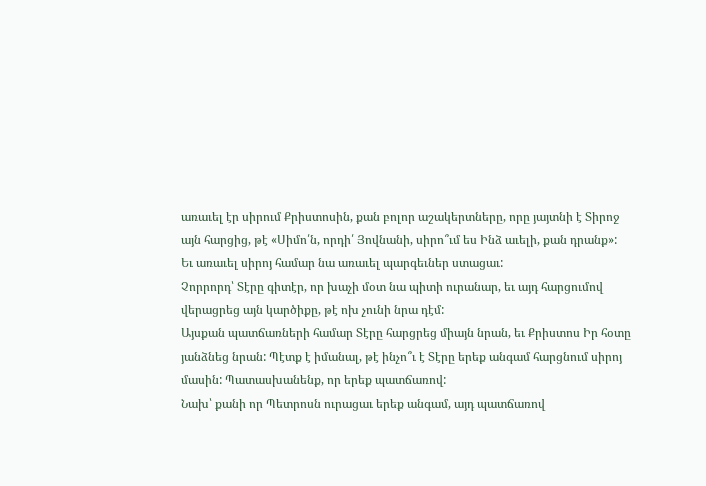առաւել էր սիրում Քրիստոսին, քան բոլոր աշակերտները, որը յայտնի է Տիրոջ այն հարցից, թէ «Սիմո՛ն, որդի՛ Յովնանի, սիրո՞ւմ ես Ինձ աւելի, քան դրանք»: Եւ առաւել սիրոյ համար նա առաւել պարգեւներ ստացաւ:
Չորրորդ՝ Տէրը գիտէր, որ խաչի մօտ նա պիտի ուրանար, եւ այդ հարցումով վերացրեց այն կարծիքը, թէ ոխ չունի նրա դէմ:
Այսքան պատճառների համար Տէրը հարցրեց միայն նրան, եւ Քրիստոս Իր հօտը յանձնեց նրան: Պէտք է իմանալ, թէ ինչո՞ւ է Տէրը երեք անգամ հարցնում սիրոյ մասին: Պատասխանենք, որ երեք պատճառով:
Նախ՝ քանի որ Պետրոսն ուրացաւ երեք անգամ, այդ պատճառով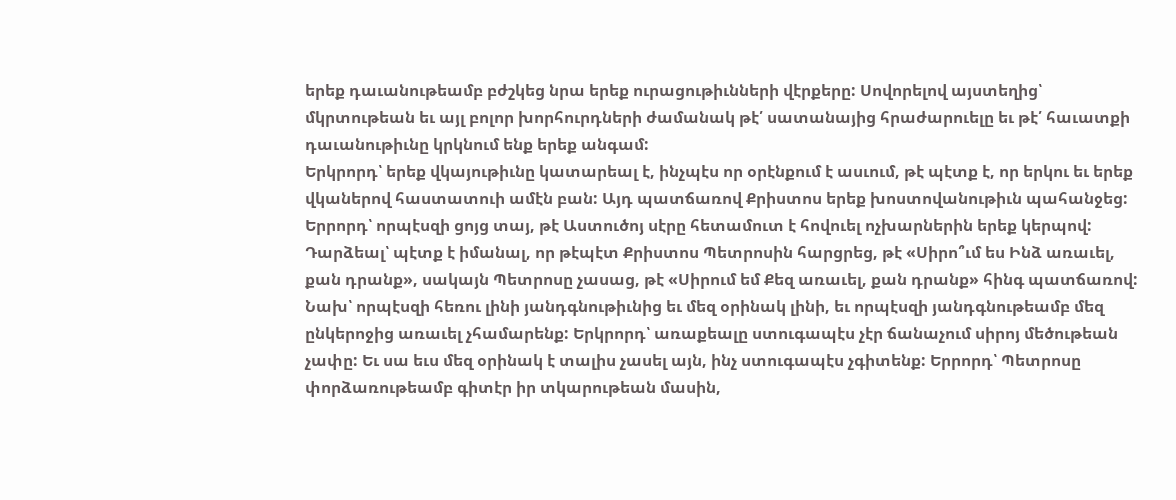երեք դաւանութեամբ բժշկեց նրա երեք ուրացութիւնների վէրքերը: Սովորելով այստեղից՝ մկրտութեան եւ այլ բոլոր խորհուրդների ժամանակ թէ՛ սատանայից հրաժարուելը եւ թէ՛ հաւատքի դաւանութիւնը կրկնում ենք երեք անգամ:
Երկրորդ՝ երեք վկայութիւնը կատարեալ է, ինչպէս որ օրէնքում է ասւում, թէ պէտք է, որ երկու եւ երեք վկաներով հաստատուի ամէն բան: Այդ պատճառով Քրիստոս երեք խոստովանութիւն պահանջեց:
Երրորդ՝ որպէսզի ցոյց տայ, թէ Աստուծոյ սէրը հետամուտ է հովուել ոչխարներին երեք կերպով:
Դարձեալ՝ պէտք է իմանալ, որ թէպէտ Քրիստոս Պետրոսին հարցրեց, թէ «Սիրո՞ւմ ես Ինձ առաւել, քան դրանք», սակայն Պետրոսը չասաց, թէ «Սիրում եմ Քեզ առաւել, քան դրանք» հինգ պատճառով: Նախ՝ որպէսզի հեռու լինի յանդգնութիւնից եւ մեզ օրինակ լինի, եւ որպէսզի յանդգնութեամբ մեզ ընկերոջից առաւել չհամարենք: Երկրորդ՝ առաքեալը ստուգապէս չէր ճանաչում սիրոյ մեծութեան չափը: Եւ սա եւս մեզ օրինակ է տալիս չասել այն, ինչ ստուգապէս չգիտենք: Երրորդ՝ Պետրոսը փորձառութեամբ գիտէր իր տկարութեան մասին,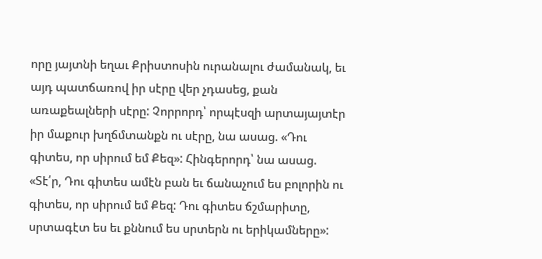որը յայտնի եղաւ Քրիստոսին ուրանալու ժամանակ, եւ այդ պատճառով իր սէրը վեր չդասեց, քան առաքեալների սէրը: Չորրորդ՝ որպէսզի արտայայտէր իր մաքուր խղճմտանքն ու սէրը, նա ասաց. «Դու գիտես, որ սիրում եմ Քեզ»: Հինգերորդ՝ նա ասաց. «Տէ՛ր, Դու գիտես ամէն բան եւ ճանաչում ես բոլորին ու գիտես, որ սիրում եմ Քեզ: Դու գիտես ճշմարիտը, սրտագէտ ես եւ քննում ես սրտերն ու երիկամները»: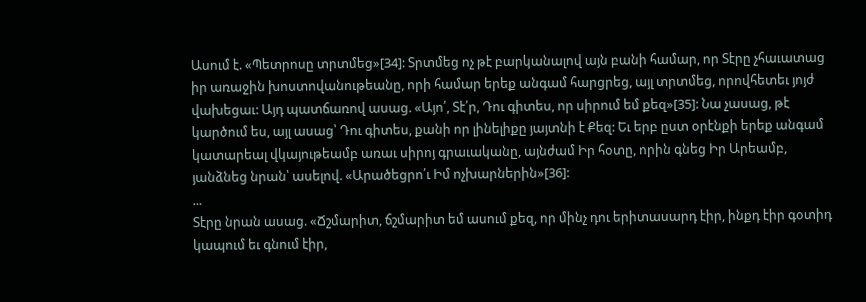Ասում է. «Պետրոսը տրտմեց»[34]: Տրտմեց ոչ թէ բարկանալով այն բանի համար, որ Տէրը չհաւատաց իր առաջին խոստովանութեանը, որի համար երեք անգամ հարցրեց, այլ տրտմեց, որովհետեւ յոյժ վախեցաւ: Այդ պատճառով ասաց. «Այո՛, Տէ՛ր, Դու գիտես, որ սիրում եմ քեզ»[35]: Նա չասաց, թէ կարծում ես, այլ ասաց՝ Դու գիտես, քանի որ լինելիքը յայտնի է Քեզ: Եւ երբ ըստ օրէնքի երեք անգամ կատարեալ վկայութեամբ առաւ սիրոյ գրաւականը, այնժամ Իր հօտը, որին գնեց Իր Արեամբ, յանձնեց նրան՝ ասելով. «Արածեցրո՛ւ Իմ ոչխարներին»[36]:
...
Տէրը նրան ասաց. «Ճշմարիտ, ճշմարիտ եմ ասում քեզ, որ մինչ դու երիտասարդ էիր, ինքդ էիր գօտիդ կապում եւ գնում էիր,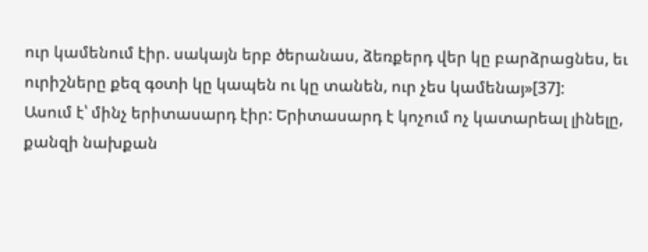ուր կամենում էիր. սակայն երբ ծերանաս, ձեռքերդ վեր կը բարձրացնես, եւ ուրիշները քեզ գօտի կը կապեն ու կը տանեն, ուր չես կամենայ»[37]:
Ասում է՝ մինչ երիտասարդ էիր: Երիտասարդ է կոչում ոչ կատարեալ լինելը, քանզի նախքան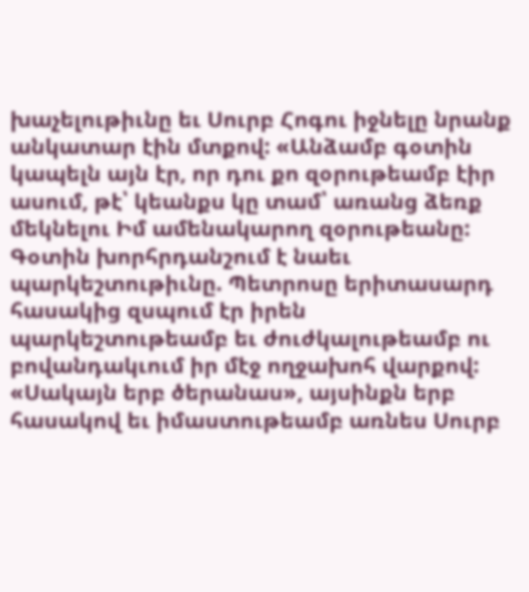խաչելութիւնը եւ Սուրբ Հոգու իջնելը նրանք անկատար էին մտքով: «Անձամբ գօտին կապելն այն էր, որ դու քո զօրութեամբ էիր ասում, թէ՝ կեանքս կը տամ՝ առանց ձեռք մեկնելու Իմ ամենակարող զօրութեանը: Գօտին խորհրդանշում է նաեւ պարկեշտութիւնը. Պետրոսը երիտասարդ հասակից զսպում էր իրեն պարկեշտութեամբ եւ ժուժկալութեամբ ու բովանդակւում իր մէջ ողջախոհ վարքով: «Սակայն երբ ծերանաս», այսինքն երբ հասակով եւ իմաստութեամբ առնես Սուրբ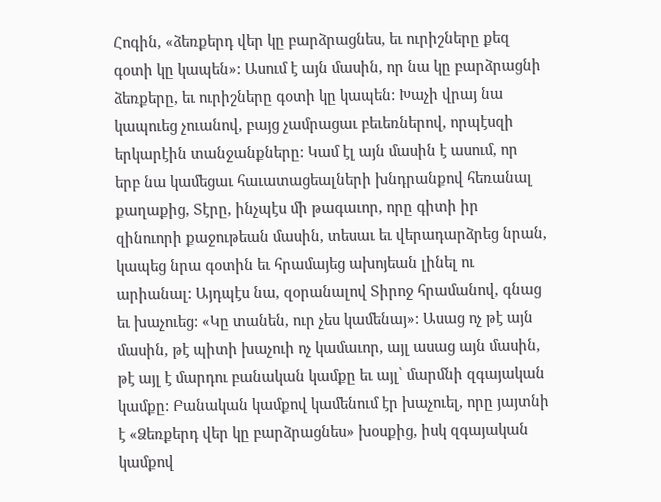Հոգին, «ձեռքերդ վեր կը բարձրացնես, եւ ուրիշները քեզ գօտի կը կապեն»: Ասում է այն մասին, որ նա կը բարձրացնի ձեռքերը, եւ ուրիշները գօտի կը կապեն: Խաչի վրայ նա կապուեց չուանով, բայց չամրացաւ բեւեռներով, որպէսզի երկարէին տանջանքները: Կամ էլ այն մասին է ասում, որ երբ նա կամեցաւ հաւատացեալների խնդրանքով հեռանալ քաղաքից, Տէրը, ինչպէս մի թագաւոր, որը գիտի իր զինուորի քաջութեան մասին, տեսաւ եւ վերադարձրեց նրան, կապեց նրա գօտին եւ հրամայեց ախոյեան լինել ու արիանալ: Այդպէս նա, զօրանալով Տիրոջ հրամանով, գնաց եւ խաչուեց: «Կը տանեն, ուր չես կամենայ»: Ասաց ոչ թէ այն մասին, թէ պիտի խաչուի ոչ կամաւոր, այլ ասաց այն մասին, թէ այլ է մարդու բանական կամքը եւ այլ՝ մարմնի զգայական կամքը: Բանական կամքով կամենում էր խաչուել, որը յայտնի է «Ձեռքերդ վեր կը բարձրացնես» խօսքից, իսկ զգայական կամքով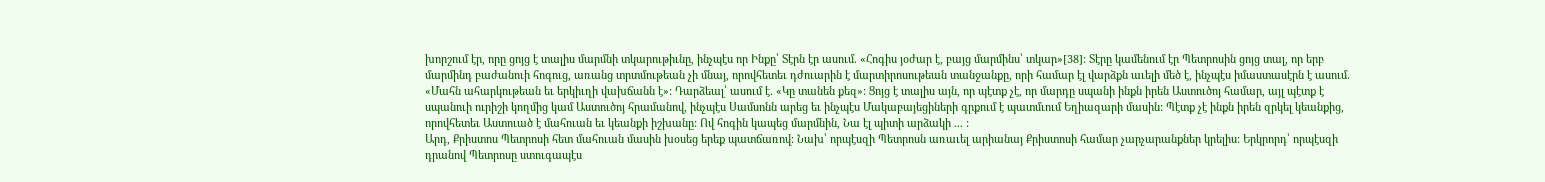խորշում էր, որը ցոյց է տալիս մարմնի տկարութիւնը, ինչպէս որ Ինքը՝ Տէրն էր ասում. «Հոգիս յօժար է, բայց մարմինս՝ տկար»[38]: Տէրը կամենում էր Պետրոսին ցոյց տալ, որ երբ մարմինդ բաժանուի հոգուց, առանց տրտմութեան չի մնայ, որովհետեւ դժուարին է մարտիրոսութեան տանջանքը, որի համար էլ վարձքն աւելի մեծ է, ինչպէս իմաստասէրն է ասում. «Մահն ահարկութեան եւ երկիւղի վախճանն է»: Դարձեալ՝ ասում է. «Կը տանեն քեզ»: Ցոյց է տալիս այն, որ պէտք չէ, որ մարդը սպանի ինքն իրեն Աստուծոյ համար, այլ պէտք է սպանուի ուրիշի կողմից կամ Աստուծոյ հրամանով, ինչպէս Սամսոնն արեց եւ ինչպէս Մակաբայեցիների գրքում է պատմւում Եղիազարի մասին: Պէտք չէ ինքն իրեն զրկել կեանքից, որովհետեւ Աստուած է մահուան եւ կեանքի իշխանը: Ով հոգին կապեց մարմնին, Նա էլ պիտի արձակի ... :
Արդ, Քրիստոս Պետրոսի հետ մահուան մասին խօսեց երեք պատճառով: Նախ՝ որպէսզի Պետրոսն առաւել արիանայ Քրիստոսի համար չարչարանքներ կրելիս: Երկրորդ՝ որպէսզի դրանով Պետրոսը ստուգապէս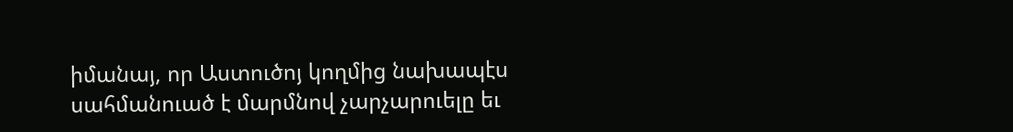իմանայ, որ Աստուծոյ կողմից նախապէս սահմանուած է մարմնով չարչարուելը եւ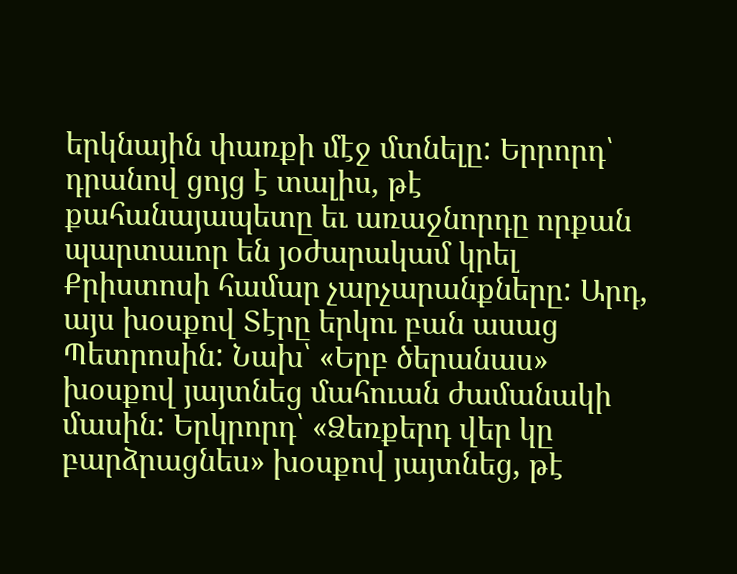երկնային փառքի մէջ մտնելը: Երրորդ՝ դրանով ցոյց է տալիս, թէ քահանայապետը եւ առաջնորդը որքան պարտաւոր են յօժարակամ կրել Քրիստոսի համար չարչարանքները: Արդ, այս խօսքով Տէրը երկու բան ասաց Պետրոսին: Նախ՝ «Երբ ծերանաս» խօսքով յայտնեց մահուան ժամանակի մասին: Երկրորդ՝ «Ձեռքերդ վեր կը բարձրացնես» խօսքով յայտնեց, թէ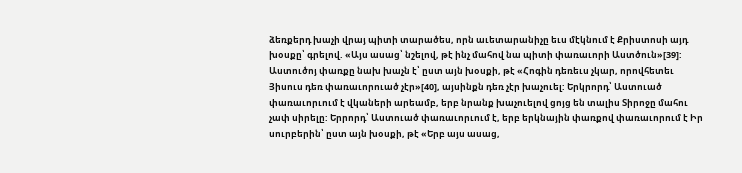ձեռքերդ խաչի վրայ պիտի տարածես, որն աւետարանիչը եւս մէկնում է Քրիստոսի այդ խօսքը՝ գրելով. «Այս ասաց՝ նշելով, թէ ինչ մահով նա պիտի փառաւորի Աստծուն»[39]: Աստուծոյ փառքը նախ խաչն է՝ ըստ այն խօսքի, թէ «Հոգին դեռեւս չկար, որովհետեւ Յիսուս դեռ փառաւորուած չէր»[40], այսինքն դեռ չէր խաչուել: Երկրորդ՝ Աստուած փառաւորւում է վկաների արեամբ, երբ նրանք խաչուելով ցոյց են տալիս Տիրոջը մահու չափ սիրելը: Երրորդ՝ Աստուած փառաւորւում է, երբ երկնային փառքով փառաւորում է Իր սուրբերին՝ ըստ այն խօսքի, թէ «Երբ այս ասաց,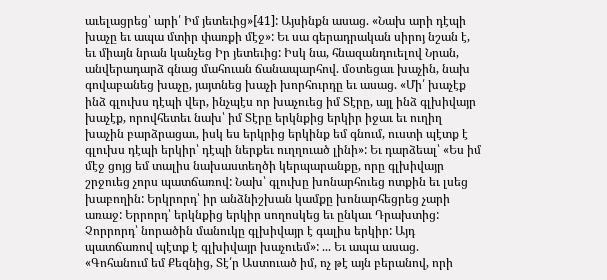աւելացրեց՝ արի՛ Իմ յետեւից»[41]: Այսինքն ասաց. «Նախ արի դէպի խաչը եւ ապա մտիր փառքի մէջ»: Եւ սա գերադրական սիրոյ նշան է, եւ միայն նրան կանչեց Իր յետեւից: Իսկ նա, հնազանդուելով Նրան, անվերադարձ գնաց մահուան ճանապարհով. մօտեցաւ խաչին, նախ գովաբանեց խաչը, յայտնեց խաչի խորհուրդը եւ ասաց. «Մի՛ խաչէք ինձ գլուխս դէպի վեր, ինչպէս որ խաչուեց իմ Տէրը, այլ ինձ գլխիվայր խաչէք, որովհետեւ նախ՝ իմ Տէրը երկնքից երկիր իջաւ եւ ուղիղ խաչին բարձրացաւ, իսկ ես երկրից երկինք եմ գնում, ուստի պէտք է գլուխս դէպի երկիր՝ դէպի ներքեւ ուղղուած լինի»: Եւ դարձեալ՝ «Ես իմ մէջ ցոյց եմ տալիս նախաստեղծի կերպարանքը, որը գլխիվայր շրջուեց չորս պատճառով: Նախ՝ գլուխը խոնարհուեց ոտքին եւ լսեց խաբողին: Երկրորդ՝ իր անձնիշխան կամքը խոնարհեցրեց չարի առաջ: Երրորդ՝ երկնքից երկիր սողոսկեց եւ ընկաւ Դրախտից: Չորրորդ՝ նորածին մանուկը գլխիվայր է գալիս երկիր: Այդ պատճառով պէտք է գլխիվայր խաչուեմ»: ... Եւ ապա ասաց. «Գոհանում եմ Քեզնից, Տէ՛ր Աստուած իմ, ոչ թէ այն բերանով, որի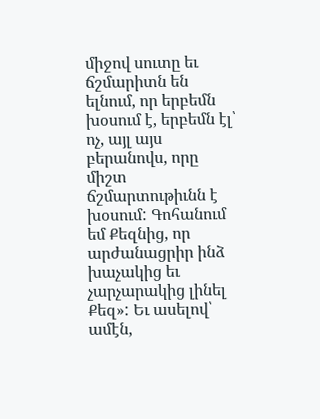միջով սուտը եւ ճշմարիտն են ելնում, որ երբեմն խօսում է, երբեմն էլ՝ ոչ, այլ այս բերանովս, որը միշտ ճշմարտութիւնն է խօսում: Գոհանում եմ Քեզնից, որ արժանացրիր ինձ խաչակից եւ չարչարակից լինել Քեզ»: Եւ ասելով՝ ամէն,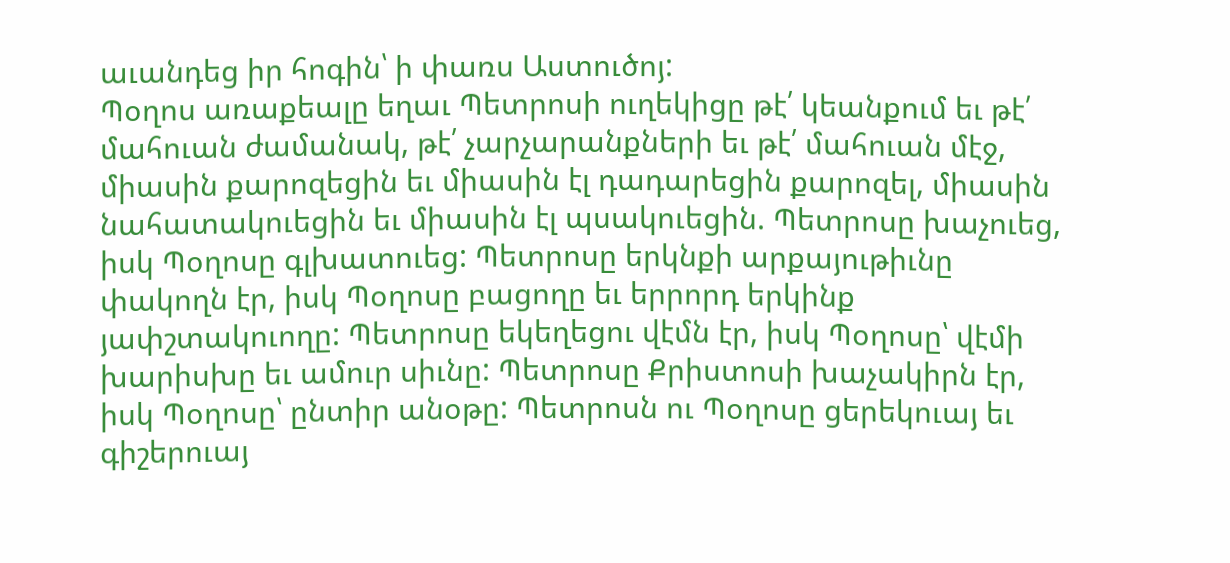աւանդեց իր հոգին՝ ի փառս Աստուծոյ:
Պօղոս առաքեալը եղաւ Պետրոսի ուղեկիցը թէ՛ կեանքում եւ թէ՛ մահուան ժամանակ, թէ՛ չարչարանքների եւ թէ՛ մահուան մէջ, միասին քարոզեցին եւ միասին էլ դադարեցին քարոզել, միասին նահատակուեցին եւ միասին էլ պսակուեցին. Պետրոսը խաչուեց, իսկ Պօղոսը գլխատուեց: Պետրոսը երկնքի արքայութիւնը փակողն էր, իսկ Պօղոսը բացողը եւ երրորդ երկինք յափշտակուողը: Պետրոսը եկեղեցու վէմն էր, իսկ Պօղոսը՝ վէմի խարիսխը եւ ամուր սիւնը: Պետրոսը Քրիստոսի խաչակիրն էր, իսկ Պօղոսը՝ ընտիր անօթը: Պետրոսն ու Պօղոսը ցերեկուայ եւ գիշերուայ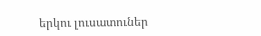երկու լուսատուներ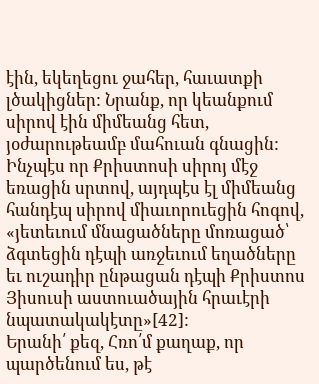էին, եկեղեցու ջահեր, հաւատքի լծակիցներ: Նրանք, որ կեանքում սիրով էին միմեանց հետ, յօժարութեամբ մահուան գնացին: Ինչպէս որ Քրիստոսի սիրոյ մէջ եռացին սրտով, այդպէս էլ միմեանց հանդէպ սիրով միաւորուեցին հոգով, «յետեւում մնացածները մոռացած՝ ձգտեցին դէպի առջեւում եղածները եւ ուշադիր ընթացան դէպի Քրիստոս Յիսուսի աստուածային հրաւէրի նպատակակէտը»[42]:
Երանի՛ քեզ, Հռո՛մ քաղաք, որ պարծենում ես, թէ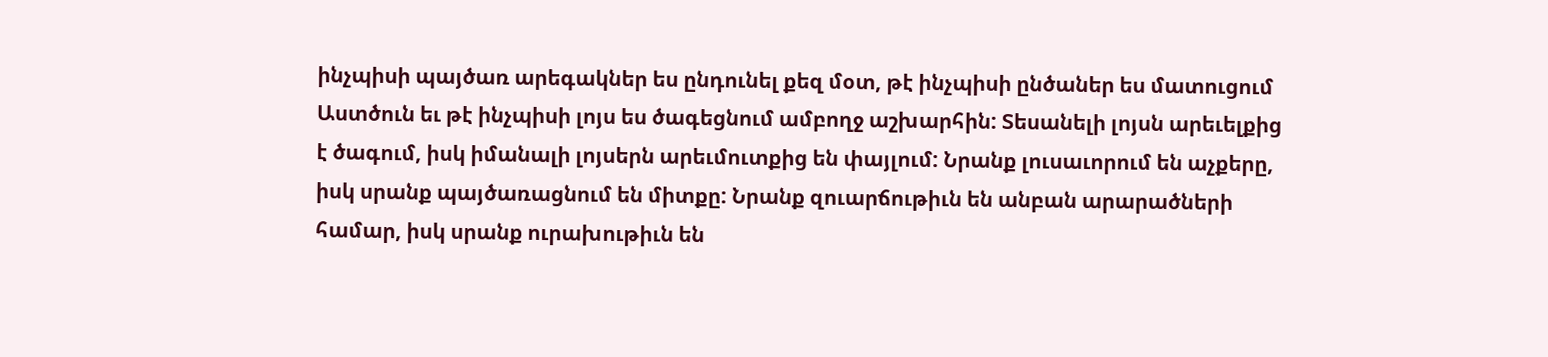ինչպիսի պայծառ արեգակներ ես ընդունել քեզ մօտ, թէ ինչպիսի ընծաներ ես մատուցում Աստծուն եւ թէ ինչպիսի լոյս ես ծագեցնում ամբողջ աշխարհին: Տեսանելի լոյսն արեւելքից է ծագում, իսկ իմանալի լոյսերն արեւմուտքից են փայլում: Նրանք լուսաւորում են աչքերը, իսկ սրանք պայծառացնում են միտքը: Նրանք զուարճութիւն են անբան արարածների համար, իսկ սրանք ուրախութիւն են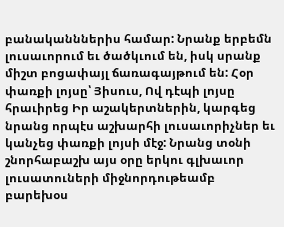բանականններիս համար: Նրանք երբեմն լուսաւորում եւ ծածկւում են, իսկ սրանք միշտ բոցափայլ ճառագայթում են: Հօր փառքի լոյսը՝ Յիսուս, Ով դէպի լոյսը հրաւիրեց Իր աշակերտներին, կարգեց նրանց որպէս աշխարհի լուսաւորիչներ եւ կանչեց փառքի լոյսի մէջ: Նրանց տօնի շնորհաբաշխ այս օրը երկու գլխաւոր լուսատուների միջնորդութեամբ բարեխօս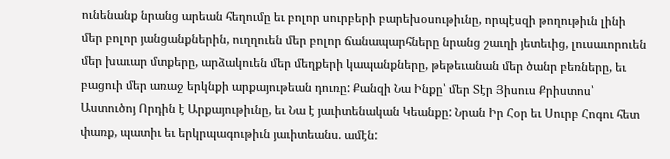ունենանք նրանց արեան հեղումը եւ բոլոր սուրբերի բարեխօսութիւնը, որպէսզի թողութիւն լինի մեր բոլոր յանցանքներին, ուղղուեն մեր բոլոր ճանապարհները նրանց շաւղի յետեւից, լուսաւորուեն մեր խաւար մտքերը, արձակուեն մեր մեղքերի կապանքները, թեթեւանան մեր ծանր բեռները, եւ բացուի մեր առաջ երկնքի արքայութեան դուռը: Քանզի Նա Ինքը՝ մեր Տէր Յիսուս Քրիստոս՝ Աստուծոյ Որդին է Արքայութիւնը, եւ Նա է յաւիտենական Կեանքը: Նրան Իր Հօր եւ Սուրբ Հոգու հետ փառք, պատիւ եւ երկրպագութիւն յաւիտեանս. ամէն: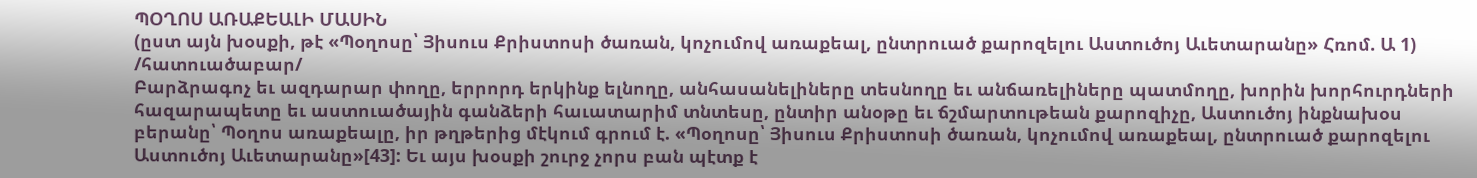ՊՕՂՈՍ ԱՌԱՔԵԱԼԻ ՄԱՍԻՆ
(ըստ այն խօսքի, թէ «Պօղոսը՝ Յիսուս Քրիստոսի ծառան, կոչումով առաքեալ, ընտրուած քարոզելու Աստուծոյ Աւետարանը» Հռոմ. Ա 1)
/հատուածաբար/
Բարձրագոչ եւ ազդարար փողը, երրորդ երկինք ելնողը, անհասանելիները տեսնողը եւ անճառելիները պատմողը, խորին խորհուրդների հազարապետը եւ աստուածային գանձերի հաւատարիմ տնտեսը, ընտիր անօթը եւ ճշմարտութեան քարոզիչը, Աստուծոյ ինքնախօս բերանը՝ Պօղոս առաքեալը, իր թղթերից մէկում գրում է. «Պօղոսը՝ Յիսուս Քրիստոսի ծառան, կոչումով առաքեալ, ընտրուած քարոզելու Աստուծոյ Աւետարանը»[43]: Եւ այս խօսքի շուրջ չորս բան պէտք է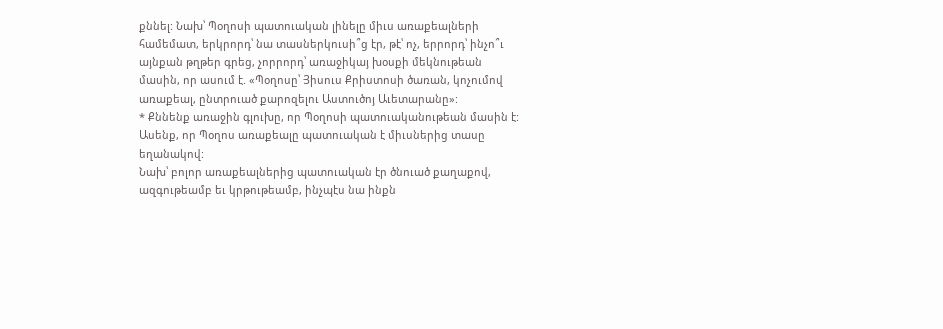քննել: Նախ՝ Պօղոսի պատուական լինելը միւս առաքեալների համեմատ, երկրորդ՝ նա տասներկուսի՞ց էր, թէ՝ ոչ, երրորդ՝ ինչո՞ւ այնքան թղթեր գրեց, չորրորդ՝ առաջիկայ խօսքի մեկնութեան մասին, որ ասում է. «Պօղոսը՝ Յիսուս Քրիստոսի ծառան, կոչումով առաքեալ, ընտրուած քարոզելու Աստուծոյ Աւետարանը»:
* Քննենք առաջին գլուխը, որ Պօղոսի պատուականութեան մասին է:
Ասենք, որ Պօղոս առաքեալը պատուական է միւսներից տասը եղանակով:
Նախ՝ բոլոր առաքեալներից պատուական էր ծնուած քաղաքով, ազգութեամբ եւ կրթութեամբ, ինչպէս նա ինքն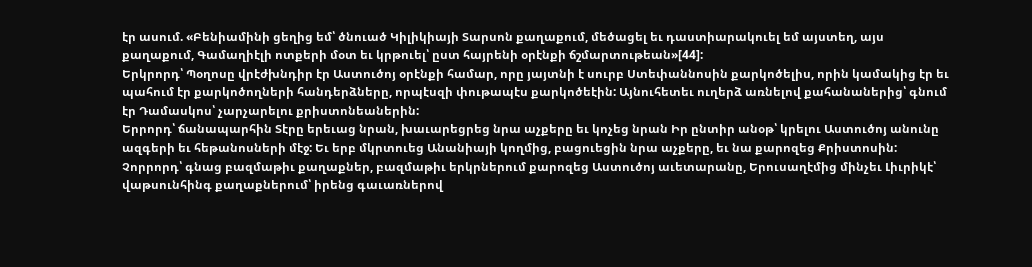էր ասում. «Բենիամինի ցեղից եմ՝ ծնուած Կիլիկիայի Տարսոն քաղաքում, մեծացել եւ դաստիարակուել եմ այստեղ, այս քաղաքում, Գամաղիէլի ոտքերի մօտ եւ կրթուել՝ ըստ հայրենի օրէնքի ճշմարտութեան»[44]:
Երկրորդ՝ Պօղոսը վրէժխնդիր էր Աստուծոյ օրէնքի համար, որը յայտնի է սուրբ Ստեփաննոսին քարկոծելիս, որին կամակից էր եւ պահում էր քարկոծողների հանդերձները, որպէսզի փութապէս քարկոծեէին: Այնուհետեւ ուղերձ առնելով քահանաներից՝ գնում էր Դամասկոս՝ չարչարելու քրիստոնեաներին:
Երրորդ՝ ճանապարհին Տէրը երեւաց նրան, խաւարեցրեց նրա աչքերը եւ կոչեց նրան Իր ընտիր անօթ՝ կրելու Աստուծոյ անունը ազգերի եւ հեթանոսների մէջ: Եւ երբ մկրտուեց Անանիայի կողմից, բացուեցին նրա աչքերը, եւ նա քարոզեց Քրիստոսին:
Չորրորդ՝ գնաց բազմաթիւ քաղաքներ, բազմաթիւ երկրներում քարոզեց Աստուծոյ աւետարանը, Երուսաղէմից մինչեւ Լիւրիկէ՝ վաթսունհինգ քաղաքներում՝ իրենց գաւառներով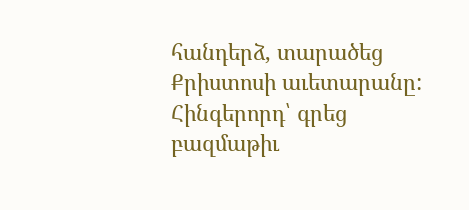հանդերձ, տարածեց Քրիստոսի աւետարանը:
Հինգերորդ՝ գրեց բազմաթիւ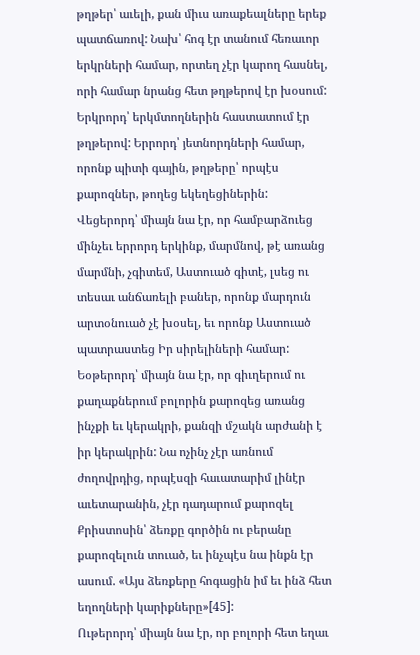թղթեր՝ աւելի, քան միւս առաքեալները երեք պատճառով: Նախ՝ հոգ էր տանում հեռաւոր երկրների համար, որտեղ չէր կարող հասնել, որի համար նրանց հետ թղթերով էր խօսում: Երկրորդ՝ երկմտողներին հաստատում էր թղթերով: Երրորդ՝ յետնորդների համար, որոնք պիտի գային, թղթերը՝ որպէս քարոզներ, թողեց եկեղեցիներին:
Վեցերորդ՝ միայն նա էր, որ համբարձուեց մինչեւ երրորդ երկինք, մարմնով, թէ առանց մարմնի, չգիտեմ, Աստուած գիտէ, լսեց ու տեսաւ անճառելի բաներ, որոնք մարդուն արտօնուած չէ խօսել, եւ որոնք Աստուած պատրաստեց Իր սիրելիների համար:
Եօթերորդ՝ միայն նա էր, որ գիւղերում ու քաղաքներում բոլորին քարոզեց առանց ինչքի եւ կերակրի, քանզի մշակն արժանի է իր կերակրին: Նա ոչինչ չէր առնում ժողովրդից, որպէսզի հաւատարիմ լինէր աւետարանին, չէր դադարում քարոզել Քրիստոսին՝ ձեռքը գործին ու բերանը քարոզելուն տուած, եւ ինչպէս նա ինքն էր ասում. «Այս ձեռքերը հոգացին իմ եւ ինձ հետ եղողների կարիքները»[45]:
Ութերորդ՝ միայն նա էր, որ բոլորի հետ եղաւ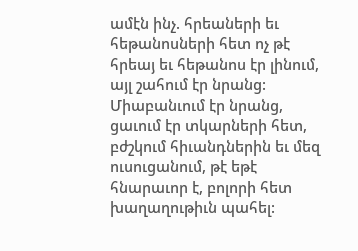ամէն ինչ. հրեաների եւ հեթանոսների հետ ոչ թէ հրեայ եւ հեթանոս էր լինում, այլ շահում էր նրանց: Միաբանւում էր նրանց, ցաւում էր տկարների հետ, բժշկում հիւանդներին եւ մեզ ուսուցանում, թէ եթէ հնարաւոր է, բոլորի հետ խաղաղութիւն պահել: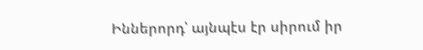Իններորդ՝ այնպէս էր սիրում իր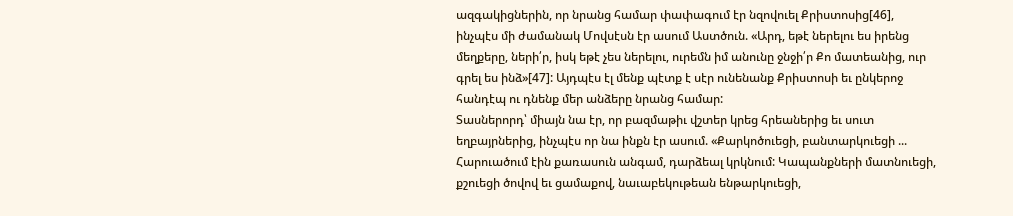ազգակիցներին, որ նրանց համար փափագում էր նզովուել Քրիստոսից[46], ինչպէս մի ժամանակ Մովսէսն էր ասում Աստծուն. «Արդ, եթէ ներելու ես իրենց մեղքերը, ների՛ր, իսկ եթէ չես ներելու, ուրեմն իմ անունը ջնջի՛ր Քո մատեանից, ուր գրել ես ինձ»[47]: Այդպէս էլ մենք պէտք է սէր ունենանք Քրիստոսի եւ ընկերոջ հանդէպ ու դնենք մեր անձերը նրանց համար:
Տասներորդ՝ միայն նա էր, որ բազմաթիւ վշտեր կրեց հրեաներից եւ սուտ եղբայրներից, ինչպէս որ նա ինքն էր ասում. «Քարկոծուեցի, բանտարկուեցի ... Հարուածում էին քառասուն անգամ, դարձեալ կրկնում: Կապանքների մատնուեցի, քշուեցի ծովով եւ ցամաքով, նաւաբեկութեան ենթարկուեցի,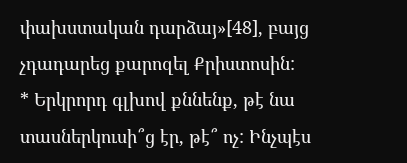փախստական դարձայ»[48], բայց չդադարեց քարոզել Քրիստոսին:
* Երկրորդ գլխով քննենք, թէ նա տասներկուսի՞ց էր, թէ՞ ոչ: Ինչպէս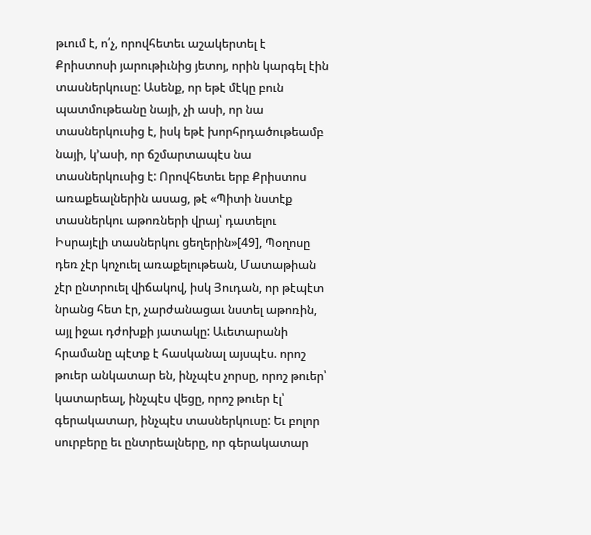թւում է, ո՛չ, որովհետեւ աշակերտել է Քրիստոսի յարութիւնից յետոյ, որին կարգել էին տասներկուսը: Ասենք, որ եթէ մէկը բուն պատմութեանը նայի, չի ասի, որ նա տասներկուսից է, իսկ եթէ խորհրդածութեամբ նայի, կ՚ասի, որ ճշմարտապէս նա տասներկուսից է: Որովհետեւ երբ Քրիստոս առաքեալներին ասաց, թէ «Պիտի նստէք տասներկու աթոռների վրայ՝ դատելու Իսրայէլի տասներկու ցեղերին»[49], Պօղոսը դեռ չէր կոչուել առաքելութեան, Մատաթիան չէր ընտրուել վիճակով, իսկ Յուդան, որ թէպէտ նրանց հետ էր, չարժանացաւ նստել աթոռին, այլ իջաւ դժոխքի յատակը: Աւետարանի հրամանը պէտք է հասկանալ այսպէս. որոշ թուեր անկատար են, ինչպէս չորսը, որոշ թուեր՝ կատարեալ, ինչպէս վեցը, որոշ թուեր էլ՝ գերակատար, ինչպէս տասներկուսը: Եւ բոլոր սուրբերը եւ ընտրեալները, որ գերակատար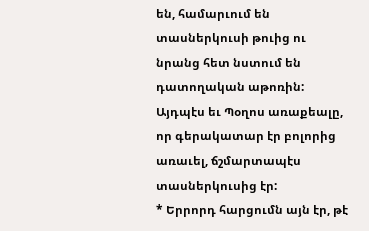են, համարւում են տասներկուսի թուից ու նրանց հետ նստում են դատողական աթոռին: Այդպէս եւ Պօղոս առաքեալը, որ գերակատար էր բոլորից առաւել, ճշմարտապէս տասներկուսից էր:
* Երրորդ հարցումն այն էր, թէ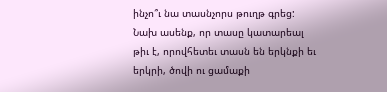ինչո՞ւ նա տասնչորս թուղթ գրեց:
Նախ ասենք, որ տասը կատարեալ թիւ է, որովհետեւ տասն են երկնքի եւ երկրի, ծովի ու ցամաքի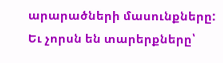արարածների մասունքները: Եւ չորսն են տարերքները՝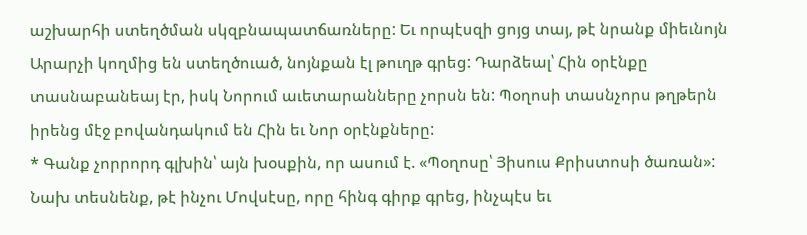աշխարհի ստեղծման սկզբնապատճառները: Եւ որպէսզի ցոյց տայ, թէ նրանք միեւնոյն Արարչի կողմից են ստեղծուած, նոյնքան էլ թուղթ գրեց: Դարձեալ՝ Հին օրէնքը տասնաբանեայ էր, իսկ Նորում աւետարանները չորսն են: Պօղոսի տասնչորս թղթերն իրենց մէջ բովանդակում են Հին եւ Նոր օրէնքները:
* Գանք չորրորդ գլխին՝ այն խօսքին, որ ասում է. «Պօղոսը՝ Յիսուս Քրիստոսի ծառան»: Նախ տեսնենք, թէ ինչու Մովսէսը, որը հինգ գիրք գրեց, ինչպէս եւ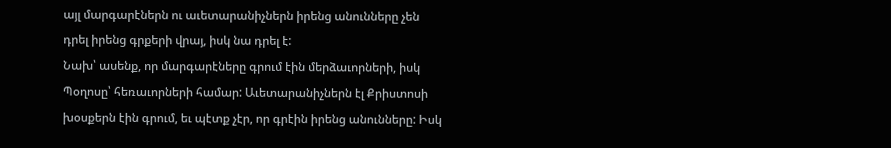այլ մարգարէներն ու աւետարանիչներն իրենց անունները չեն դրել իրենց գրքերի վրայ, իսկ նա դրել է:
Նախ՝ ասենք, որ մարգարէները գրում էին մերձաւորների, իսկ Պօղոսը՝ հեռաւորների համար: Աւետարանիչներն էլ Քրիստոսի խօսքերն էին գրում, եւ պէտք չէր, որ գրէին իրենց անունները: Իսկ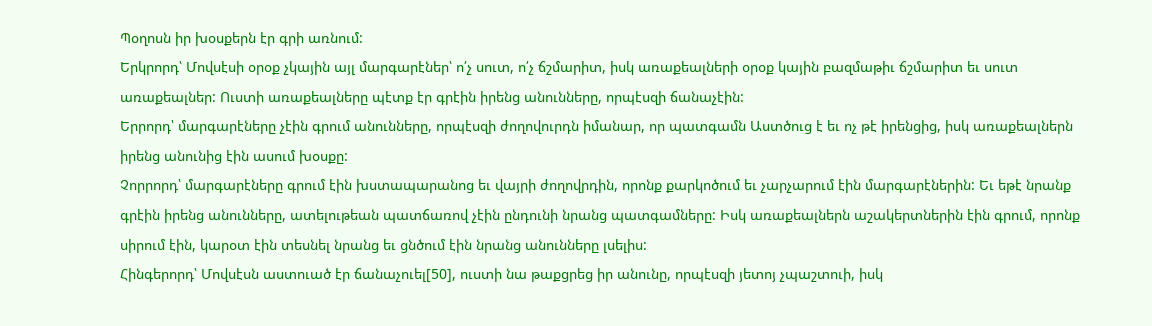Պօղոսն իր խօսքերն էր գրի առնում:
Երկրորդ՝ Մովսէսի օրօք չկային այլ մարգարէներ՝ ո՛չ սուտ, ո՛չ ճշմարիտ, իսկ առաքեալների օրօք կային բազմաթիւ ճշմարիտ եւ սուտ առաքեալներ: Ուստի առաքեալները պէտք էր գրէին իրենց անունները, որպէսզի ճանաչէին:
Երրորդ՝ մարգարէները չէին գրում անունները, որպէսզի ժողովուրդն իմանար, որ պատգամն Աստծուց է եւ ոչ թէ իրենցից, իսկ առաքեալներն իրենց անունից էին ասում խօսքը:
Չորրորդ՝ մարգարէները գրում էին խստապարանոց եւ վայրի ժողովրդին, որոնք քարկոծում եւ չարչարում էին մարգարէներին: Եւ եթէ նրանք գրէին իրենց անունները, ատելութեան պատճառով չէին ընդունի նրանց պատգամները: Իսկ առաքեալներն աշակերտներին էին գրում, որոնք սիրում էին, կարօտ էին տեսնել նրանց եւ ցնծում էին նրանց անունները լսելիս:
Հինգերորդ՝ Մովսէսն աստուած էր ճանաչուել[50], ուստի նա թաքցրեց իր անունը, որպէսզի յետոյ չպաշտուի, իսկ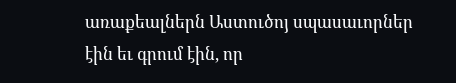առաքեալներն Աստուծոյ սպասաւորներ էին եւ գրում էին, որ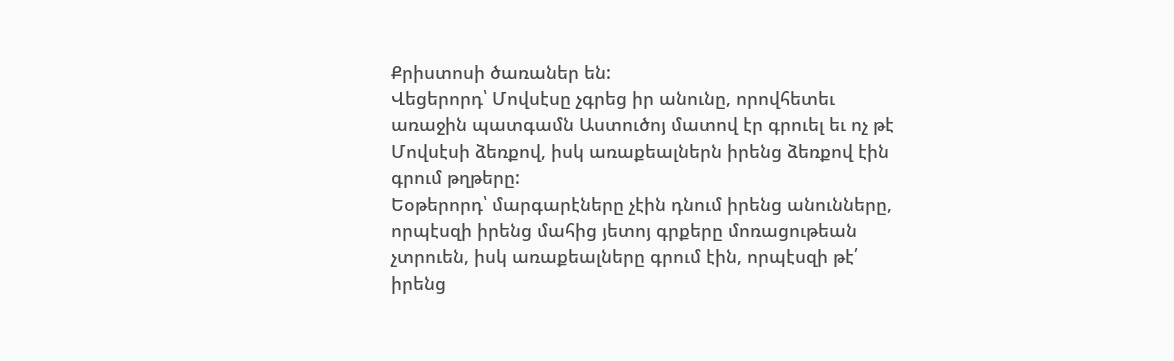Քրիստոսի ծառաներ են:
Վեցերորդ՝ Մովսէսը չգրեց իր անունը, որովհետեւ առաջին պատգամն Աստուծոյ մատով էր գրուել եւ ոչ թէ Մովսէսի ձեռքով, իսկ առաքեալներն իրենց ձեռքով էին գրում թղթերը:
Եօթերորդ՝ մարգարէները չէին դնում իրենց անունները, որպէսզի իրենց մահից յետոյ գրքերը մոռացութեան չտրուեն, իսկ առաքեալները գրում էին, որպէսզի թէ՛ իրենց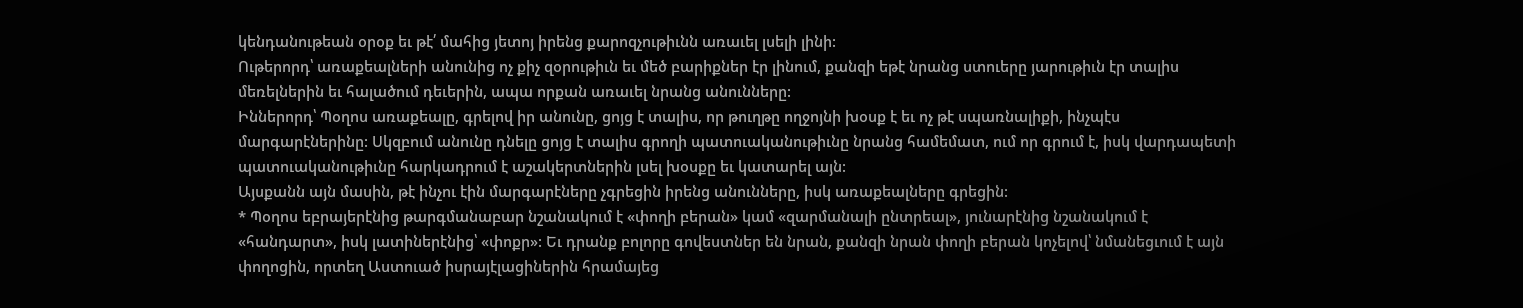կենդանութեան օրօք եւ թէ՛ մահից յետոյ իրենց քարոզչութիւնն առաւել լսելի լինի:
Ութերորդ՝ առաքեալների անունից ոչ քիչ զօրութիւն եւ մեծ բարիքներ էր լինում, քանզի եթէ նրանց ստուերը յարութիւն էր տալիս մեռելներին եւ հալածում դեւերին, ապա որքան առաւել նրանց անունները:
Իններորդ՝ Պօղոս առաքեալը, գրելով իր անունը, ցոյց է տալիս, որ թուղթը ողջոյնի խօսք է եւ ոչ թէ սպառնալիքի, ինչպէս մարգարէներինը: Սկզբում անունը դնելը ցոյց է տալիս գրողի պատուականութիւնը նրանց համեմատ, ում որ գրում է, իսկ վարդապետի պատուականութիւնը հարկադրում է աշակերտներին լսել խօսքը եւ կատարել այն:
Այսքանն այն մասին, թէ ինչու էին մարգարէները չգրեցին իրենց անունները, իսկ առաքեալները գրեցին:
* Պօղոս եբրայերէնից թարգմանաբար նշանակում է «փողի բերան» կամ «զարմանալի ընտրեալ», յունարէնից նշանակում է «հանդարտ», իսկ լատիներէնից՝ «փոքր»: Եւ դրանք բոլորը գովեստներ են նրան, քանզի նրան փողի բերան կոչելով՝ նմանեցւում է այն փողոցին, որտեղ Աստուած իսրայէլացիներին հրամայեց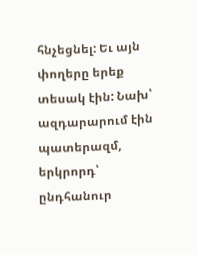հնչեցնել: Եւ այն փողերը երեք տեսակ էին: Նախ՝ ազդարարում էին պատերազմ, երկրորդ՝ ընդհանուր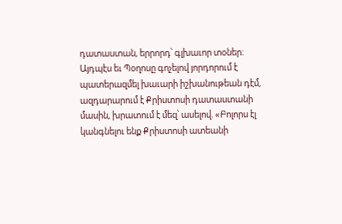դատաստան, երրորդ՝ գլխաւոր տօներ: Այդպէս եւ Պօղոսը գոչելով յորդորում է պատերազմել խաւարի իշխանութեան դէմ, ազդարարում է Քրիստոսի դատաստանի մասին, խրատում է մեզ՝ ասելով. «Բոլորս էլ կանգնելու ենք Քրիստոսի ատեանի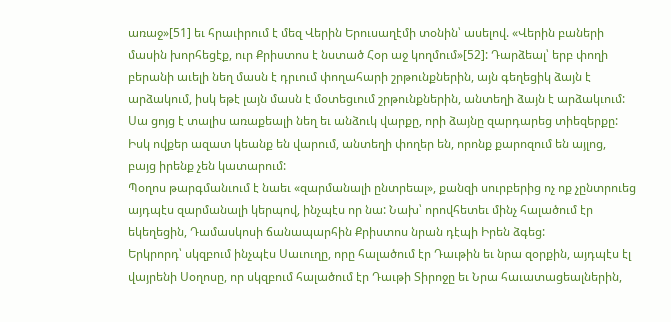առաջ»[51] եւ հրաւիրում է մեզ Վերին Երուսաղէմի տօնին՝ ասելով. «Վերին բաների մասին խորհեցէք, ուր Քրիստոս է նստած Հօր աջ կողմում»[52]: Դարձեալ՝ երբ փողի բերանի աւելի նեղ մասն է դրւում փողահարի շրթունքներին, այն գեղեցիկ ձայն է արձակում, իսկ եթէ լայն մասն է մօտեցւում շրթունքներին, անտեղի ձայն է արձակւում: Սա ցոյց է տալիս առաքեալի նեղ եւ անձուկ վարքը, որի ձայնը զարդարեց տիեզերքը: Իսկ ովքեր ազատ կեանք են վարում, անտեղի փողեր են, որոնք քարոզում են այլոց, բայց իրենք չեն կատարում:
Պօղոս թարգմանւում է նաեւ «զարմանալի ընտրեալ», քանզի սուրբերից ոչ ոք չընտրուեց այդպէս զարմանալի կերպով, ինչպէս որ նա: Նախ՝ որովհետեւ մինչ հալածում էր եկեղեցին, Դամասկոսի ճանապարհին Քրիստոս նրան դէպի Իրեն ձգեց:
Երկրորդ՝ սկզբում ինչպէս Սաւուղը, որը հալածում էր Դաւթին եւ նրա զօրքին, այդպէս էլ վայրենի Սօղոսը, որ սկզբում հալածում էր Դաւթի Տիրոջը եւ Նրա հաւատացեալներին,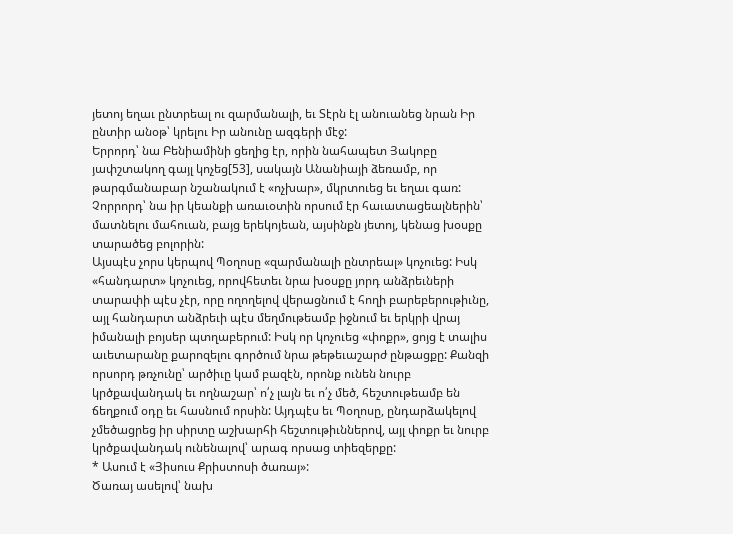յետոյ եղաւ ընտրեալ ու զարմանալի, եւ Տէրն էլ անուանեց նրան Իր ընտիր անօթ՝ կրելու Իր անունը ազգերի մէջ:
Երրորդ՝ նա Բենիամինի ցեղից էր, որին նահապետ Յակոբը յափշտակող գայլ կոչեց[53], սակայն Անանիայի ձեռամբ, որ թարգմանաբար նշանակում է «ոչխար», մկրտուեց եւ եղաւ գառ:
Չորրորդ՝ նա իր կեանքի առաւօտին որսում էր հաւատացեալներին՝ մատնելու մահուան, բայց երեկոյեան, այսինքն յետոյ, կենաց խօսքը տարածեց բոլորին:
Այսպէս չորս կերպով Պօղոսը «զարմանալի ընտրեալ» կոչուեց: Իսկ «հանդարտ» կոչուեց, որովհետեւ նրա խօսքը յորդ անձրեւների տարափի պէս չէր, որը ողողելով վերացնում է հողի բարեբերութիւնը, այլ հանդարտ անձրեւի պէս մեղմութեամբ իջնում եւ երկրի վրայ իմանալի բոյսեր պտղաբերում: Իսկ որ կոչուեց «փոքր», ցոյց է տալիս աւետարանը քարոզելու գործում նրա թեթեւաշարժ ընթացքը: Քանզի որսորդ թռչունը՝ արծիւը կամ բազէն, որոնք ունեն նուրբ կրծքավանդակ եւ ողնաշար՝ ո՛չ լայն եւ ո՛չ մեծ, հեշտութեամբ են ճեղքում օդը եւ հասնում որսին: Այդպէս եւ Պօղոսը, ընդարձակելով չմեծացրեց իր սիրտը աշխարհի հեշտութիւններով, այլ փոքր եւ նուրբ կրծքավանդակ ունենալով՝ արագ որսաց տիեզերքը:
* Ասում է «Յիսուս Քրիստոսի ծառայ»:
Ծառայ ասելով՝ նախ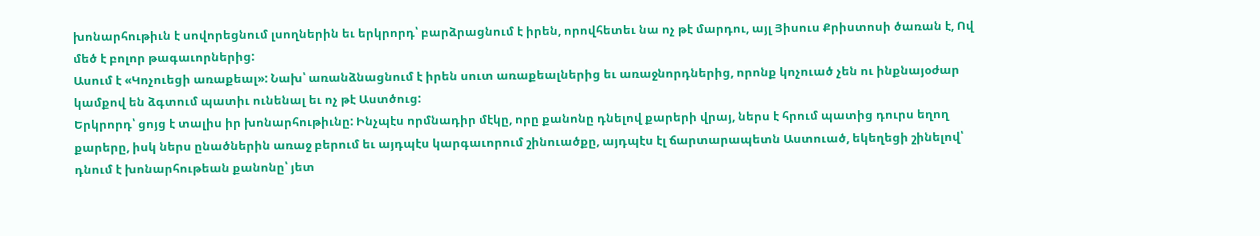խոնարհութիւն է սովորեցնում լսողներին եւ երկրորդ՝ բարձրացնում է իրեն, որովհետեւ նա ոչ թէ մարդու, այլ Յիսուս Քրիստոսի ծառան է, Ով մեծ է բոլոր թագաւորներից:
Ասում է «Կոչուեցի առաքեալ»: Նախ՝ առանձնացնում է իրեն սուտ առաքեալներից եւ առաջնորդներից, որոնք կոչուած չեն ու ինքնայօժար կամքով են ձգտում պատիւ ունենալ եւ ոչ թէ Աստծուց:
Երկրորդ՝ ցոյց է տալիս իր խոնարհութիւնը: Ինչպէս որմնադիր մէկը, որը քանոնը դնելով քարերի վրայ, ներս է հրում պատից դուրս եղող քարերը, իսկ ներս ընածներին առաջ բերում եւ այդպէս կարգաւորում շինուածքը, այդպէս էլ ճարտարապետն Աստուած, եկեղեցի շինելով՝ դնում է խոնարհութեան քանոնը՝ յետ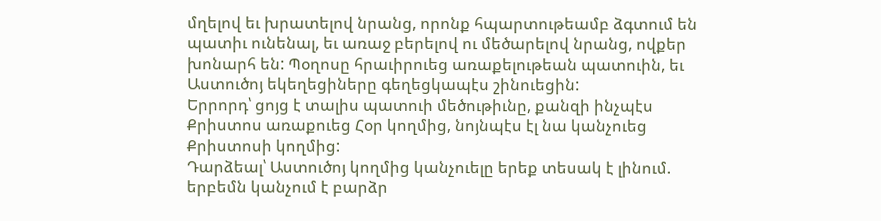մղելով եւ խրատելով նրանց, որոնք հպարտութեամբ ձգտում են պատիւ ունենալ, եւ առաջ բերելով ու մեծարելով նրանց, ովքեր խոնարհ են: Պօղոսը հրաւիրուեց առաքելութեան պատուին, եւ Աստուծոյ եկեղեցիները գեղեցկապէս շինուեցին:
Երրորդ՝ ցոյց է տալիս պատուի մեծութիւնը, քանզի ինչպէս Քրիստոս առաքուեց Հօր կողմից, նոյնպէս էլ նա կանչուեց Քրիստոսի կողմից:
Դարձեալ՝ Աստուծոյ կողմից կանչուելը երեք տեսակ է լինում. երբեմն կանչում է բարձր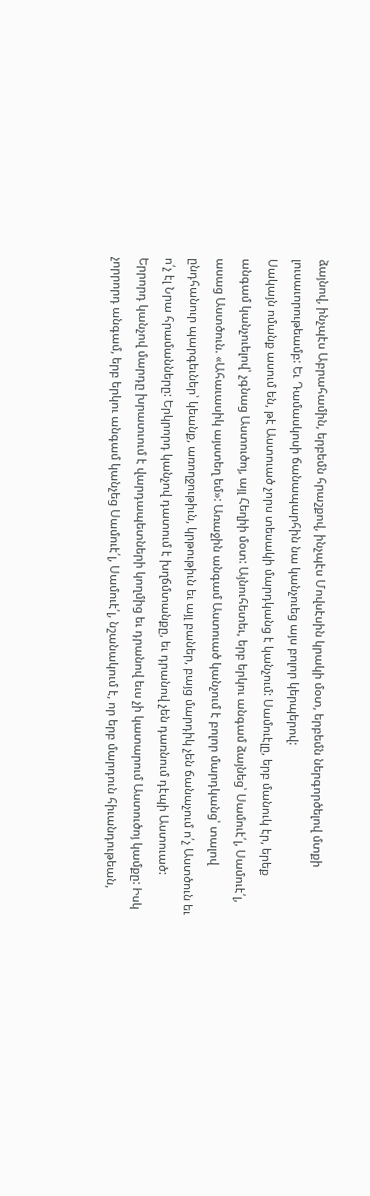ձայնով, ինչպէս Աբրահամին, երբեմն հրաշքով, ինչպէս Մովսէսին կրակի մօտ, երբեմն ներգործելով մտքի լուսաւորութեամբ: Եւ Դամասկոսի ճանապարհին նա կանչուեց այս բոլոր կերպերով:
Սակայն ոմանք ասում են, թէ Աստուած չորս տեսակի մարդկանց է կանչում: Սամուէլը, երբ մանուկ էր, երեք անգամ կանչուելով՝ չգնաց Աստուծոյ, այլ Հեղիի մօտ: Այնուհետեւ, երբ երկու անգամ ձայնեց՝ Սամուէ՛լ, Սամուէ՛լ, ասաց Աստծուն. «Ահաւասիկ այստեղ եմ»: Առաջին անգամ Աստուած կանչում է բոլոր մարդկանց՝ տալով ընդհանուր պարգեւներ՝ կեանք, առողջութիւն, կրթութիւն եւ այլ բաներ, բայց մարդիկ չեն ճանաչում ո՛չ Աստծուն եւ ո՛չ էլ Նրա հրամանները: Երկրորդ կանչով դատում է խղճմտանքը, եւ դրանով չեն դառնում դէպի Աստուած: Երրորդ կանչով մարդը խրատւում է վարդապետների կողմից եւ դրանով եւս չի կատարում Աստուծոյ կամքը: Իսկ չորրորդ անգամ, երբ երկու անգամ կանչեց Սամուէ՛լ, Սամուէ՛լ, նշանակում է, որ երբ մարդուն հիւանդութեան,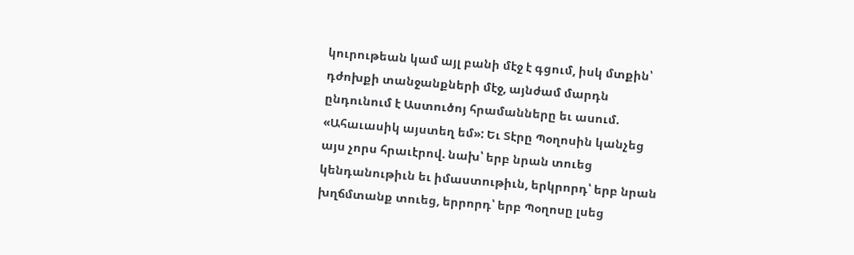կուրութեան կամ այլ բանի մէջ է գցում, իսկ մտքին՝ դժոխքի տանջանքների մէջ, այնժամ մարդն ընդունում է Աստուծոյ հրամանները եւ ասում. «Ահաւասիկ այստեղ եմ»: Եւ Տէրը Պօղոսին կանչեց այս չորս հրաւէրով. նախ՝ երբ նրան տուեց կենդանութիւն եւ իմաստութիւն, երկրորդ՝ երբ նրան խղճմտանք տուեց, երրորդ՝ երբ Պօղոսը լսեց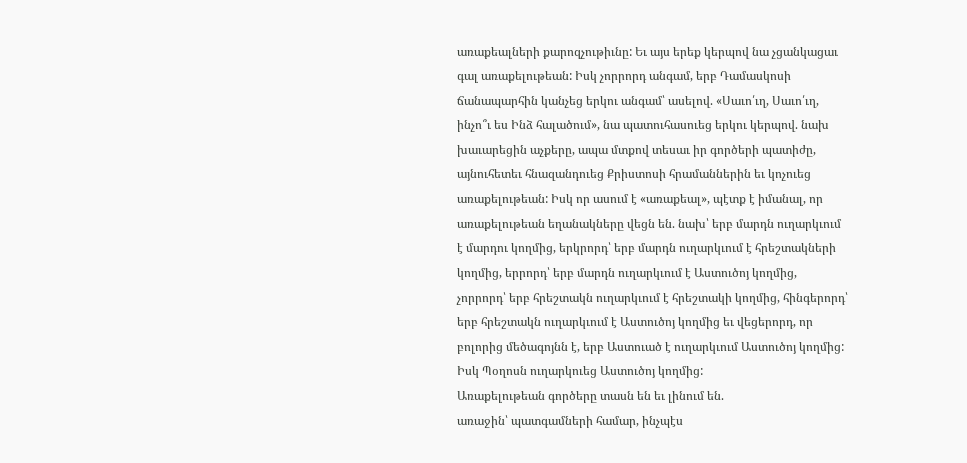առաքեալների քարոզչութիւնը: Եւ այս երեք կերպով նա չցանկացաւ գալ առաքելութեան: Իսկ չորրորդ անգամ, երբ Դամասկոսի ճանապարհին կանչեց երկու անգամ՝ ասելով. «Սաւո՛ւղ, Սաւո՛ւղ, ինչո՞ւ ես Ինձ հալածում», նա պատուհասուեց երկու կերպով. նախ խաւարեցին աչքերը, ապա մտքով տեսաւ իր գործերի պատիժը, այնուհետեւ հնազանդուեց Քրիստոսի հրամաններին եւ կոչուեց առաքելութեան: Իսկ որ ասում է «առաքեալ», պէտք է իմանալ, որ առաքելութեան եղանակները վեցն են. նախ՝ երբ մարդն ուղարկւում է մարդու կողմից, երկրորդ՝ երբ մարդն ուղարկւում է հրեշտակների կողմից, երրորդ՝ երբ մարդն ուղարկւում է Աստուծոյ կողմից, չորրորդ՝ երբ հրեշտակն ուղարկւում է հրեշտակի կողմից, հինգերորդ՝ երբ հրեշտակն ուղարկւում է Աստուծոյ կողմից եւ վեցերորդ, որ բոլորից մեծագոյնն է, երբ Աստուած է ուղարկւում Աստուծոյ կողմից: Իսկ Պօղոսն ուղարկուեց Աստուծոյ կողմից:
Առաքելութեան գործերը տասն են եւ լինում են.
առաջին՝ պատգամների համար, ինչպէս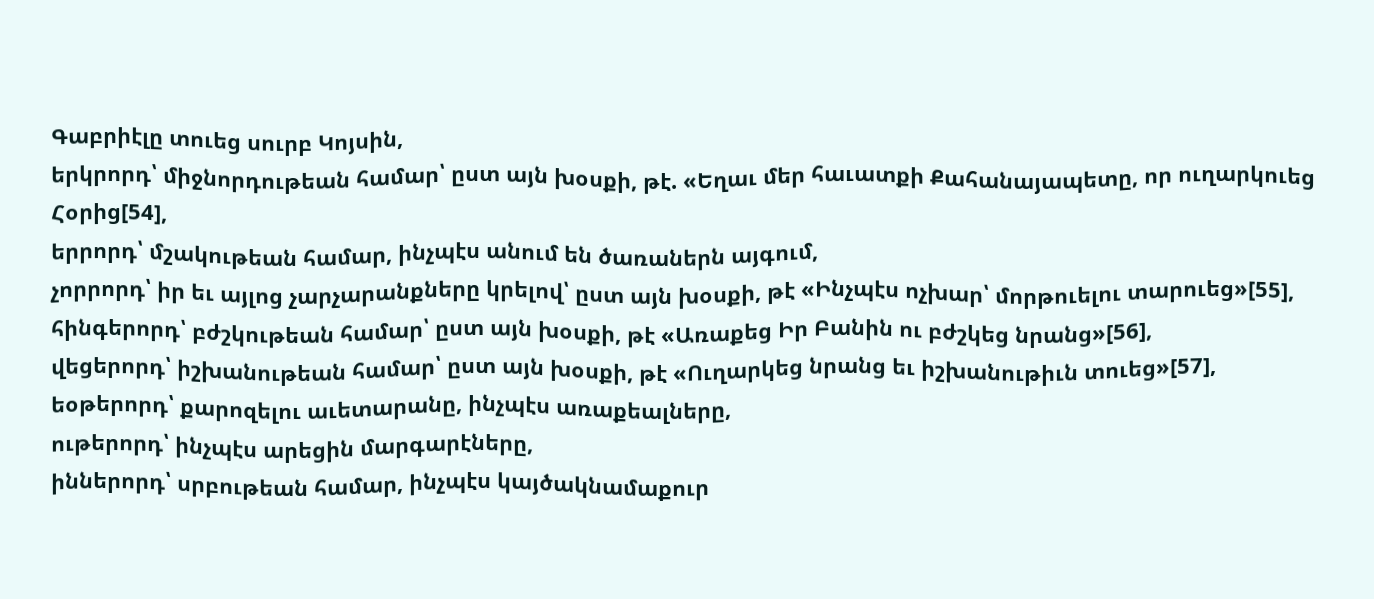Գաբրիէլը տուեց սուրբ Կոյսին,
երկրորդ՝ միջնորդութեան համար՝ ըստ այն խօսքի, թէ. «Եղաւ մեր հաւատքի Քահանայապետը, որ ուղարկուեց Հօրից[54],
երրորդ՝ մշակութեան համար, ինչպէս անում են ծառաներն այգում,
չորրորդ՝ իր եւ այլոց չարչարանքները կրելով՝ ըստ այն խօսքի, թէ «Ինչպէս ոչխար՝ մորթուելու տարուեց»[55],
հինգերորդ՝ բժշկութեան համար՝ ըստ այն խօսքի, թէ «Առաքեց Իր Բանին ու բժշկեց նրանց»[56],
վեցերորդ՝ իշխանութեան համար՝ ըստ այն խօսքի, թէ «Ուղարկեց նրանց եւ իշխանութիւն տուեց»[57],
եօթերորդ՝ քարոզելու աւետարանը, ինչպէս առաքեալները,
ութերորդ՝ ինչպէս արեցին մարգարէները,
իններորդ՝ սրբութեան համար, ինչպէս կայծակնամաքուր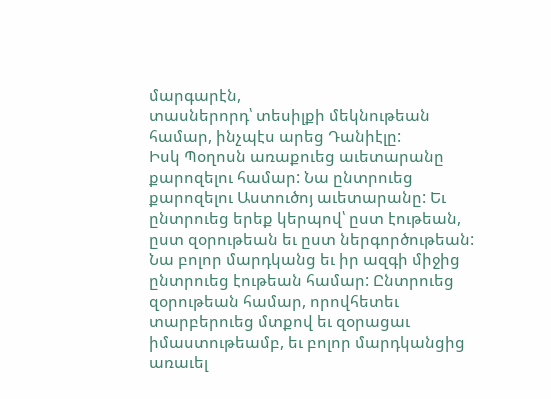մարգարէն,
տասներորդ՝ տեսիլքի մեկնութեան համար, ինչպէս արեց Դանիէլը:
Իսկ Պօղոսն առաքուեց աւետարանը քարոզելու համար: Նա ընտրուեց քարոզելու Աստուծոյ աւետարանը: Եւ ընտրուեց երեք կերպով՝ ըստ էութեան, ըստ զօրութեան եւ ըստ ներգործութեան: Նա բոլոր մարդկանց եւ իր ազգի միջից ընտրուեց էութեան համար: Ընտրուեց զօրութեան համար, որովհետեւ տարբերուեց մտքով եւ զօրացաւ իմաստութեամբ, եւ բոլոր մարդկանցից առաւել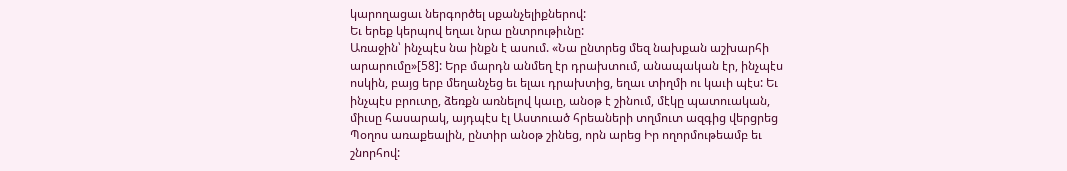կարողացաւ ներգործել սքանչելիքներով:
Եւ երեք կերպով եղաւ նրա ընտրութիւնը:
Առաջին՝ ինչպէս նա ինքն է ասում. «Նա ընտրեց մեզ նախքան աշխարհի արարումը»[58]: Երբ մարդն անմեղ էր դրախտում, անապական էր, ինչպէս ոսկին, բայց երբ մեղանչեց եւ ելաւ դրախտից, եղաւ տիղմի ու կաւի պէս: Եւ ինչպէս բրուտը, ձեռքն առնելով կաւը, անօթ է շինում, մէկը պատուական, միւսը հասարակ, այդպէս էլ Աստուած հրեաների տղմուտ ազգից վերցրեց Պօղոս առաքեալին, ընտիր անօթ շինեց, որն արեց Իր ողորմութեամբ եւ շնորհով: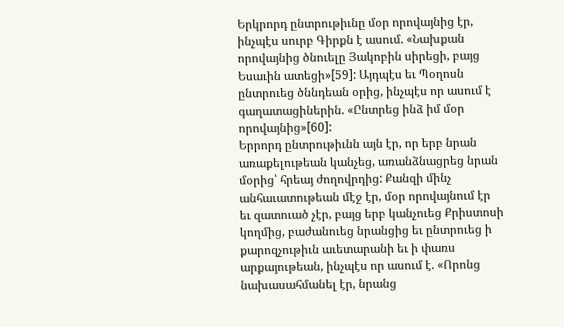Երկրորդ ընտրութիւնը մօր որովայնից էր, ինչպէս սուրբ Գիրքն է ասում. «Նախքան որովայնից ծնուելը Յակոբին սիրեցի, բայց Եսաւին ատեցի»[59]: Այդպէս եւ Պօղոսն ընտրուեց ծննդեան օրից, ինչպէս որ ասում է գաղատացիներին. «Ընտրեց ինձ իմ մօր որովայնից»[60]:
Երրորդ ընտրութիւնն այն էր, որ երբ նրան առաքելութեան կանչեց, առանձնացրեց նրան մօրից՝ հրեայ ժողովրդից: Քանզի մինչ անհաւատութեան մէջ էր, մօր որովայնում էր եւ զատուած չէր, բայց երբ կանչուեց Քրիստոսի կողմից, բաժանուեց նրանցից եւ ընտրուեց ի քարոզչութիւն աւետարանի եւ ի փառս արքայութեան, ինչպէս որ ասում է. «Որոնց նախասահմանել էր, նրանց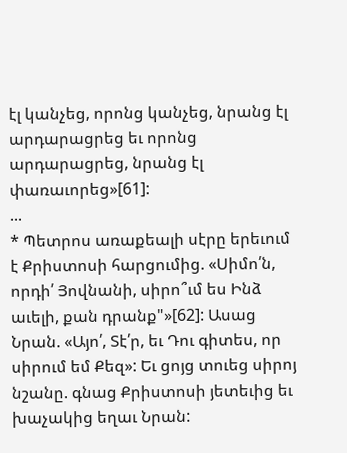էլ կանչեց, որոնց կանչեց, նրանց էլ արդարացրեց եւ որոնց արդարացրեց, նրանց էլ փառաւորեց»[61]:
...
* Պետրոս առաքեալի սէրը երեւում է Քրիստոսի հարցումից. «Սիմո՛ն, որդի՛ Յովնանի, սիրո՞ւմ ես Ինձ աւելի, քան դրանք"»[62]: Ասաց Նրան. «Այո՛, Տէ՛ր, եւ Դու գիտես, որ սիրում եմ Քեզ»: Եւ ցոյց տուեց սիրոյ նշանը. գնաց Քրիստոսի յետեւից եւ խաչակից եղաւ Նրան: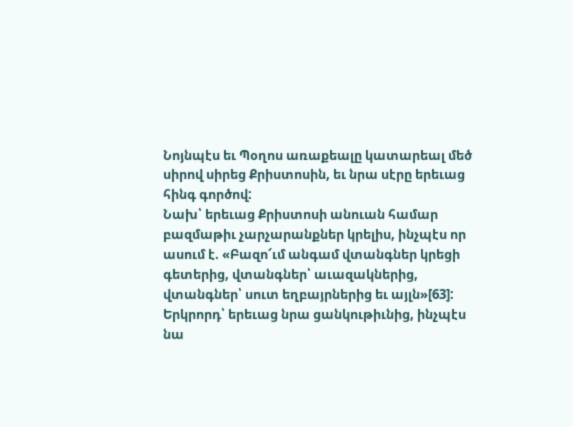Նոյնպէս եւ Պօղոս առաքեալը կատարեալ մեծ սիրով սիրեց Քրիստոսին, եւ նրա սէրը երեւաց հինգ գործով:
Նախ՝ երեւաց Քրիստոսի անուան համար բազմաթիւ չարչարանքներ կրելիս, ինչպէս որ ասում է. «Բազո՜ւմ անգամ վտանգներ կրեցի գետերից, վտանգներ՝ աւազակներից, վտանգներ՝ սուտ եղբայրներից եւ այլն»[63]:
Երկրորդ՝ երեւաց նրա ցանկութիւնից, ինչպէս նա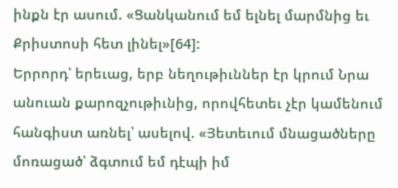ինքն էր ասում. «Ցանկանում եմ ելնել մարմնից եւ Քրիստոսի հետ լինել»[64]:
Երրորդ՝ երեւաց, երբ նեղութիւններ էր կրում Նրա անուան քարոզչութիւնից, որովհետեւ չէր կամենում հանգիստ առնել՝ ասելով. «Յետեւում մնացածները մոռացած՝ ձգտում եմ դէպի իմ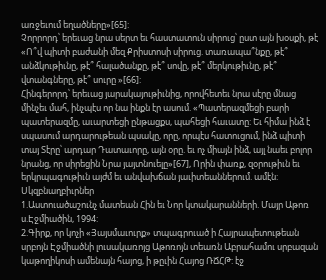առջեւում եղածները»[65]:
Չորրորդ՝ երեւաց նրա սերտ եւ հաստատուն սիրուց՝ ըստ այն խօսքի, թէ «Ո՞վ պիտի բաժանի մեզ Քրիստոսի սիրուց. տառապա՞նքը, թէ՞ անձկութիւնը, թէ՞ հալածանքը, թէ՞ սովը, թէ՞ մերկութիւնը, թէ՞ վտանգները, թէ՞ սուրը »[66]:
Հինգերորդ՝ երեւաց յարակայութիւնից, որովհետեւ նրա սէրը մնաց մինչեւ մահ, ինչպէս որ նա ինքն էր ասում. «Պատերազմեցի բարի պատերազմը, աւարտեցի ընթացքս, պահեցի հաւատը: Եւ հիմա ինձ է սպասում արդարութեան պսակը, որը, որպէս հատուցում, ինձ պիտի տայ Տէրը՝ արդար Դատաւորը, այն օրը. եւ ոչ միայն ինձ, այլ նաեւ բոլոր նրանց, որ սիրեցին Նրա յայտնուելը»[67], Որին փառք, զօրութիւն եւ երկրպագութիւն այժմ եւ անվախճան յաւիտեաններում. ամէն:
Սկզբնաղբիւրներ
1.Աստուածաշունչ մատեան Հին եւ Նոր կտակարանների. Մայր Աթոռ ս.Էջմիածին, 1994:
2.Գիրք, որ կոչի «Յայսմաւուրք» տպագրուած ի Հայրապետութեան սրբոյն Էջմիածնի լուսակառոյց Աթոռոյն տեառն Աբրահամու սրբազան կաթողիկոսի ամենայն հայոց, ի թըւին Հայոց ՌՃՀԹ: էջ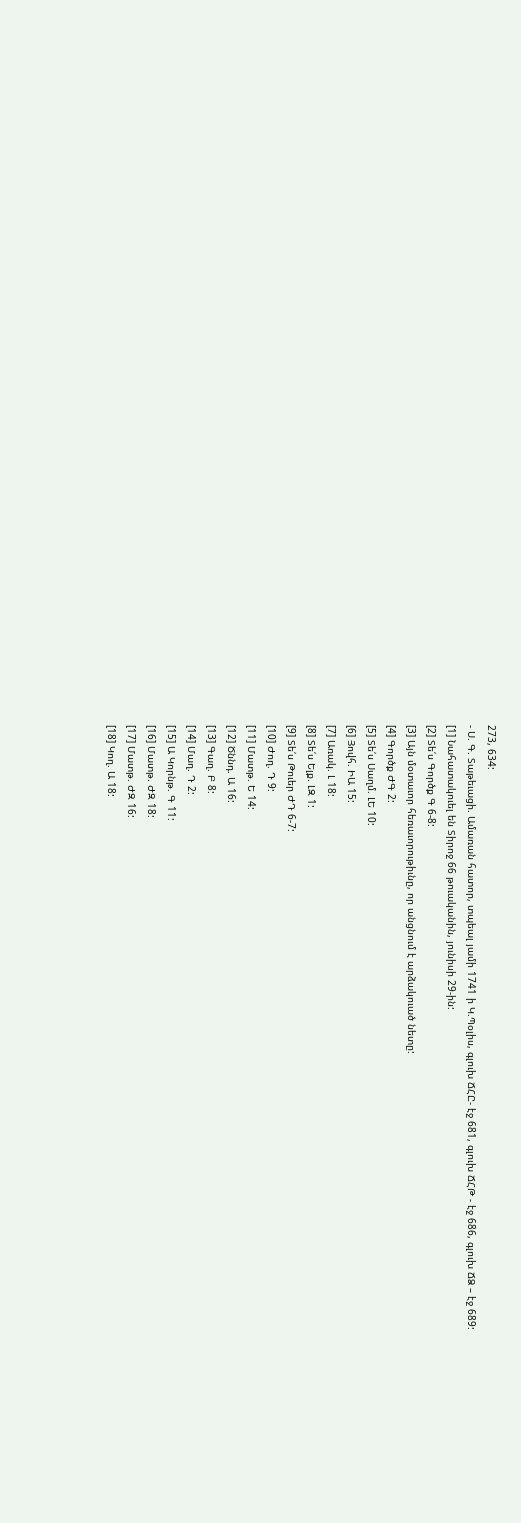273, 634:
- Ս. Գ. Տաթեւացի. Ամառան հատոր, տպեալ յամի 1741 ի Կ.Պօլիս, գլուխ ՃՀԸ- էջ 681, գլուխ ՃՀԹ - էջ 686, գլուխ ՃՁ – էջ 689:
[1] Նահատակուել են Տիրոջ 66 թուականին, յունիսի 29-ին:
[2] Տե՛ս Գործք Գ 6-8:
[3] Այն մօտաւոր հեռաւորութիւնը, որ անցնում է արձակուած նետը:
[4] Գործք ԺԳ 2:
[5] Տե՛ս Սաղմ. ԼԵ 10:
[6] Յովհ. ԻԱ 15:
[7] Առակ. Լ 18:
[8] Տե՛ս Ելք. ԼԶ 1:
[9] Տե՛ս Թուեր ԺԴ 6-7:
[10] Ժող. Դ 9:
[11] Մատթ. Ե 14:
[12] Ծննդ. Ա 16:
[13] Գաղ. Բ 8:
[14] Մաղ. Դ 2:
[15] Ա Կորնթ. Գ 11:
[16] Մատթ. ԺԶ 18:
[17] Մատթ. ԺԶ 16:
[18] Կող. Ա 18: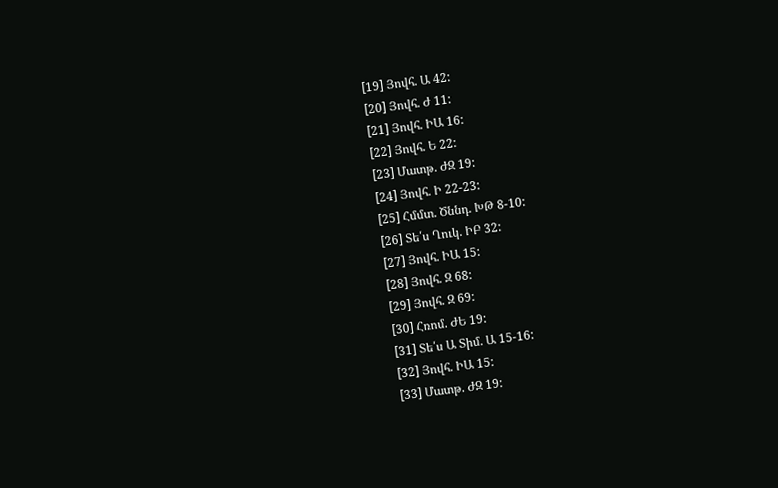[19] Յովհ. Ա 42:
[20] Յովհ. Ժ 11:
[21] Յովհ. ԻԱ 16:
[22] Յովհ. Ե 22:
[23] Մատթ. ԺԶ 19:
[24] Յովհ. Ի 22-23:
[25] Հմմտ. Ծննդ. ԽԹ 8-10:
[26] Տե՛ս Ղուկ. ԻԲ 32:
[27] Յովհ. ԻԱ 15:
[28] Յովհ. Զ 68:
[29] Յովհ. Զ 69:
[30] Հռոմ. ԺԵ 19:
[31] Տե՛ս Ա Տիմ. Ա 15-16:
[32] Յովհ. ԻԱ 15:
[33] Մատթ. ԺԶ 19: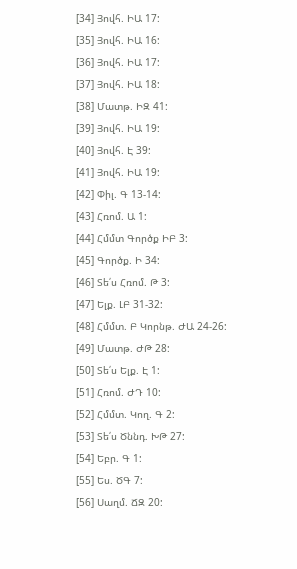[34] Յովհ. ԻԱ 17:
[35] Յովհ. ԻԱ 16:
[36] Յովհ. ԻԱ 17:
[37] Յովհ. ԻԱ 18:
[38] Մատթ. ԻԶ 41:
[39] Յովհ. ԻԱ 19:
[40] Յովհ. Է 39:
[41] Յովհ. ԻԱ 19:
[42] Փիլ. Գ 13-14:
[43] Հռոմ. Ա 1:
[44] Հմմտ Գործք ԻԲ 3:
[45] Գործք. Ի 34:
[46] Տե՛ս Հռոմ. Թ 3:
[47] Ելք. ԼԲ 31-32:
[48] Հմմտ. Բ Կորնթ. ԺԱ 24-26:
[49] Մատթ. ԺԹ 28:
[50] Տե՛ս Ելք. Է 1:
[51] Հռոմ. ԺԴ 10:
[52] Հմմտ. Կող. Գ 2:
[53] Տե՛ս Ծննդ. ԽԹ 27:
[54] Եբր. Գ 1:
[55] Ես. ԾԳ 7:
[56] Սաղմ. ՃԶ 20: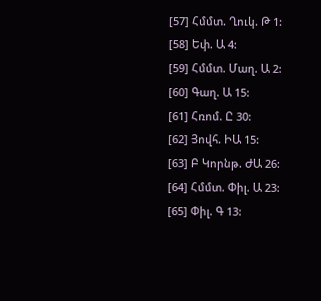[57] Հմմտ. Ղուկ. Թ 1:
[58] Եփ. Ա 4:
[59] Հմմտ. Մաղ. Ա 2:
[60] Գաղ. Ա 15:
[61] Հռոմ. Ը 30:
[62] Յովհ. ԻԱ 15:
[63] Բ Կորնթ. ԺԱ 26:
[64] Հմմտ. Փիլ. Ա 23:
[65] Փիլ. Գ 13: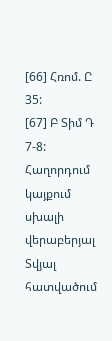[66] Հռոմ. Ը 35:
[67] Բ Տիմ Դ 7-8:
Հաղորդում կայքում սխալի վերաբերյալ
Տվյալ հատվածում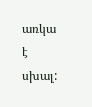առկա է սխալ: